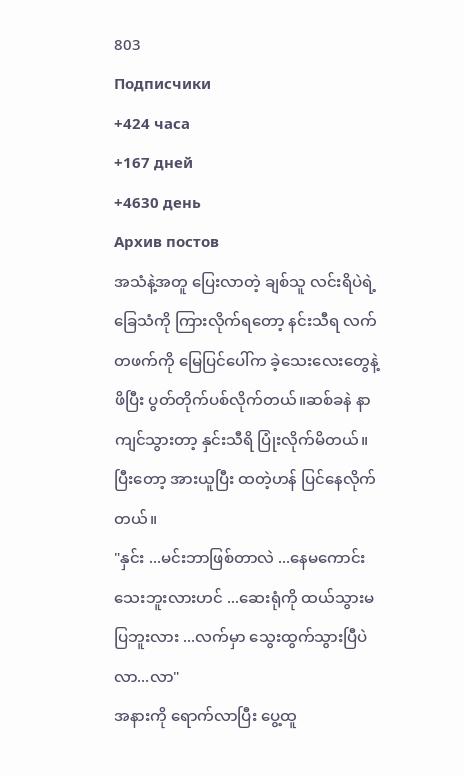803
Подписчики
+424 часа
+167 дней
+4630 день
Архив постов
အသံနဲ့အတူ ပြေးလာတဲ့ ချစ်သူ လင်းရိပဲရဲ့ ခြေသံကို ကြားလိုက်ရတော့ နင်းသီရ လက်တဖက်ကို မြေပြင်ပေါ်က ခဲ့သေးလေးတွေနဲ့ ဖိပြီး ပွတ်တိုက်ပစ်လိုက်တယ်။ဆစ်ခနဲ နာကျင်သွားတာ့ နှင်းသီရိ ပြုံးလိုက်မိတယ်။ပြီးတော့ အားယူပြီး ထတဲ့ဟန် ပြင်နေလိုက်တယ်။
"နှင်း ...မင်းဘာဖြစ်တာလဲ ...နေမကောင်းသေးဘူးလားဟင် ...ဆေးရုံကို ထယ်သွားမပြဘူးလား ...လက်မှာ သွေးထွက်သွားပြီပဲ လာ...လာ"
အနားကို ရောက်လာပြီး ပွေ့ထူ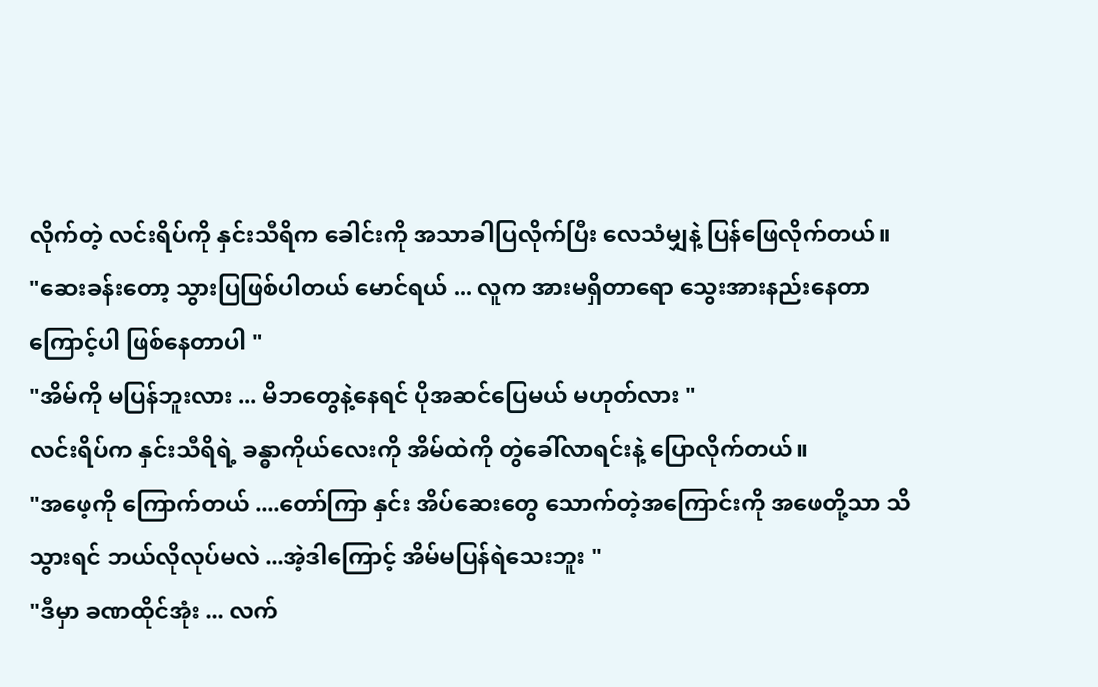လိုက်တဲ့ လင်းရိပ်ကို နှင်းသီရိက ခေါင်းကို အသာခါပြလိုက်ပြီး လေသံမျှနဲ့ ပြန်ဖြေလိုက်တယ်။
"ဆေးခန်းတော့ သွားပြဖြစ်ပါတယ် မောင်ရယ် ... လူက အားမရှိတာရော သွေးအားနည်းနေတာကြောင့်ပါ ဖြစ်နေတာပါ "
"အိမ်ကို မပြန်ဘူးလား ... မိဘတွေနဲ့နေရင် ပိုအဆင်ပြေမယ် မဟုတ်လား "
လင်းရိပ်က နှင်းသီရိရဲ့ ခန္ဓာကိုယ်လေးကို အိမ်ထဲကို တွဲခေါ်လာရင်းနဲ့ ပြောလိုက်တယ်။
"အဖေ့ကို ကြောက်တယ် ....တော်ကြာ နှင်း အိပ်ဆေးတွေ သောက်တဲ့အကြောင်းကို အဖေတို့သာ သိသွားရင် ဘယ်လိုလုပ်မလဲ ...အဲ့ဒါကြောင့် အိမ်မပြန်ရဲသေးဘူး "
"ဒီမှာ ခဏထိုင်အုံး ... လက်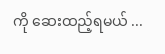ကို ဆေးထည့်ရမယ် ...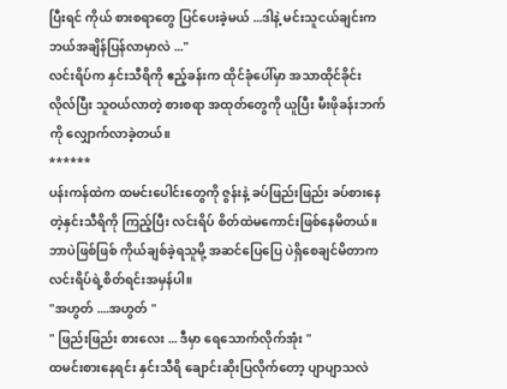ပြီးရင် ကိုယ် စားစရာတွေ ပြင်ပေးခဲ့မယ် ...ဒါနဲ့ မင်းသူငယ်ချင်းက ဘယ်အချိန်ပြန်လာမှာလဲ ..."
လင်းရိပ်က နှင်းသီရိကို ဧည့်ခန်းက ထိုင်ခုံပေါ်မှာ အသာထိုင်ခိုင်းလိုလ်ပြီး သူဝယ်လာတဲ့ စားစရာ အထုတ်တွေကို ယူပြီး မီးဖိုခန်းဘက်ကို လျှောက်လာခဲ့တယ်။
******
ပန်းကန်ထဲက ထမင်းပေါင်းတွေကို ဇွန်းနဲ့ ခပ်ဖြည်းဖြည်း ခပ်စားနေတဲ့နှင်းသီရိကို ကြည့်ပြီး လင်းရိပ် စိတ်ထဲမကောင်းဖြစ်နေမိတယ်။ဘာပဲဖြစ်ဖြစ် ကိုယ်ချစ်ခဲ့ရသူမို့ အဆင်ပြေပြေ ပဲရှိစေချင်မိတာက လင်းရိပ်ရဲ့စိတ်ရင်းအမှန်ပါ။
"အဟွတ် ....အဟွတ် "
" ဖြည်းဖြည်း စားလေး ... ဒီမှာ ရေသောက်လိုက်အုံး "
ထမင်းစားနေရင်း နှင်းသီရိ ချောင်းဆိုးပြလိုက်တော့ ပျာပျာသလဲ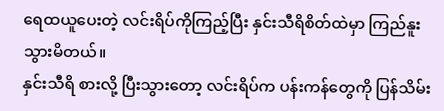ရေထယူပေးတဲ့ လင်းရိပ်ကိုကြည့်ပြီး နှင်းသီရိစိတ်ထဲမှာ ကြည်နူးသွားမိတယ်။
နှင်းသီရိ စားလို့ ပြီးသွားတော့ လင်းရိပ်က ပန်းကန်တွေကို ပြန်သိမ်း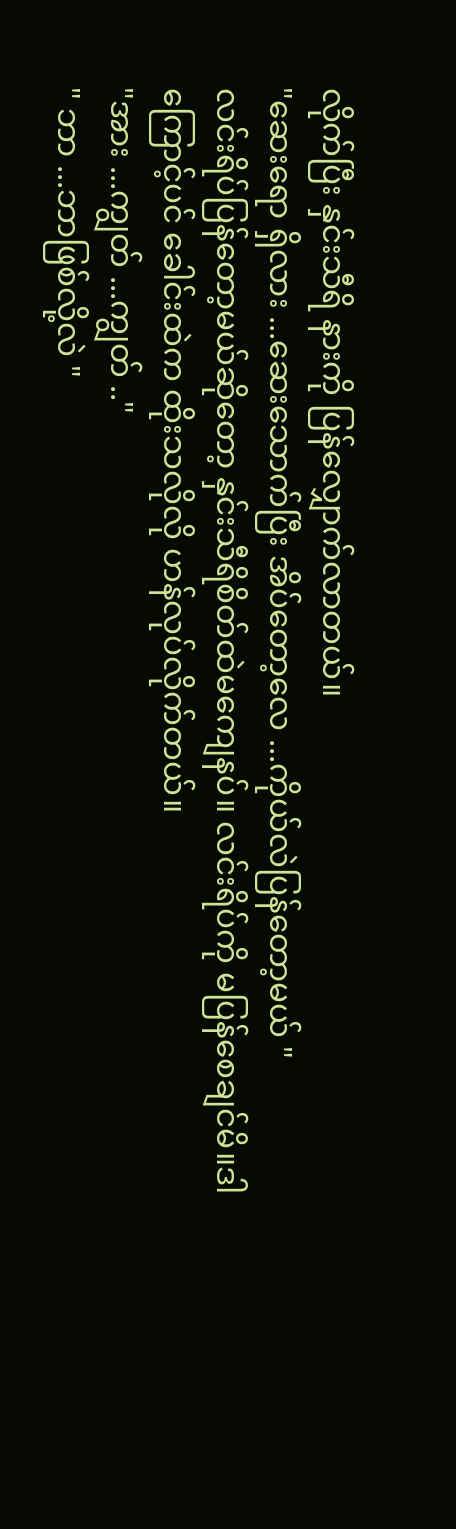လိုက်ပြီး နှင်းသီရိ နားကို ပြန်လျှောက်လာတယ်။
"ဆေးရော ရှိလား ...ဆေးသောက်ပြီး အိပ်တော့လေ ...ကိုယ်လဲပြန်တော့မယ် "
လင်းရိပ်ပြန်တော့မယ်ဆိုတော့ နှင်းသီရိစိတ်ထဲမကျေနပ်။ လင်းရိပ်ကို မပြန်စေချင်မိ။ဒါကြောင့်ပင် ခေါင်းထဲက ထိုးသလိုလို ဟန်လုပ်လိုက်တယ်။
"အား ...ကျွတ် ...ကျွတ် .."
" ဘာ ...ဘာဖြစ်လို့လဲ "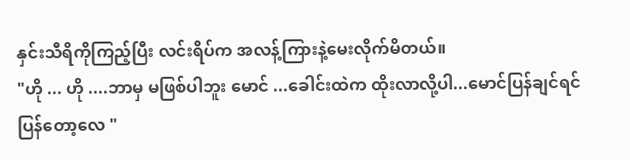နှင်းသီရိကိုကြည့်ပြီး လင်းရိပ်က အလန့်ကြားနဲ့မေးလိုက်မိတယ်။
"ဟို ... ဟို ....ဘာမှ မဖြစ်ပါဘူး မောင် ...ခေါင်းထဲက ထိုးလာလို့ပါ...မောင်ပြန်ချင်ရင် ပြန်တော့လေ "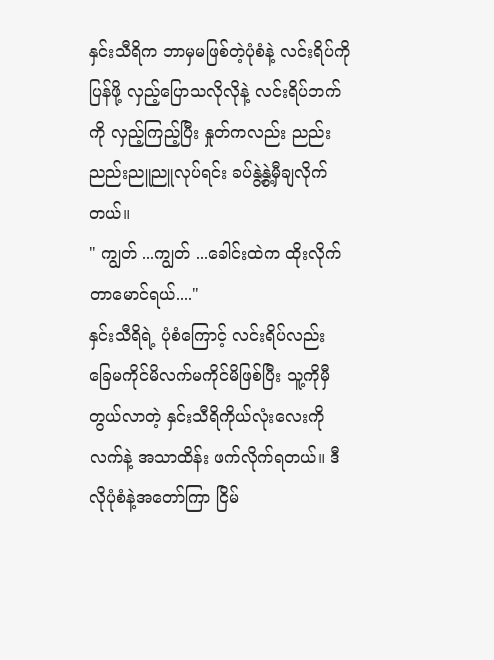နှင်းသီရိက ဘာမှမဖြစ်တဲ့ပုံစံနဲ့ လင်းရိပ်ကို ပြန်ဖို့ လှည့်ပြောသလိုလိုနဲ့ လင်းရိပ်ဘက်ကို လှည့်ကြည့်ပြီး နှုတ်ကလည်း ညည်းညည်းညူညူလုပ်ရင်း ခပ်နွဲ့နွဲ့မှီချလိုက်တယ်။
" ကျွတ် ...ကျွတ် ...ခေါင်းထဲက ထိုးလိုက်တာမောင်ရယ်...."
နှင်းသီရိရဲ့ ပုံစံကြောင့် လင်းရိပ်လည်း ခြေမကိုင်မိလက်မကိုင်မိဖြစ်ပြီး သူ့ကိုမှီတွယ်လာတဲ့ နှင်းသီရိကိုယ်လုံးလေးကို လက်နဲ့ အသာထိန်း ဖက်လိုက်ရတယ်။ ဒီလိုပုံစံနဲ့အတော်ကြာ ငြိမ်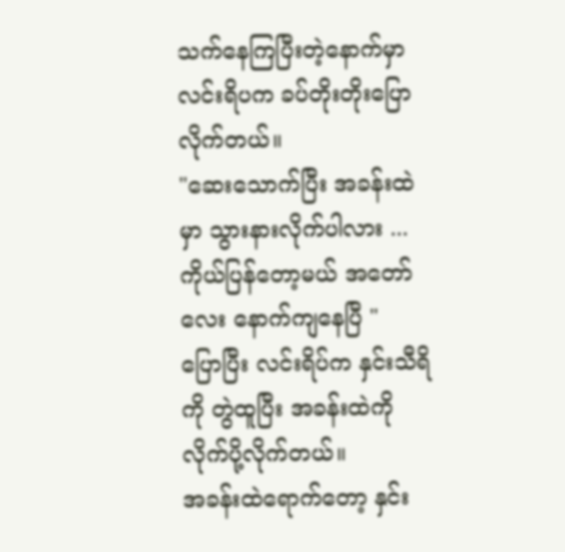သက်နေကြပြီးတဲ့နောက်မှာ လင်းရိပက ခပ်တိုးတိုးပြောလိုက်တယ်။
"ဆေးသောက်ပြီး အခန်းထဲမှာ သွားနားလိုက်ပါလား ...ကိုယ်ပြန်တော့မယ် အတော်လေး နောက်ကျနေပြီ "
ပြောပြီး လင်းရိပ်က နှင်းသီရိကို တွဲထူပြီး အခန်းထဲကို လိုက်ပို့လိုက်တယ်။
အခန်းထဲရောက်တော့ နှင်း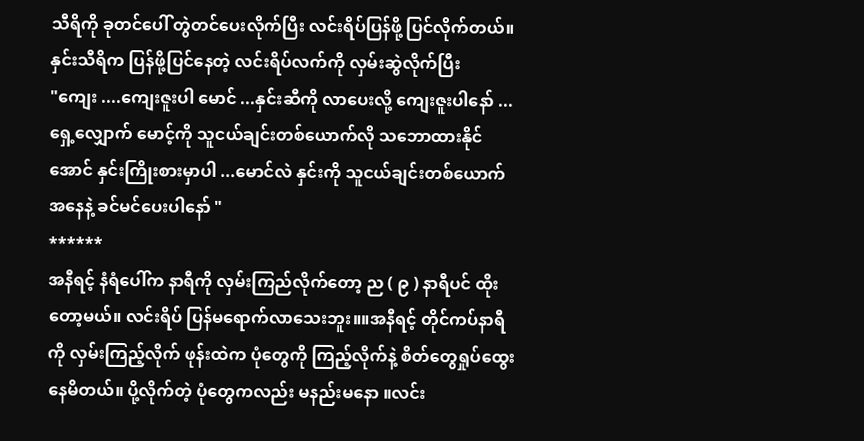သီရိကို ခုတင်ပေါ် တွဲတင်ပေးလိုက်ပြီး လင်းရိပ်ပြန်ဖို့ ပြင်လိုက်တယ်။
နှင်းသီရိက ပြန်ဖို့ပြင်နေတဲ့ လင်းရိပ်လက်ကို လှမ်းဆွဲလိုက်ပြီး
"ကျေး ....ကျေးဇူးပါ မောင် ...နှင်းဆီကို လာပေးလို့ ကျေးဇူးပါနော် ... ရှေ့လျှောက် မောင့်ကို သူငယ်ချင်းတစ်ယောက်လို သဘောထားနိုင်အောင် နှင်းကြိုးစားမှာပါ ...မောင်လဲ နှင်းကို သူငယ်ချင်းတစ်ယောက်အနေနဲ့ ခင်မင်ပေးပါနော် "
******
အနီရင့် နံရံပေါ်က နာရီကို လှမ်းကြည်လိုက်တော့ ည ( ၉ ) နာရီပင် ထိုးတော့မယ်။ လင်းရိပ် ပြန်မရောက်လာသေးဘူး။။အနီရင့် တိုင်ကပ်နာရီကို လှမ်းကြည့်လိုက် ဖုန်းထဲက ပုံတွေကို ကြည့်လိုက်နဲ့ စိတ်တွေရှုပ်ထွေးနေမိတယ်။ ပို့လိုက်တဲ့ ပုံတွေကလည်း မနည်းမနော ။လင်း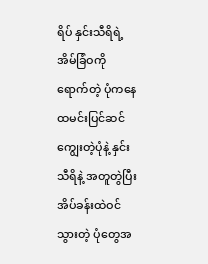ရိပ် နှင်းသီရိရဲ့အိမ်ခြံဝကို ရောက်တဲ့ ပုံကနေ ထမင်းပြင်ဆင်ကျွေးတဲ့ပုံနဲ့ နှင်းသီရိနဲ့ အတူတွဲပြီး အိပ်ခန်းထဲဝင်သွားတဲ့ ပုံတွေအ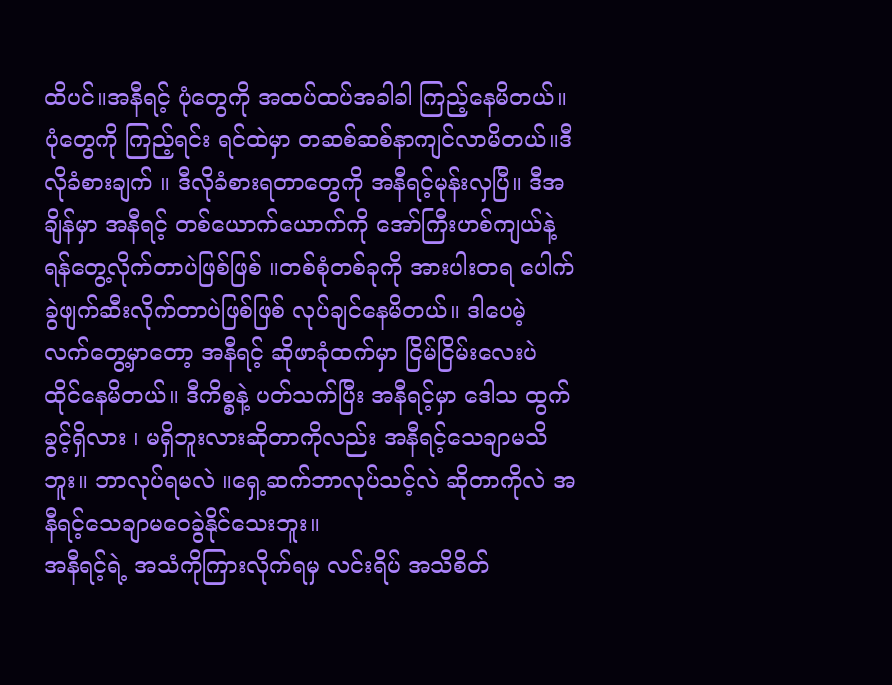ထိပင်။အနီရင့် ပုံတွေကို အထပ်ထပ်အခါခါ ကြည့်နေမိတယ်။ ပုံတွေကို ကြည့်ရင်း ရင်ထဲမှာ တဆစ်ဆစ်နာကျင်လာမိတယ်။ဒီလိုခံစားချက် ။ ဒီလိုခံစားရတာတွေကို အနီရင့်မုန်းလှပြီ။ ဒီအချိန်မှာ အနီရင့် တစ်ယောက်ယောက်ကို အော်ကြီးဟစ်ကျယ်နဲ့ရန်တွေ့လိုက်တာပဲဖြစ်ဖြစ် ။တစ်စုံတစ်ခုကို အားပါးတရ ပေါက်ခွဲဖျက်ဆီးလိုက်တာပဲဖြစ်ဖြစ် လုပ်ချင်နေမိတယ်။ ဒါပေမဲ့ လက်တွေ့မှာတော့ အနီရင့် ဆိုဖာခုံထက်မှာ ငြိမ်ငြိမ်းလေးပဲ ထိုင်နေမိတယ်။ ဒီကိစ္စနဲ့ ပတ်သက်ပြီး အနီရင့်မှာ ဒေါသ ထွက်ခွင့်ရှိလား ၊ မရှိဘူးလားဆိုတာကိုလည်း အနီရင့်သေချာမသိဘူး။ ဘာလုပ်ရမလဲ ။ရှေ့ဆက်ဘာလုပ်သင့်လဲ ဆိုတာကိုလဲ အနီရင့်သေချာမဝေခွဲနိုင်သေးဘူး။
အနီရင့်ရဲ့ အသံကိုကြားလိုက်ရမှ လင်းရိပ် အသိစိတ်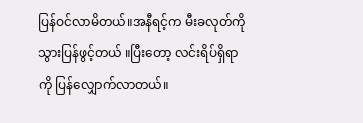ပြန်ဝင်လာမိတယ်။အနီရင့်က မီးခလုတ်ကို သွားပြန်ဖွင့်တယ် ။ပြီးတော့ လင်းရိပ်ရှိရာကို ပြန်လျှောက်လာတယ်။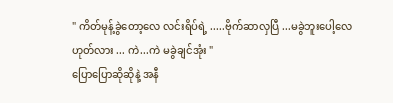" ကိတ်မုန့်ခွဲတော့လေ လင်းရိပ်ရဲ့ .....ဗိုက်ဆာလှပြီ ...မခွဲဘူးပေါ့လေ ဟုတ်လား ... ကဲ...ကဲ မခွဲချင်အုံး "
ပြောပြောဆိုဆိုနဲ့ အနီ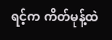ရင့်က ကိတ်မုန့်ထဲ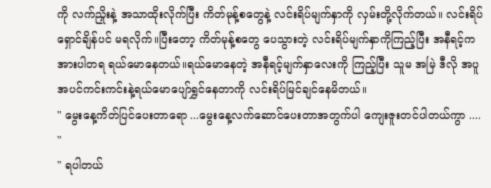ကို လက်ညှိုးနဲ့ အသာထိုးလိုက်ပြီး ကိတ်မုန့်စတွေနဲ့ လင်းရိပ်မျက်နှာကို လှမ်းတို့လိုက်တယ်။ လင်းရိပ် ရှောင်ချိန်ပင် မရလိုက်။ပြီးတော့ ကိတ်မုန့်စတွေ ပေသွားတဲ့ လင်းရိပ်မျက်နှာကိုကြည့်ပြီး အနီရင့်က အားပါတရ ရယ်မောနေတယ်။ရယ်မောနေတဲ့ အနီရင့်မျက်နှာလေးကို ကြည့်ပြီး သူမ အမြဲ ဒီလို အပူအပင်ကင်းကင်းနဲ့ရယ်မောပျော်ရွှင်နေတာကို လင်းရိပ်မြင်ချင်နေမိတယ်။
" မွေးနေ့ကိတ်ပြင်ပေးတာရော ...မွေးနေ့လက်ဆောင်ပေးတာအတွက်ပါ ကျေးဇူးတင်ပါတယ်ကွာ .... "
" ရပါတယ်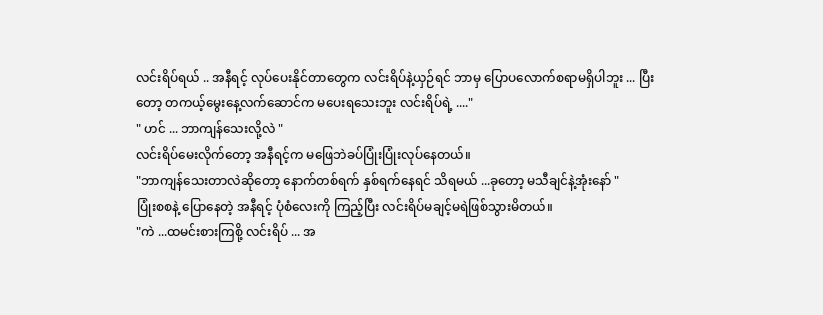လင်းရိပ်ရယ် .. အနီရင့် လုပ်ပေးနိုင်တာတွေက လင်းရိပ်နဲ့ယှဉ်ရင် ဘာမှ ပြောပလောက်စရာမရှိပါဘူး ... ပြီးတော့ တကယ့်မွေးနေ့လက်ဆောင်က မပေးရသေးဘူး လင်းရိပ်ရဲ့ ...."
" ဟင် ... ဘာကျန်သေးလို့လဲ "
လင်းရိပ်မေးလိုက်တော့ အနီရင့်က မဖြေဘဲခပ်ပြုံးပြုံးလုပ်နေတယ်။
"ဘာကျန်သေးတာလဲဆိုတော့ နောက်တစ်ရက် နှစ်ရက်နေရင် သိရမယ် ...ခုတော့ မသီချင်နဲ့အုံးနော် "
ပြုံးစစနဲ့ ပြောနေတဲ့ အနီရင့် ပုံစံလေးကို ကြည့်ပြီး လင်းရိပ်မချင့်မရဲဖြစ်သွားမိတယ်။
"ကဲ ...ထမင်းစားကြစို့ လင်းရိပ် ... အ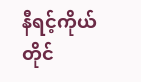နီရင့်ကိုယ်တိုင်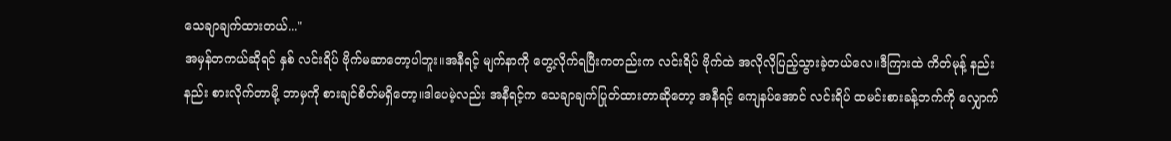သေချာချက်ထားတယ်..."
အမှန်တကယ်ဆိုရင် နှစ် လင်းရိပ် ဗိုက်မဆာတော့ပါဘူး။အနီရင့် မျက်နာကို တွေ့လိုက်ရပြီးကတည်းက လင်းရိပ် ဗိုက်ထဲ အလိုလိုပြည့်သွားခဲ့တယ်လေ။ဒီကြားထဲ ကိတ်မုန့် နည်းနည်း စားလိုက်တာမို့ ဘာမှကို စားချင်စိတ်မရှိတော့။ဒါပေမဲ့လည်း အနီရင့်က သေချာချက်ပြုတ်ထားတာဆိုတော့ အနီရင့် ကျေနပ်အောင် လင်းရိပ် ထမင်းစားခန့်ဘက်ကို လျှောက်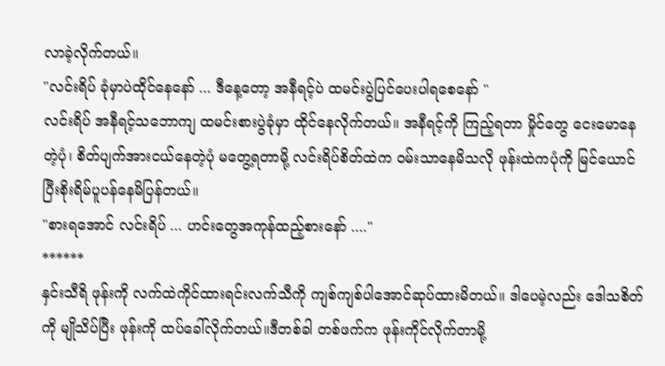လာခဲ့လိုက်တယ်။
"လင်းရိပ် ခုံမှာပဲထိုင်နေနော် ... ဒီနေ့တော့ အနီရင့်ပဲ ထမင်းပွဲပြင်ပေးပါရစေနော် "
လင်းရိပ် အနီရင့်သဘောကျ ထမင်းစားပွဲခုံမှာ ထိုင်နေလိုက်တယ်။ အနီရင့်ကို ကြည့်ရတာ မှိုင်တွေ ငေးမောနေတဲ့ပုံ၊ စိတ်ပျက်အားငယ်နေတဲ့ပုံ မတွေ့ရတာမို့ လင်းရိပ်စိတ်ထဲက ဝမ်းသာနေမိသလို ဖုန်းထဲကပုံကို မြင်ယောင်ပြီးစိုးရိမ်ပူပန်နေမိပြန်တယ်။
"စားရအောင် လင်းရိပ် ... ဟင်းတွေအကုန်ထည့်စားနော် ...."
******
နှင်းသီရိ ဖုန်းကို လက်ထဲကိုင်ထားရင်းလက်သီကို ကျစ်ကျစ်ပါအောင်ဆုပ်ထားမိတယ်။ ဒါပေမဲ့လည်း ဒေါသစိတ်ကို မျိုသိပ်ပြီး ဖုန်းကို ထပ်ခေါ်လိုက်တယ်။ဒီတစ်ခါ တစ်ဖက်က ဖုန်းကိုင်လိုက်တာမို့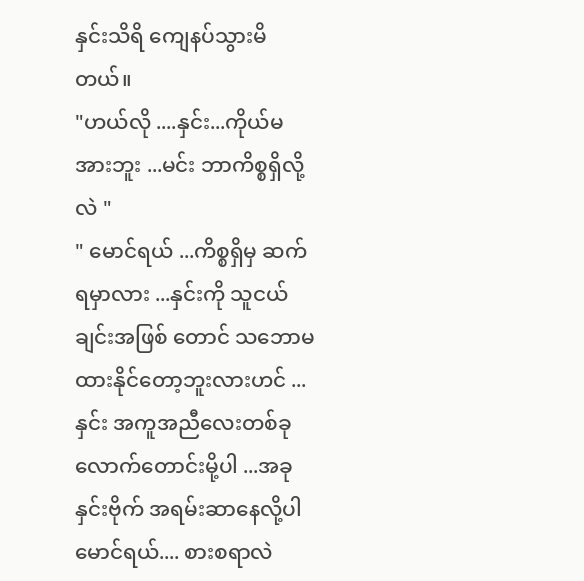နှင်းသိရိ ကျေနပ်သွားမိတယ်။
"ဟယ်လို ....နှင်း...ကိုယ်မအားဘူး ...မင်း ဘာကိစ္စရှိလို့လဲ "
" မောင်ရယ် ...ကိစ္စရှိမှ ဆက်ရမှာလား ...နှင်းကို သူငယ်ချင်းအဖြစ် တောင် သဘောမထားနိုင်တော့ဘူးလားဟင် ... နှင်း အကူအညီလေးတစ်ခုလောက်တောင်းမို့ပါ ...အခု နှင်းဗိုက် အရမ်းဆာနေလို့ပါ မောင်ရယ်.... စားစရာလဲ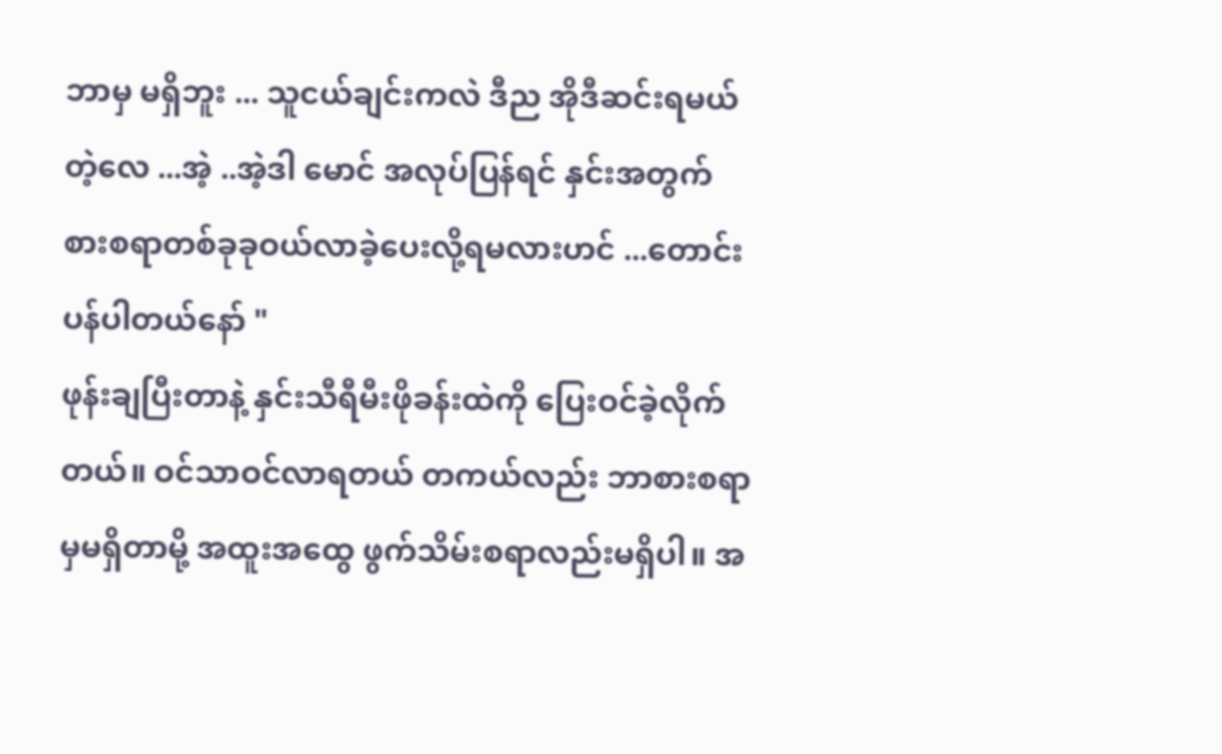ဘာမှ မရှိဘူး ... သူငယ်ချင်းကလဲ ဒီည အိုဒီဆင်းရမယ်တဲ့လေ ...အဲ့ ..အဲ့ဒါ မောင် အလုပ်ပြန်ရင် နှင်းအတွက် စားစရာတစ်ခုခုဝယ်လာခဲ့ပေးလို့ရမလားဟင် ...တောင်းပန်ပါတယ်နော် "
ဖုန်းချပြီးတာနဲ့ နှင်းသီရီမီးဖိုခန်းထဲကို ပြေးဝင်ခဲ့လိုက်တယ်။ ဝင်သာဝင်လာရတယ် တကယ်လည်း ဘာစားစရာမှမရှိတာမို့ အထူးအထွေ ဖွက်သိမ်းစရာလည်းမရှိပါ။ အ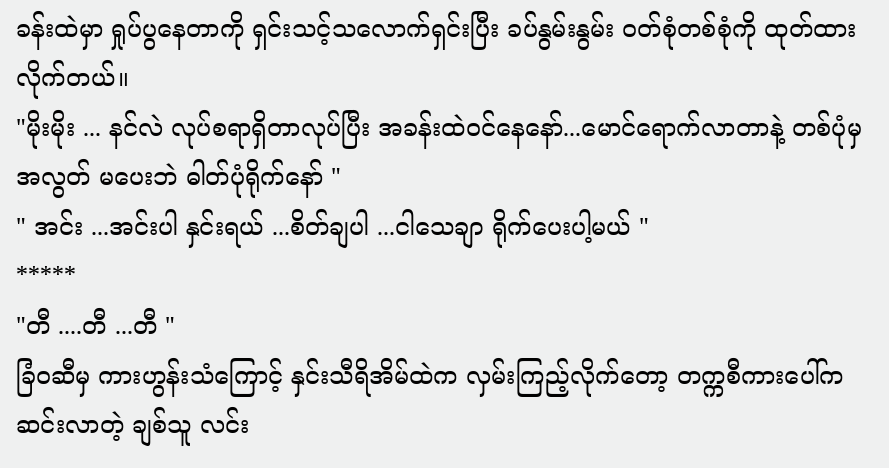ခန်းထဲမှာ ရှုပ်ပွနေတာကို ရှင်းသင့်သလောက်ရှင်းပြီး ခပ်နွမ်းနွမ်း ဝတ်စုံတစ်စုံကို ထုတ်ထားလိုက်တယ်။
"မိုးမိုး ... နင်လဲ လုပ်စရာရှိတာလုပ်ပြီး အခန်းထဲဝင်နေနော်...မောင်ရောက်လာတာနဲ့ တစ်ပုံမှ အလွတ် မပေးဘဲ ဓါတ်ပုံရိုက်နော် "
" အင်း ...အင်းပါ နှင်းရယ် ...စိတ်ချပါ ...ငါသေချာ ရိုက်ပေးပါ့မယ် "
*****
"တီ ....တီ ...တီ "
ခြံ၀ဆီမှ ကားဟွန်းသံကြောင့် နှင်းသီရိအိမ်ထဲက လှမ်းကြည့်လိုက်တော့ တက္ကစီကားပေါ်က ဆင်းလာတဲ့ ချစ်သူ လင်း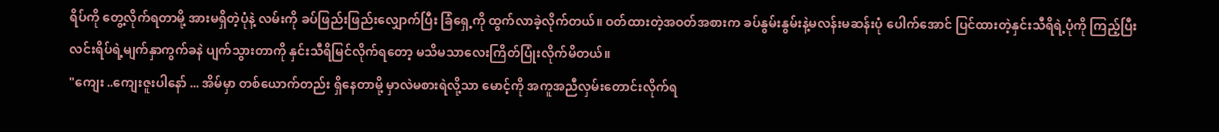ရိပ်ကို တွေ့လိုက်ရတာမို့ အားမရှိတဲ့ပုံနဲ့ လမ်းကို ခပ်ဖြည်းဖြည်းလျှောက်ပြီး ခြံရှေ့ကို ထွက်လာခဲ့လိုက်တယ်။ ဝတ်ထားတဲ့အဝတ်အစားက ခပ်နွမ်းနွမ်းနဲ့မလန်းမဆန်းပုံ ပေါက်အောင် ပြင်ထားတဲ့နှင်းသီရိရဲ့ပုံကို ကြည့်ပြီး လင်းရိပ်ရဲ့မျက်နှာကွက်ခနဲ ပျက်သွားတာကို နှင်းသီရိမြင်လိုက်ရတော့ မသိမသာလေးကြိတ်ပြုံးလိုက်မိတယ်။
"ကျေး ..ကျေးဇူးပါနော် ... အိမ်မှာ တစ်ယောက်တည်း ရှိနေတာမို့ မှာလဲမစားရဲလို့သာ မောင့်ကို အကူအညီလှမ်းတောင်းလိုက်ရ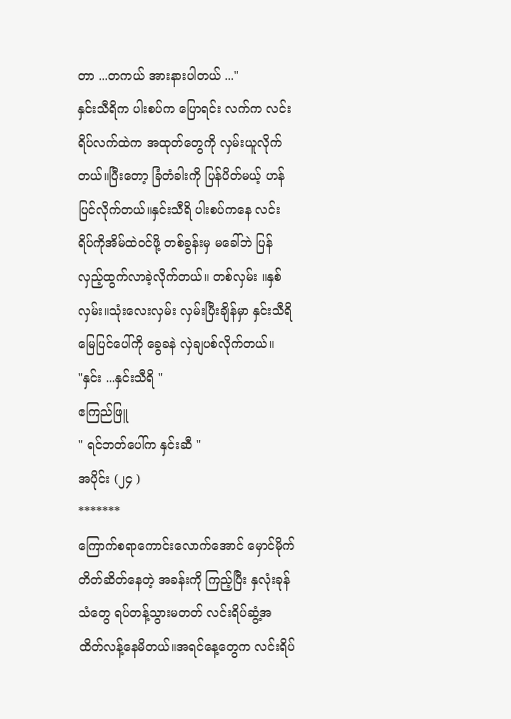တာ ...တကယ် အားနားပါတယ် ..."
နှင်းသီရိက ပါးစပ်က ပြောရင်း လက်က လင်းရိပ်လက်ထဲက အထုတ်တွေကို လှမ်းယူလိုက်တယ်။ပြီးတော့ ခြံတံခါးကို ပြန်ပိတ်မယ့် ဟန်ပြင်လိုက်တယ်။နှင်းသီရိ ပါးစပ်ကနေ လင်းရိပ်ကိုအိမ်ထဲဝင်ဖို့ တစ်ခွန်းမှ မခေါ်ဘဲ ပြန်လှည့်ထွက်လာခဲ့လိုက်တယ်။ တစ်လှမ်း ။နှစ်လှမ်း။သုံးလေးလှမ်း လှမ်းပြီးချိန်မှာ နှင်းသီရိ မြေပြင်ပေါ်ကို ခွေခနဲ လှဲချပစ်လိုက်တယ်။
"နှင်း ...နှင်းသီရိ "
ဧကြည်ဖြူ
" ရင်ဘတ်ပေါ်က နှင်းဆီ "
အပိုင်း (၂၄ )
*******
ကြောက်စရာကောင်းလောက်အောင် မှောင်မိုက်တိတ်ဆိတ်နေတဲ့ အခန်းကို ကြည့်ပြီး နှလုံးခုန်သံတွေ ရပ်တန့်သွားမတတ် လင်းရိပ်ဆွံ့အ ထိတ်လန့်နေမိတယ်။အရင်နေ့တွေက လင်းရိပ်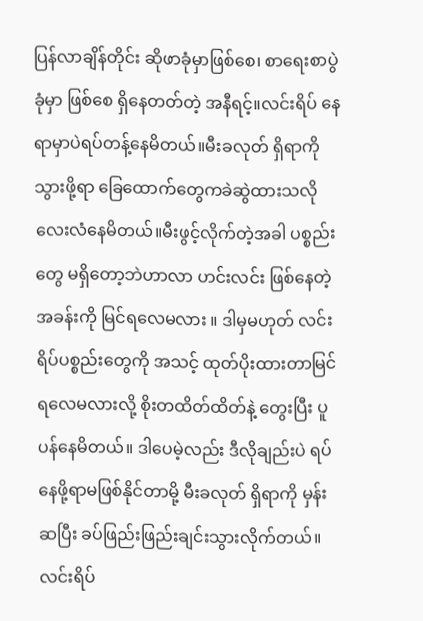ပြန်လာချိန်တိုင်း ဆိုဖာခုံမှာဖြစ်စေ၊ စာရေးစာပွဲခုံမှာ ဖြစ်စေ ရှိနေတတ်တဲ့ အနီရင့်။လင်းရိပ် နေရာမှာပဲရပ်တန့်နေမိတယ်။မီးခလုတ် ရှိရာကို သွားဖို့ရာ ခြေထောက်တွေကခဲဆွဲထားသလို လေးလံနေမိတယ်။မီးဖွင့်လိုက်တဲ့အခါ ပစ္စည်းတွေ မရှိတော့ဘဲဟာလာ ဟင်းလင်း ဖြစ်နေတဲ့ အခန်းကို မြင်ရလေမလား ။ ဒါမှမဟုတ် လင်းရိပ်ပစ္စည်းတွေကို အသင့် ထုတ်ပိုးထားတာမြင်ရလေမလားလို့ စိုးတထိတ်ထိတ်နဲ့ တွေးပြီး ပူပန်နေမိတယ်။ ဒါပေမဲ့လည်း ဒီလိုချည်းပဲ ရပ်နေဖို့ရာမဖြစ်နိုင်တာမို့ မီးခလုတ် ရှိရာကို မှန်းဆပြီး ခပ်ဖြည်းဖြည်းချင်းသွားလိုက်တယ်။
လင်းရိပ်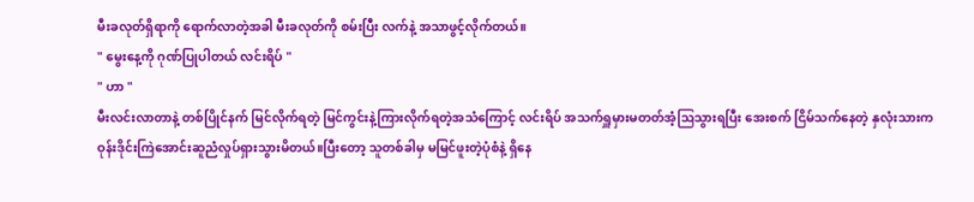မီးခလုတ်ရှိရာကို ရောက်လာတဲ့အခါ မီးခလုတ်ကို စမ်းပြီး လက်နဲ့ အသာဖွင့်လိုက်တယ်။
" မွေးနေ့ကို ဂုဏ်ပြုပါတယ် လင်းရိပ် "
" ဟာ "
မီးလင်းလာတာနဲ့ တစ်ပြိုင်နက် မြင်လိုက်ရတဲ့ မြင်ကွင်းနဲ့ကြားလိုက်ရတဲ့အသံကြောင့် လင်းရိပ် အသက်ရှူမှားမတတ်အံ့ဩသွားရပြီး အေးစက် ငြိမ်သက်နေတဲ့ နှလုံးသားက ဝုန်းဒိုင်းကြဲအောင်းဆူညံလှုပ်ရှားသွားမိတယ်။ပြီးတော့ သူတစ်ခါမှ မမြင်ဖူးတဲ့ပုံစံနဲ့ ရှိနေ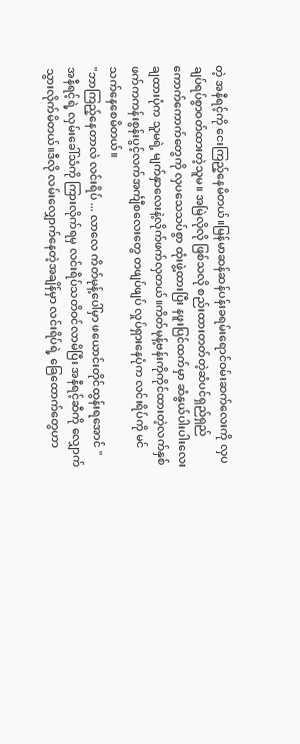တဲ့ အနီရင့်ကို ငေးကြည့်နေမိတယ်။မြန်မာဆန်ဆန်ပန်းခရမ်းရောင်ဝမ်းဆက်လေးကို လှပချပ်ရပ်စွာဝတ်ထားတဲ့သူမ။ အမြဲလိုလို ဖြစ်သလို စည်းထားတတ်တဲ့ဆံပင်ရှည်ရှည်ကောက်ကောက်တွေကို လှပသေသပ်စွာ ထုံးဖွဲ့ထားပြီး နဖူးပြင်ထက်မှာ ဆံနွယ်ပါးပါးလေး ချထားပုံက သူမရဲ့ မျက်နှာလေးနဲ့လိုက်ဖက်လှတယ်။ကိတ်မုန့်ဗန်းကိုကိုင်ထားတဲ့လက်နှစ်ဖက်ကကန်းစွန်းပွင့်လက်အင်္ကျီစလေးတွေ တဖျပ်ဖျပ် လှုပ်ရှားနေပုံက လင်းရိပ်ကို မင်သက်နေစေမိတယ်။
"ဘာကြည့်နေတာလဲ လင်းရိပ် ... လာလေ ကိတ်မုန့်ပေါ်မှာ ဖယောင်းတိုင်ထွန်းရအောင် "
အနီရင့်ရဲ့ လှမ်းခေါ်သံကို ကြားလိုက်ရမှ လင်းရိပ်သတိဝင်လာမိပြီး အနီရင့်ဆီကို လျှောက်သွားလိုက်မိတယ်။ဒီလို လမ်းလျှောက်နေတဲ့အချိန်မှာ လင်းရိပ်ရဲ့ ခြေထောက်တွေဟာ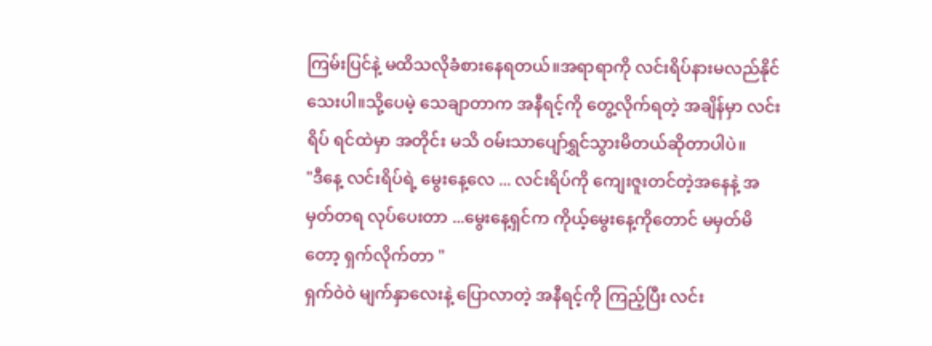ကြမ်းပြင်နဲ့ မထိသလိုခံစားနေရတယ်။အရာရာကို လင်းရိပ်နားမလည်နိုင်သေးပါ။သို့ပေမဲ့ သေချာတာက အနီရင့်ကို တွေ့လိုက်ရတဲ့ အချိန်မှာ လင်းရိပ် ရင်ထဲမှာ အတိုင်း မသိ ဝမ်းသာပျော်ရွှင်သွားမိတယ်ဆိုတာပါပဲ။
"ဒီနေ့ လင်းရိပ်ရဲ့ မွေးနေ့လေ ... လင်းရိပ်ကို ကျေးဇူးတင်တဲ့အနေနဲ့ အမှတ်တရ လုပ်ပေးတာ ...မွေးနေ့ရှင်က ကိုယ့်မွေးနေ့ကိုတောင် မမှတ်မိတော့ ရှက်လိုက်တာ "
ရှက်ဝဲဝဲ မျက်နှာလေးနဲ့ ပြောလာတဲ့ အနီရင့်ကို ကြည့်ပြီး လင်း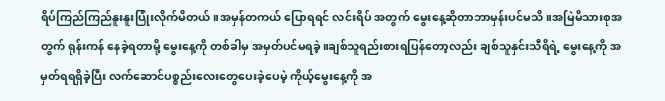ရိပ်ကြည်ကြည်နူးနူးပြုံးလိုက်မိတယ်။အမှန်တကယ် ပြောရရင် လင်းရိပ် အတွက် မွေးနေ့ဆိုတာဘာမှန်းပင်မသိ။အမြဲမိသားစုအတွက် ရုန်းကန် နေခဲ့ရတာမို့ မွေးနေ့ကို တစ်ခါမှ အမှတ်ပင်မရခဲ့။ချစ်သူရည်းစားရပြန်တော့လည်း ချစ်သူနှင်းသီရိရဲ့ မွေးနေ့ကို အမှတ်ရရရှိခဲ့ပြီး လက်ဆောင်ပစ္စည်းလေးတွေပေးခဲ့ပေမဲ့ ကိုယ့်မွေးနေ့ကို အ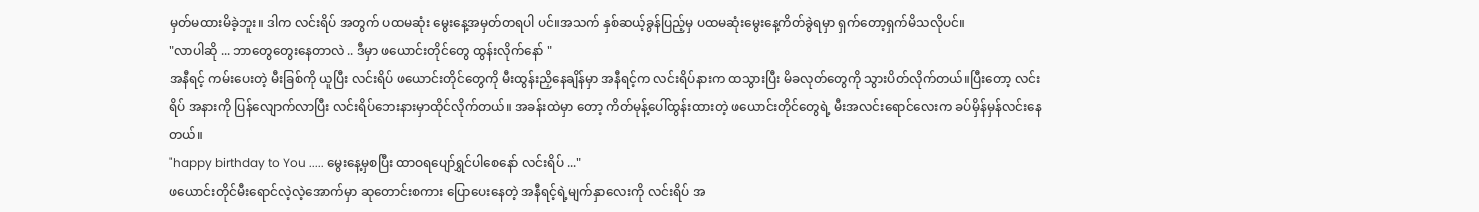မှတ်မထားမိခဲ့ဘူး။ ဒါက လင်းရိပ် အတွက် ပထမဆုံး မွေးနေ့အမှတ်တရပါ ပင်။အသက် နှစ်ဆယ့်ခွန်ပြည့်မှ ပထမဆုံးမွေးနေ့ကိတ်ခွဲရမှာ ရှက်တော့ရှက်မိသလိုပင်။
"လာပါဆို ... ဘာတွေတွေးနေတာလဲ .. ဒီမှာ ဖယောင်းတိုင်တွေ ထွန်းလိုက်နော် "
အနီရင့် ကမ်းပေးတဲ့ မီးခြစ်ကို ယူပြီး လင်းရိပ် ဖယောင်းတိုင်တွေကို မီးထွန်းညှိနေချိန်မှာ အနီရင့်က လင်းရိပ်နားက ထသွားပြီး မိခလုတ်တွေကို သွားပိတ်လိုက်တယ်။ပြီးတော့ လင်းရိပ် အနားကို ပြန်လျောက်လာပြီး လင်းရိပ်ဘေးနားမှာထိုင်လိုက်တယ်။ အခန်းထဲမှာ တော့ ကိတ်မုန့်ပေါ်ထွန်းထားတဲ့ ဖယောင်းတိုင်တွေရဲ့ မီးအလင်းရောင်လေးက ခပ်မှိန်မှန်လင်းနေတယ်။
"happy birthday to You ..... မွေးနေ့မှစပြီး ထာဝရပျော်ရွှင်ပါစေနော် လင်းရိပ် ..."
ဖယောင်းတိုင်မီးရောင်လဲ့လဲ့အောက်မှာ ဆုတောင်းစကား ပြောပေးနေတဲ့ အနီရင့်ရဲ့မျက်နှာလေးကို လင်းရိပ် အ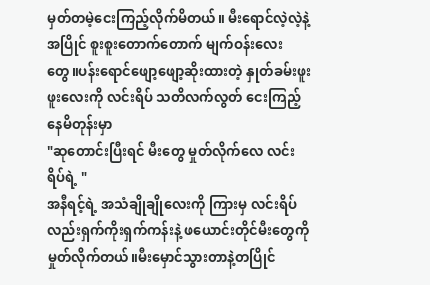မှတ်တမဲ့ငေးကြည့်လိုက်မိတယ်။ မီးရောင်လဲ့လဲ့နဲ့အပြိုင် စူးစူးတောက်တောက် မျက်ဝန်းလေးတွေ။ပန်းရောင်ဖျော့ဖျော့ဆိုးထားတဲ့ နှုတ်ခမ်းဖူးဖူးလေးကို လင်းရိပ် သတိလက်လွတ် ငေးကြည့်နေမိတုန်းမှာ
"ဆုတောင်းပြီးရင် မီးတွေ မှုတ်လိုက်လေ လင်းရိပ်ရဲ့ "
အနီရင့်ရဲ့ အသံချိုချိုလေးကို ကြားမှ လင်းရိပ် လည်းရှက်ကိုးရှက်ကန်းနဲ့ ဖယောင်းတိုင်မီးတွေကို မှုတ်လိုက်တယ်။မီးမှောင်သွားတာနဲ့တပြိုင်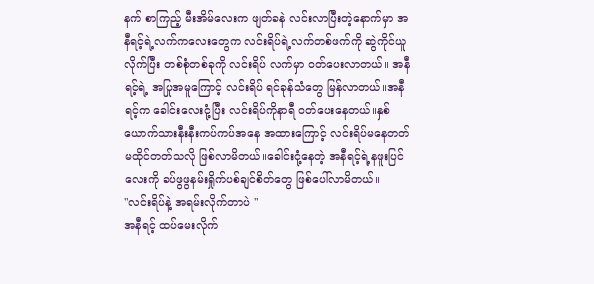နက် စာကြည့် မီးအိမ်လေးက ဖျတ်ခနဲ လင်းလာပြီးတဲ့နောက်မှာ အနီရင့်ရဲ့လက်ကလေးတွေက လင်းရိပ်ရဲ့လက်တစ်ဖက်ကို ဆွဲကိုင်ယူလိုက်ပြီး တစ်စုံတစ်ခုကို လင်းရိပ် လက်မှာ ဝတ်ပေးလာတယ်။ အနီရင့်ရဲ့ အပြုအမူကြောင့် လင်းရိပ် ရင်ခုန်သံတွေ မြန်လာတယ်။အနီရင့်က ခေါင်းလေးငုံ့ပြီး လင်းရိပ်ကိုနာရီ ဝတ်ပေးနေတယ်။နှစ်ယောက်သားနီးနီးကပ်ကပ်အနေ အထားကြောင့် လင်းရိပ်မနေတတ် မထိုင်တတ်သလို ဖြစ်လာမိတယ်။ခေါင်းငုံ့နေတဲ့ အနီရင့်ရဲ့နဖူးပြင်လေးကို ခပ်ဖွဖွနမ်းရှိုက်ပစ်ချင်စိတ်တွေ ဖြစ်ပေါ်လာမိတယ်။
"လင်းရိပ်နဲ့ အရမ်းလိုက်တာပဲ "
အနီရင့် ထပ်မေးလိုက်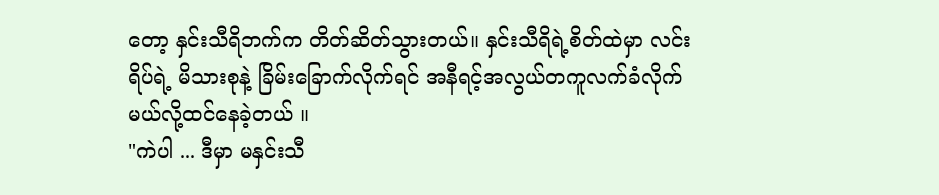တော့ နှင်းသီရိဘက်က တိတ်ဆိတ်သွားတယ်။ နှင်းသီရိရဲ့စိတ်ထဲမှာ လင်းရိပ်ရဲ့ မိသားစုနဲ့ ခြိမ်းခြောက်လိုက်ရင် အနီရင့်အလွယ်တကူလက်ခံလိုက်မယ်လို့ထင်နေခဲ့တယ် ။
"ကဲပါ ... ဒီမှာ မနှင်းသီ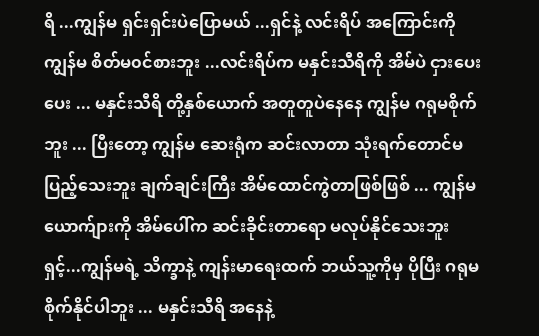ရိ ...ကျွန်မ ရှင်းရှင်းပဲပြောမယ် ...ရှင်နဲ့ လင်းရိပ် အကြောင်းကို ကျွန်မ စိတ်မ၀င်စားဘူး ...လင်းရိပ်က မနှင်းသီရိကို အိမ်ပဲ ငှားပေးပေး ... မနှင်းသီရိ တို့နှစ်ယောက် အတူတူပဲနေနေ ကျွန်မ ဂရုမစိုက်ဘူး ... ပြီးတော့ ကျွန်မ ဆေးရုံက ဆင်းလာတာ သုံးရက်တောင်မပြည့်သေးဘူး ချက်ချင်းကြီး အိမ်ထောင်ကွဲတာဖြစ်ဖြစ် ... ကျွန်မယောက်ျားကို အိမ်ပေါ်က ဆင်းခိုင်းတာရော မလုပ်နိုင်သေးဘူးရှင့်...ကျွန်မရဲ့ သိက္ခာနဲ့ ကျန်းမာရေးထက် ဘယ်သူ့ကိုမှ ပိုပြီး ဂရုမစိုက်နိုင်ပါဘူး ... မနှင်းသီရိ အနေနဲ့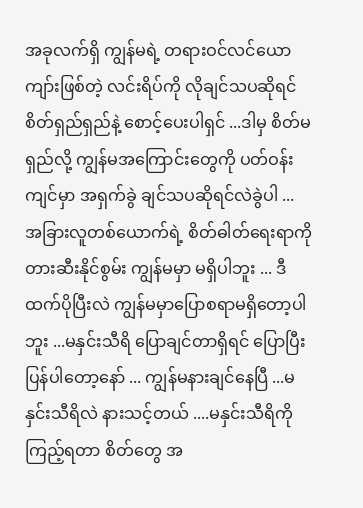အခုလက်ရှိ ကျွန်မရဲ့ တရားဝင်လင်ယောကျာ်းဖြစ်တဲ့ လင်းရိပ်ကို လိုချင်သပဆိုရင် စိတ်ရှည်ရှည်နဲ့ စောင့်ပေးပါရှင် ...ဒါမှ စိတ်မရှည်လို့ ကျွန်မအကြောင်းတွေကို ပတ်ဝန်းကျင်မှာ အရှက်ခွဲ ချင်သပဆိုရင်လဲခွဲပါ ... အခြားလူတစ်ယောက်ရဲ့ စိတ်ဓါတ်ရေးရာကို တားဆီးနိုင်စွမ်း ကျွန်မမှာ မရှိပါဘူး ... ဒီထက်ပိုပြီးလဲ ကျွန်မမှာပြောစရာမရှိတော့ပါဘူး ...မနှင်းသီရိ ပြောချင်တာရှိရင် ပြောပြီး ပြန်ပါတော့နော် ... ကျွန်မနားချင်နေပြီ ...မနှင်းသီရိလဲ နားသင့်တယ် ....မနှင်းသီရိကို ကြည့်ရတာ စိတ်တွေ အ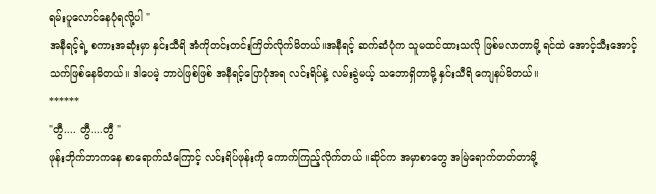ရမ်းပူလောင်နေပုံရလို့ပါ "
အနီရင့်ရဲ့ စကားအဆုံးမှာ နှင်းသီရိ အံကိုတင်းတင်းကြိတ်လိုက်မိတယ်။အနီရင့် ဆက်ဆံပုံက သူမထင်ထားသလို ဖြစ်မလာတာမို့ ရင်ထဲ အောင့်သီးအောင့်သက်ဖြစ်နေမိတယ်။ ဒါပေမဲ့ ဘာပဲဖြစ်ဖြစ် အနီရင့်ပြောပုံအရ လင်းရိပ်နဲ့ လမ်းခွဲမယ့် သဘောရှိတာမို့ နှင်းသီရိ ကျေနပ်မိတယ်။
******
"တွီ.... တွီ....တွီ "
ဖုန်းဘိုက်ဘာကနေ စာရောက်သံကြောင့် လင်းရိပ်ဖုန်းကို ကောက်ကြည့်လိုက်တယ် ။ဆိုင်က အမှာစာတွေ အမြဲရောက်တတ်တာမို့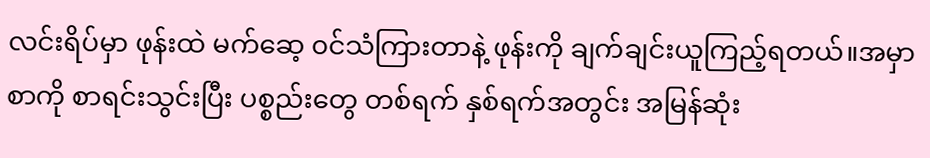လင်းရိပ်မှာ ဖုန်းထဲ မက်ဆေ့ ၀င်သံကြားတာနဲ့ ဖုန်းကို ချက်ချင်းယူကြည့်ရတယ်။အမှာစာကို စာရင်းသွင်းပြီး ပစ္စည်းတွေ တစ်ရက် နှစ်ရက်အတွင်း အမြန်ဆုံး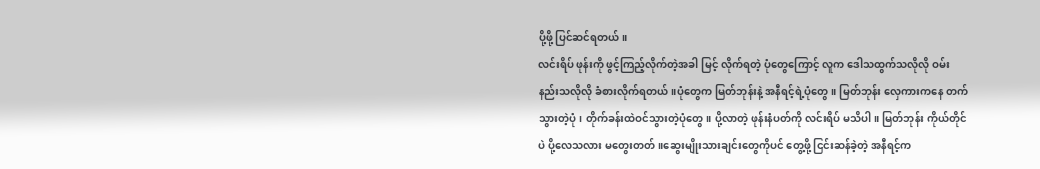ပို့ဖို့ ပြင်ဆင်ရတယ်။
လင်းရိပ် ဖုန်းကို ဖွင့်ကြည့်လိုက်တဲ့အခါ မြင့် လိုက်ရတဲ့ ပုံတွေကြောင့် လူက ဒေါသထွက်သလိုလို ဝမ်းနည်းသလိုလို ခံစားလိုက်ရတယ်။ပုံတွေက မြတ်ဘုန်းနဲ့ အနီရင့်ရဲ့ပုံတွေ။ မြတ်ဘုန်း လှေကားကနေ တက်သွားတဲ့ပုံ၊ တိုက်ခန်းထဲဝင်သွားတဲ့ပုံတွေ။ ပို့လာတဲ့ ဖုန်းနံပတ်ကို လင်းရိပ် မသိပါ။ မြတ်ဘုန်း ကိုယ်တိုင်ပဲ ပို့လေသလား မတွေးတတ်။ဆွေးမျိုးသားချင်းတွေကိုပင် တွေ့ဖို့ ငြင်းဆန်ခဲ့တဲ့ အနီရင့်က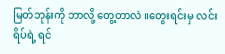မြတ်ဘုန်းကို ဘာလို့ တွေ့တာလဲ ။တွေးရင်းမှ လင်းရိပ်ရဲ့ ရင်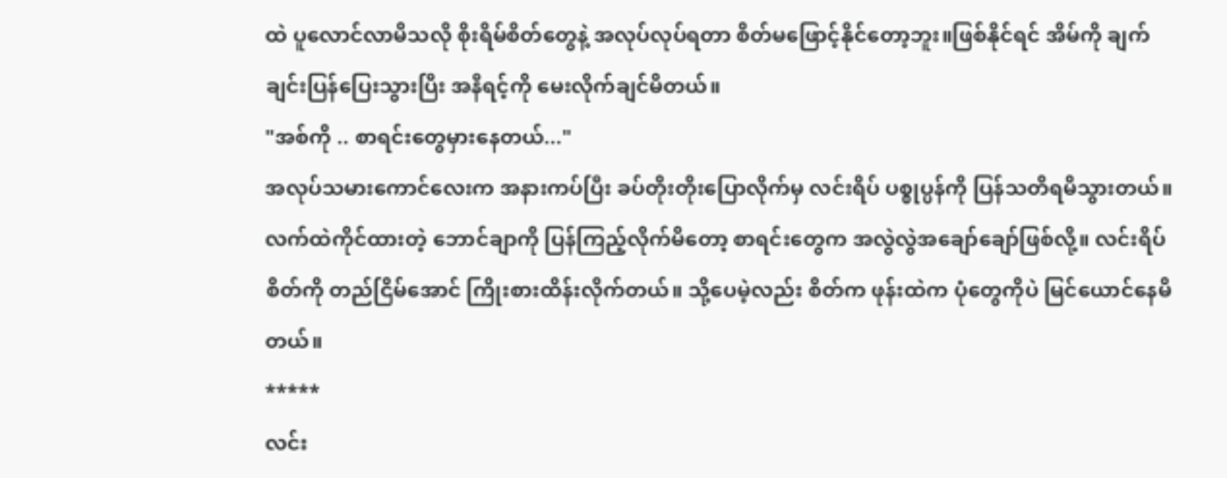ထဲ ပူလောင်လာမိသလို စိုးရိမ်စိတ်တွေနဲ့ အလုပ်လုပ်ရတာ စိတ်မဖြောင့်နိုင်တော့ဘူး။ဖြစ်နိုင်ရင် အိမ်ကို ချက်ချင်းပြန်ပြေးသွားပြီး အနီရင့်ကို မေးလိုက်ချင်မိတယ်။
"အစ်ကို .. စာရင်းတွေမှားနေတယ်..."
အလုပ်သမားကောင်လေးက အနားကပ်ပြီး ခပ်တိုးတိုးပြောလိုက်မှ လင်းရိပ် ပစ္စုပ္ပန်ကို ပြန်သတိရမိသွားတယ်။လက်ထဲကိုင်ထားတဲ့ ဘောင်ချာကို ပြန်ကြည့်လိုက်မိတော့ စာရင်းတွေက အလွဲလွဲအချော်ချော်ဖြစ်လို့။ လင်းရိပ် စိတ်ကို တည်ငြိမ်အောင် ကြိုးစားထိန်းလိုက်တယ်။ သို့ပေမဲ့လည်း စိတ်က ဖုန်းထဲက ပုံတွေကိုပဲ မြင်ယောင်နေမိတယ်။
*****
လင်း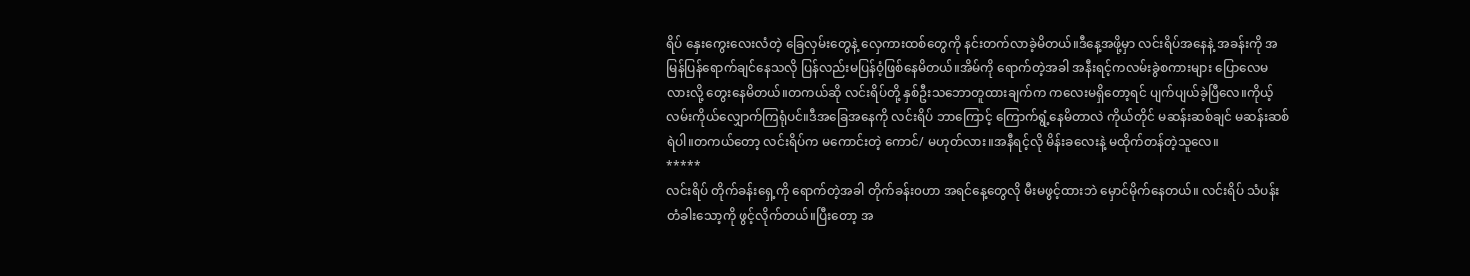ရိပ် နှေးကွေးလေးလံတဲ့ ခြေလှမ်းတွေနဲ့ လှေကားထစ်တွေကို နင်းတက်လာခဲ့မိတယ်။ဒီနေ့အဖို့မှာ လင်းရိပ်အနေနဲ့ အခန်းကို အမြန်ပြန်ရောက်ချင်နေသလို ပြန်လည်းမပြန်ဝံ့ဖြစ်နေမိတယ်။အိမ်ကို ရောက်တဲ့အခါ အနီးရင့်ကလမ်းခွဲစကားများ ပြောလေမလားလို့ တွေးနေမိတယ်။တကယ်ဆို လင်းရိပ်တို့ နှစ်ဦးသဘောတူထားချက်က ကလေးမရှိတော့ရင် ပျက်ပျယ်ခဲ့ပြီလေ။ကိုယ့်လမ်းကိုယ်လျှောက်ကြရုံပင်။ဒီအခြေအနေကို လင်းရိပ် ဘာကြောင့် ကြောက်ရွံ့နေမိတာလဲ ကိုယ်တိုင် မဆန်းဆစ်ချင် မဆန်းဆစ်ရဲပါ။တကယ်တော့ လင်းရိပ်က မကောင်းတဲ့ ကောင်/ မဟုတ်လား။အနီရင့်လို မိန်းခလေးနဲ့ မထိုက်တန်တဲ့သူလေ။
*****
လင်းရိပ် တိုက်ခန်းရှေ့ကို ရောက်တဲ့အခါ တိုက်ခန်း၀ဟာ အရင်နေ့တွေလို မီးမဖွင့်ထားဘဲ မှောင်မိုက်နေတယ်။ လင်းရိပ် သံပန်းတံခါးသော့ကို ဖွင့်လိုက်တယ်။ပြီးတော့ အ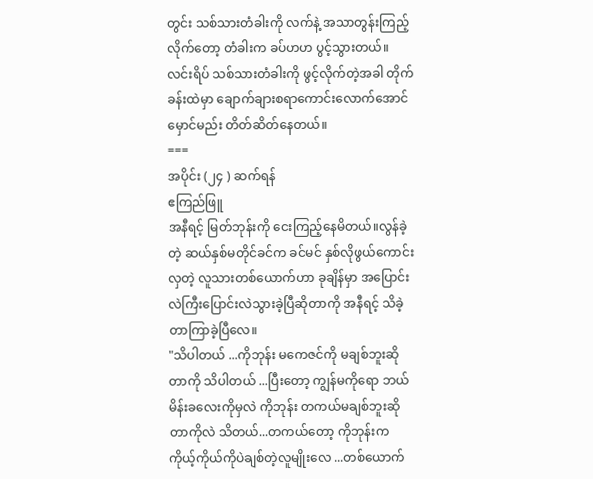တွင်း သစ်သားတံခါးကို လက်နဲ့ အသာတွန်းကြည့်လိုက်တော့ တံခါးက ခပ်ဟဟ ပွင့်သွားတယ်။ လင်းရိပ် သစ်သားတံခါးကို ဖွင့်လိုက်တဲ့အခါ တိုက်ခန်းထဲမှာ ချောက်ချားစရာကောင်းလောက်အောင် မှောင်မည်း တိတ်ဆိတ်နေတယ်။
===
အပိုင်း (၂၄ ) ဆက်ရန်
ဧကြည်ဖြူ
အနီရင့် မြတ်ဘုန်းကို ငေးကြည့်နေမိတယ်။လွန်ခဲ့တဲ့ ဆယ်နှစ်မတိုင်ခင်က ခင်မင် နှစ်လိုဖွယ်ကောင်းလှတဲ့ လူသားတစ်ယောက်ဟာ ခုချိန်မှာ အပြောင်းလဲကြီးပြောင်းလဲသွားခဲ့ပြီဆိုတာကို အနီရင့် သိခဲ့တာကြာခဲ့ပြီလေ။
"သိပါတယ် ...ကိုဘုန်း မကေဇင်ကို မချစ်ဘူးဆိုတာကို သိပါတယ် ...ပြီးတော့ ကျွန်မကိုရော ဘယ်မိန်းခလေးကိုမှလဲ ကိုဘုန်း တကယ်မချစ်ဘူးဆိုတာကိုလဲ သိတယ်...တကယ်တော့ ကိုဘုန်းက ကိုယ့်ကိုယ်ကိုပဲချစ်တဲ့လူမျိုးလေ ...တစ်ယောက်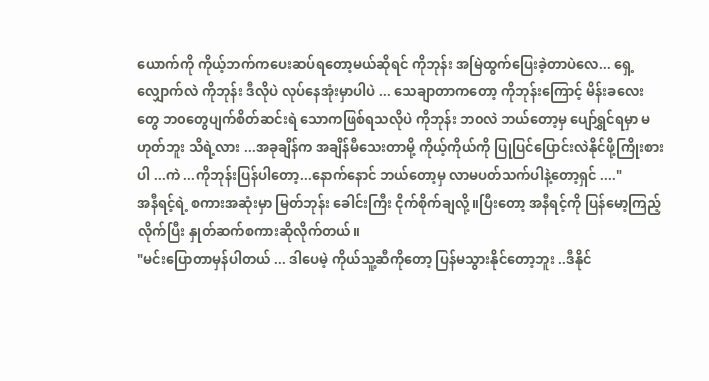ယောက်ကို ကိုယ့်ဘက်ကပေးဆပ်ရတော့မယ်ဆိုရင် ကိုဘုန်း အမြဲထွက်ပြေးခဲ့တာပဲလေ... ရှေ့လျှောက်လဲ ကိုဘုန်း ဒီလိုပဲ လုပ်နေအုံးမှာပါပဲ ... သေချာတာကတော့ ကိုဘုန်းကြောင့် မိန်းခလေးတွေ ဘ၀တွေပျက်စိတ်ဆင်းရဲ သောကဖြစ်ရသလိုပဲ ကိုဘုန်း ဘ၀လဲ ဘယ်တော့မှ ပျော်ရွှင်ရမှာ မဟုတ်ဘူး သိရဲ့လား ...အခုချိန်က အချိန်မီသေးတာမို့ ကိုယ့်ကိုယ်ကို ပြုပြင်ပြောင်းလဲနိုင်ဖို့ကြိုးစားပါ ...ကဲ ...ကိုဘုန်းပြန်ပါတော့...နောက်နောင် ဘယ်တော့မှ လာမပတ်သက်ပါနဲ့တော့ရှင် ...."
အနီရင့်ရဲ့ စကားအဆုံးမှာ မြတ်ဘုန်း ခေါင်းကြီး ငိုက်စိုက်ချလို့။ပြီးတော့ အနီရင့်ကို ပြန်မော့ကြည့်လိုက်ပြီး နှုတ်ဆက်စကားဆိုလိုက်တယ်။
"မင်းပြောတာမှန်ပါတယ် ... ဒါပေမဲ့ ကိုယ်သူ့ဆီကိုတော့ ပြန်မသွားနိုင်တော့ဘူး ..ဒီနိုင်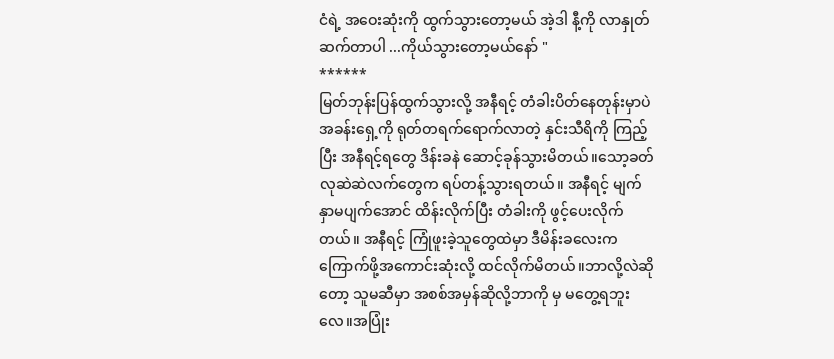ငံရဲ့ အဝေးဆုံးကို ထွက်သွားတော့မယ် အဲ့ဒါ နီ့ကို လာနှုတ်ဆက်တာပါ ...ကိုယ်သွားတော့မယ်နော် "
******
မြတ်ဘုန်းပြန်ထွက်သွားလို့ အနီရင့် တံခါးပိတ်နေတုန်းမှာပဲ အခန်းရှေ့ကို ရုတ်တရက်ရောက်လာတဲ့ နှင်းသီရိကို ကြည့်ပြီး အနီရင့်ရတွေ ဒိန်းခနဲ ဆောင့်ခုန်သွားမိတယ်။သော့ခတ်လုဆဲဆဲလက်တွေက ရပ်တန့်သွားရတယ်။ အနီရင့် မျက်နှာမပျက်အောင် ထိန်းလိုက်ပြီး တံခါးကို ဖွင့်ပေးလိုက်တယ်။ အနီရင့် ကြုံဖူးခဲ့သူတွေထဲမှာ ဒီမိန်းခလေးက ကြောက်ဖို့အကောင်းဆုံးလို့ ထင်လိုက်မိတယ်။ဘာလို့လဲဆိုတော့ သူမဆီမှာ အစစ်အမှန်ဆိုလို့ဘာကို မှ မတွေ့ရဘူးလေ။အပြုံး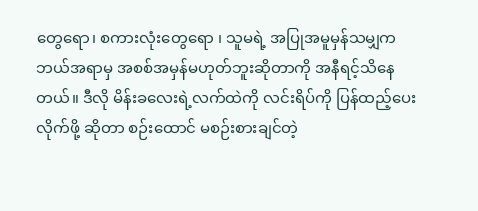တွေရော၊ စကားလုံးတွေရော ၊ သူမရဲ့ အပြုအမူမှန်သမျှက ဘယ်အရာမှ အစစ်အမှန်မဟုတ်ဘူးဆိုတာကို အနီရင့်သိနေတယ်။ ဒီလို မိန်းခလေးရဲ့လက်ထဲကို လင်းရိပ်ကို ပြန်ထည့်ပေးလိုက်ဖို့ ဆိုတာ စဉ်းထောင် မစဉ်းစားချင်တဲ့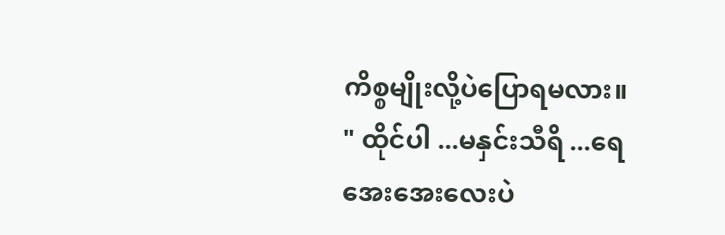ကိစ္စမျိုးလို့ပဲပြောရမလား။
" ထိုင်ပါ ...မနှင်းသီရိ ...ရေအေးအေးလေးပဲ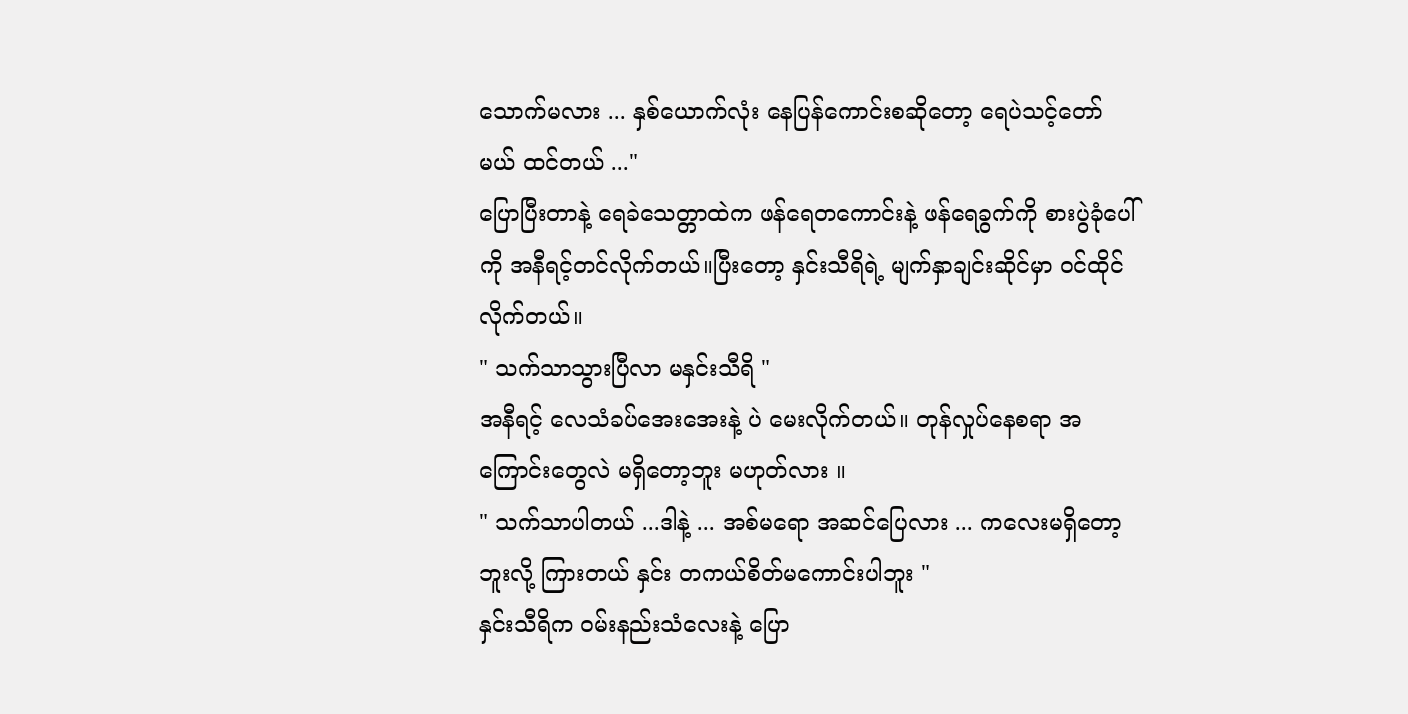သောက်မလား ... နှစ်ယောက်လုံး နေပြန်ကောင်းစဆိုတော့ ရေပဲသင့်တော်မယ် ထင်တယ် ..."
ပြောပြီးတာနဲ့ ရေခဲသေတ္တာထဲက ဖန်ရေတကောင်းနဲ့ ဖန်ရေခွက်ကို စားပွဲခုံပေါ်ကို အနီရင့်တင်လိုက်တယ်။ပြီးတော့ နှင်းသီရိရဲ့ မျက်နှာချင်းဆိုင်မှာ ဝင်ထိုင်လိုက်တယ်။
" သက်သာသွားပြီလာ မနှင်းသီရိ "
အနီရင့် လေသံခပ်အေးအေးနဲ့ ပဲ မေးလိုက်တယ်။ တုန်လှုပ်နေစရာ အကြောင်းတွေလဲ မရှိတော့ဘူး မဟုတ်လား ။
" သက်သာပါတယ် ...ဒါနဲ့ ... အစ်မရော အဆင်ပြေလား ... ကလေးမရှိတော့ဘူးလို့ ကြားတယ် နှင်း တကယ်စိတ်မကောင်းပါဘူး "
နှင်းသီရိက ဝမ်းနည်းသံလေးနဲ့ ပြော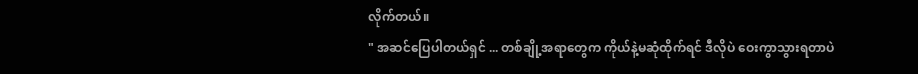လိုက်တယ်။
" အဆင်ပြေပါတယ်ရှင် ... တစ်ချို့အရာတွေက ကိုယ်နဲ့မဆုံထိုက်ရင် ဒီလိုပဲ ဝေးကွာသွားရတာပဲ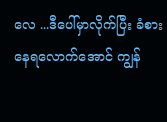လေ ...ဒီပေါ်မှာလိုက်ပြီး ခံစားနေရလောက်အောင် ကျွန်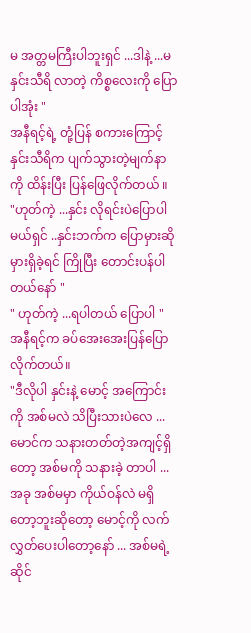မ အတ္တမကြီးပါဘူးရှင် ...ဒါနဲ့ ...မနှင်းသီရိ လာတဲ့ ကိစ္စလေးကို ပြောပါအုံး "
အနီရင့်ရဲ့ တုံ့ပြန် စကားကြောင့် နှင်းသီရိက ပျက်သွားတဲ့မျက်နာကို ထိန်းပြီး ပြန်ဖြေလိုက်တယ် ။
"ဟုတ်ကဲ့ ...နှင်း လိုရင်းပဲပြောပါမယ်ရှင် ..နှင်းဘက်က ပြောမှားဆိုမှားရှိခဲ့ရင် ကြိုပြီး တောင်းပန်ပါတယ်နော် "
" ဟုတ်ကဲ့ ...ရပါတယ် ပြောပါ "
အနီရင့်က ခပ်အေးအေးပြန်ပြောလိုက်တယ်။
"ဒီလိုပါ နှင်းနဲ့ မောင့် အကြောင်းကို အစ်မလဲ သိပြီးသားပဲလေ ... မောင်က သနားတတ်တဲ့အကျင့်ရှိတော့ အစ်မကို သနားခဲ့ တာပါ ...အခု အစ်မမှာ ကိုယ်ဝန်လဲ မရှိတော့ဘူးဆိုတော့ မောင့်ကို လက်လွှတ်ပေးပါတော့နော် ... အစ်မရဲ့ ဆိုင်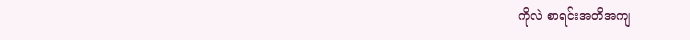ကိုလဲ စာရင်းအတိအကျ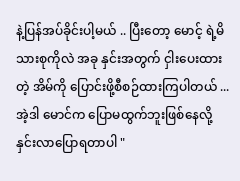နဲ့ပြန်အပ်ခိုင်းပါ့မယ် .. ပြီးတော့ မောင့် ရဲ့မိသားစုကိုလဲ အခု နှင်းအတွက် ငှါးပေးထားတဲ့ အိမ်ကို ပြောင်းဖို့စီစဉ်ထားကြပါတယ် ...အဲ့ဒါ မောင်က ပြောမထွက်ဘူးဖြစ်နေလို့ နှင်းလာပြောရတာပါ "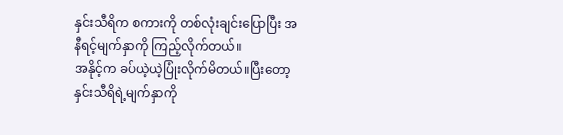နှင်းသီရိက စကားကို တစ်လုံးချင်းပြောပြီး အနီရင့်မျက်နှာကို ကြည့်လိုက်တယ်။
အနိုင့်က ခပ်ယဲ့ယဲ့ပြုံးလိုက်မိတယ်။ပြီးတော့ နှင်းသီရိရဲ့မျက်နှာကို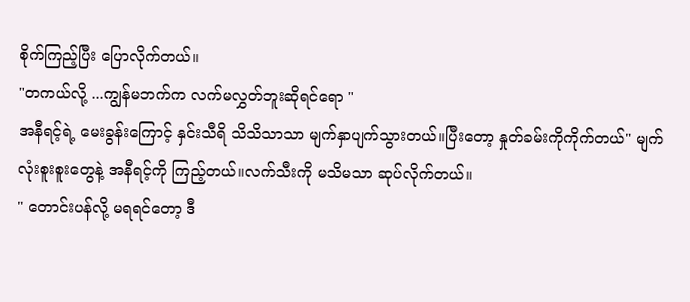စိုက်ကြည့်ပြီး ပြောလိုက်တယ်။
"တကယ်လို့ ...ကျွန်မဘက်က လက်မလွှတ်ဘူးဆိုရင်ရော "
အနီရင့်ရဲ့ မေးခွန်းကြောင့် နှင်းသီရိ သိသိသာသာ မျက်နှာပျက်သွားတယ်။ပြီးတော့ နှုတ်ခမ်းကိုကိုက်တယ်" မျက်လုံးစူးစူးတွေနဲ့ အနီရင့်ကို ကြည့်တယ်။လက်သီးကို မသိမသာ ဆုပ်လိုက်တယ်။
" တောင်းပန်လို့ မရရင်တော့ ဒီ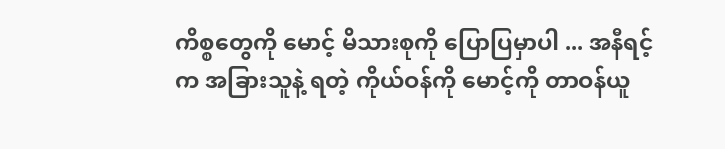ကိစ္စတွေကို မောင့် မိသားစုကို ပြောပြမှာပါ ... အနီရင့်က အခြားသူနဲ့ ရတဲ့ ကိုယ်ဝန်ကို မောင့်ကို တာဝန်ယူ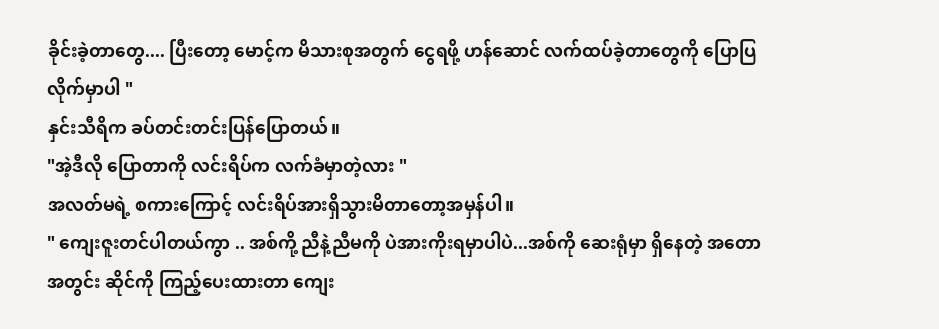ခိုင်းခဲ့တာတွေ.... ပြီးတော့ မောင့်က မိသားစုအတွက် ငွေရဖို့ ဟန်ဆောင် လက်ထပ်ခဲ့တာတွေကို ပြောပြလိုက်မှာပါ "
နှင်းသီရိက ခပ်တင်းတင်းပြန်ပြောတယ်။
"အဲ့ဒီလို ပြောတာကို လင်းရိပ်က လက်ခံမှာတဲ့လား "
အလတ်မရဲ့ စကားကြောင့် လင်းရိပ်အားရှိသွားမိတာတော့အမှန်ပါ။
" ကျေးဇူးတင်ပါတယ်ကွာ .. အစ်ကို့ ညီနဲ့ညီမကို ပဲအားကိုးရမှာပါပဲ...အစ်ကို ဆေးရုံမှာ ရှိနေတဲ့ အတောအတွင်း ဆိုင်ကို ကြည့်ပေးထားတာ ကျေး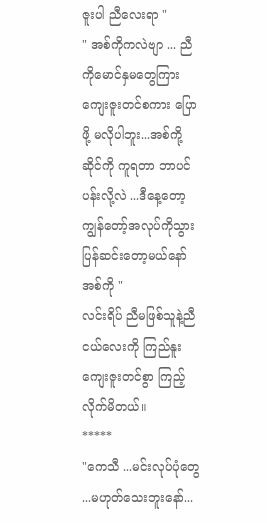ဇူးပါ ညီလေးရာ "
" အစ်ကိုကလဲဗျာ ... ညီကိုမောင်နှမတွေကြား ကျေးဇူးတင်စကား ပြောဖို့ မလိုပါဘူး...အစ်ကို့ဆိုင်ကို ကူရတာ ဘာပင်ပန်းလို့လဲ ...ဒီနေ့တော့ ကျွန်တော့်အလုပ်ကိုသွားပြန်ဆင်းတော့မယ်နော် အစ်ကို "
လင်းရိပ် ညီမဖြစ်သူနဲ့ညီငယ်လေးကို ကြည်နူး ကျေးဇူးတင်စွာ ကြည့်လိုက်မိတယ်။
*****
"ကေသီ ...မင်းလုပ်ပုံတွေ ...မဟုတ်သေးဘူးနော်...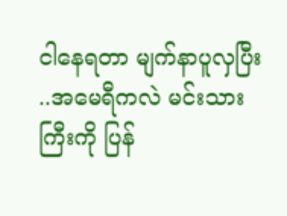ငါနေရတာ မျက်နာပူလှပြီး ..အမေရီကလဲ မင်းသားကြီးကို ပြန်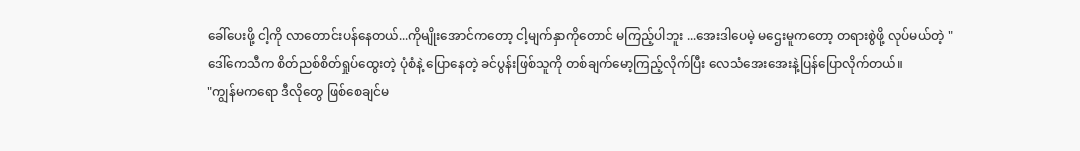ခေါ်ပေးဖို့ ငါ့ကို လာတောင်းပန်နေတယ်...ကိုမျိုးအောင်ကတော့ ငါ့မျက်နှာကိုတောင် မကြည့်ပါဘူး ...အေးဒါပေမဲ့ မဌေးမူကတော့ တရားစွဲဖို့ လုပ်မယ်တဲ့ "
ဒေါ်ကေသီက စိတ်ညစ်စိတ်ရှုပ်ထွေးတဲ့ ပုံစံနဲ့ ပြောနေတဲ့ ခင်ပွန်းဖြစ်သူကို တစ်ချက်မော့ကြည့်လိုက်ပြီး လေသံအေးအေးနဲ့ပြန်ပြောလိုက်တယ်။
"ကျွန်မကရော ဒီလိုတွေ ဖြစ်စေချင်မ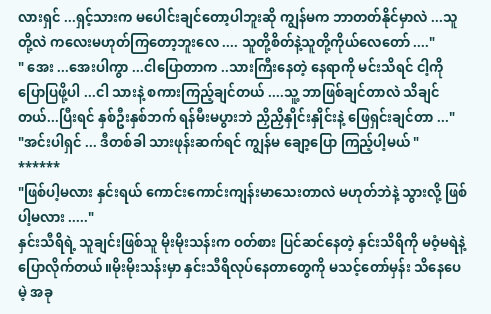လားရှင် ...ရှင့်သားက မပေါင်းချင်တော့ပါဘူးဆို ကျွန်မက ဘာတတ်နိုင်မှာလဲ ...သူတို့လဲ ကလေးမဟုတ်ကြတော့ဘူးလေ .... သူတို့စိတ်နဲ့သူတို့ကိုယ်လေတော် ...."
" အေး ...အေးပါကွာ ...ငါပြောတာက ..သားကြီးနေတဲ့ နေရာကို မင်းသိရင် ငါ့ကို ပြောပြဖို့ပါ ...ငါ သားနဲ့ စကားကြည့်ချင်တယ် ....သူ့ ဘာဖြစ်ချင်တာလဲ သိချင်တယ်...ပြီးရင် နှစ်ဦးနှစ်ဘက် ရန်မီးမပွားဘဲ ညှိညှိနှိုင်းနှိုင်းနဲ့ ဖြေရှင်းချင်တာ ..."
"အင်းပါရှင် ... ဒီတစ်ခါ သားဖုန်းဆက်ရင် ကျွန်မ ချော့ပြော ကြည့်ပါ့မယ် "
******
"ဖြစ်ပါ့မလား နှင်းရယ် ကောင်းကောင်းကျန်းမာသေးတာလဲ မဟုတ်ဘဲနဲ့ သွားလို့ ဖြစ်ပါ့မလား ....."
နှင်းသီရိရဲ့ သူချင်းဖြစ်သူ မိုးမိုးသန်းက ဝတ်စား ပြင်ဆင်နေတဲ့ နှင်းသိရိကို မဝံ့မရဲနဲ့ ပြောလိုက်တယ်။မိုးမိုးသန်းမှာ နှင်းသီရိလုပ်နေတာတွေကို မသင့်တော်မှန်း သိနေပေမဲ့ အခု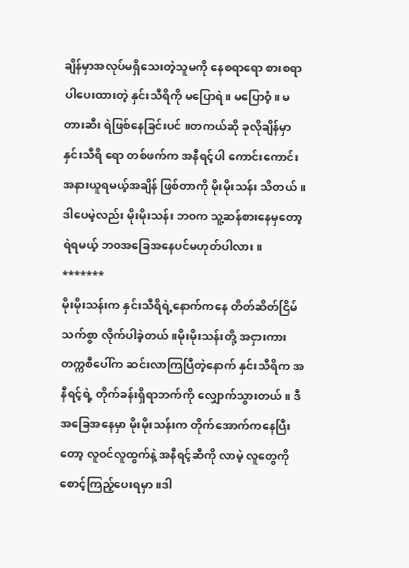ချိန်မှာအလုပ်မရှိသေးတဲ့သူမကို နေစရာရော စားစရာ ပါပေးထားတဲ့ နှင်းသီရိကို မပြောရဲ။ မပြောဝံ့။ မတားဆီး ရဲဖြစ်နေခြင်းပင် ။တကယ်ဆို ခုလိုချိန်မှာ နှင်းသီရိ ရော တစ်ဖက်က အနီရင့်ပါ ကောင်းကောင်း အနားယူရမယ့်အချိန် ဖြစ်တာကို မိုးမိုးသန်း သိတယ် ။ဒါပေမဲ့လည်း မိုးမိုးသန်း ဘ၀က သူ့ဆန်စားနေမှတော့ ရဲရမယ့် ဘ၀အခြေအနေပင်မဟုတ်ပါလား။
*******
မိုးမိုးသန်းက နှင်းသီရိရဲ့နောက်ကနေ တိတ်ဆိတ်ငြိမ်သက်စွာ လိုက်ပါခဲ့တယ်။မိုးမိုးသန်းတို့ အငှားကား တက္ကစီပေါ်က ဆင်းလာကြပြီတဲ့နောက် နှင်းသီရိက အနီရင့်ရဲ့ တိုက်ခန်းရှိရာဘက်ကို လျှောက်သွားတယ်။ ဒီအခြေအနေမှာ မိုးမိုးသန်းက တိုက်အောက်ကနေပြီးတော့ လူဝင်လူထွက်နဲ့ အနီရင့်ဆီကို လာမဲ့ လူတွေကို စောင့်ကြည့်ပေးရမှာ။ဒါ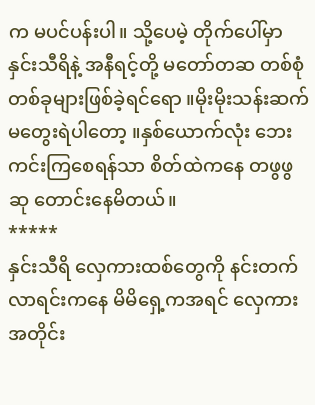က မပင်ပန်းပါ။ သို့ပေမဲ့ တိုက်ပေါ်မှာ နှင်းသီရိနဲ့ အနီရင့်တို့ မတော်တဆ တစ်စုံတစ်ခုများဖြစ်ခဲ့ရင်ရော ။မိုးမိုးသန်းဆက်မတွေးရဲပါတော့ ။နှစ်ယောက်လုံး ဘေးကင်းကြစေရန်သာ စိတ်ထဲကနေ တဖွဖွဆု တောင်းနေမိတယ်။
*****
နှင်းသီရိ လှေကားထစ်တွေကို နင်းတက်လာရင်းကနေ မိမိရှေ့ကအရင် လှေကားအတိုင်း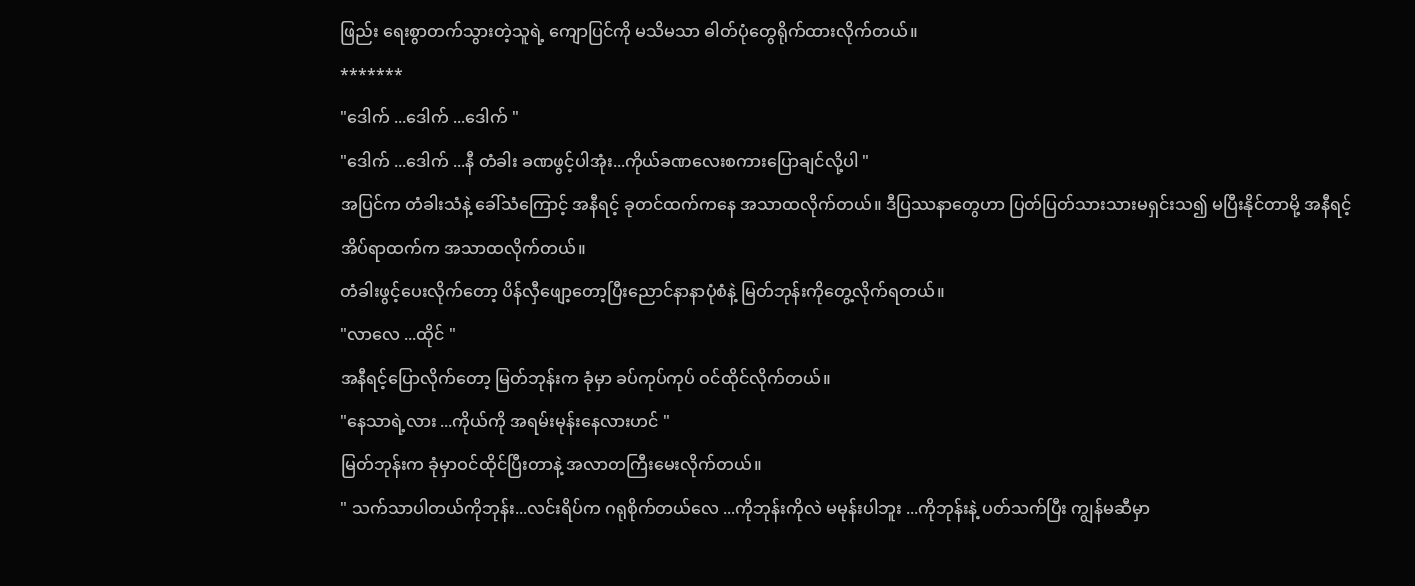ဖြည်း ရေးစွာတက်သွားတဲ့သူရဲ့ ကျောပြင်ကို မသိမသာ ဓါတ်ပုံတွေရိုက်ထားလိုက်တယ်။
*******
"ဒေါက် ...ဒေါက် ...ဒေါက် "
"ဒေါက် ...ဒေါက် ...နီ တံခါး ခဏဖွင့်ပါအုံး...ကိုယ်ခဏလေးစကားပြောချင်လို့ပါ "
အပြင်က တံခါးသံနဲ့ ခေါ်သံကြောင့် အနီရင့် ခုတင်ထက်ကနေ အသာထလိုက်တယ်။ ဒီပြဿနာတွေဟာ ပြတ်ပြတ်သားသားမရှင်းသ၍ မပြီးနိုင်တာမို့ အနီရင့် အိပ်ရာထက်က အသာထလိုက်တယ်။
တံခါးဖွင့်ပေးလိုက်တော့ ပိန်လှီဖျော့တော့ပြီးညောင်နာနာပုံစံနဲ့ မြတ်ဘုန်းကိုတွေ့လိုက်ရတယ်။
"လာလေ ...ထိုင် "
အနီရင့်ပြောလိုက်တော့ မြတ်ဘုန်းက ခုံမှာ ခပ်ကုပ်ကုပ် ဝင်ထိုင်လိုက်တယ်။
"နေသာရဲ့လား ...ကိုယ်ကို အရမ်းမုန်းနေလားဟင် "
မြတ်ဘုန်းက ခုံမှာဝင်ထိုင်ပြီးတာနဲ့ အလာတကြီးမေးလိုက်တယ်။
" သက်သာပါတယ်ကိုဘုန်း...လင်းရိပ်က ဂရုစိုက်တယ်လေ ...ကိုဘုန်းကိုလဲ မမုန်းပါဘူး ...ကိုဘုန်းနဲ့ ပတ်သက်ပြီး ကျွန်မဆီမှာ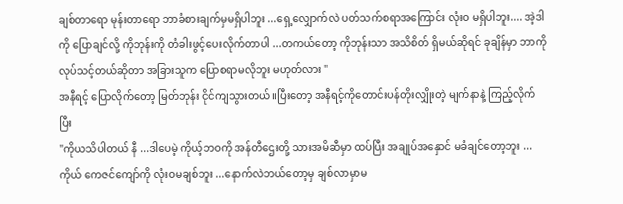ချစ်တာရော မုန်းတာရော ဘာခံစားချက်မှမရှိပါဘူး ...ရှေ့လျှောက်လဲ ပတ်သက်စရာအကြောင်း လုံးဝ မရှိပါဘူး.... အဲ့ဒါကို ပြောချင်လို့ ကိုဘုန်းကို တံခါးဖွင့်ပေးလိုက်တာပါ ...တကယ်တော့ ကိုဘုန်းသာ အသိစိတ် ရှိမယ်ဆိုရင် ခုချိန်မှာ ဘာကို လုပ်သင့်တယ်ဆိုတာ အခြားသူက ပြောစရာမလိုဘူး မဟုတ်လား "
အနီရင့် ပြောလိုက်တော့ မြတ်ဘုန်း ငိုင်ကျသွားတယ်။ပြီးတော့ အနီရင့်ကိုတောင်းပန်တိုးလျှိုးတဲ့ မျက်နာနဲ့ ကြည့်လိုက်ပြီး
"ကိုယသိပါတယ် နီ ...ဒါပေမဲ့ ကိုယ့်ဘဝကို အန်တီဌေးတို့ သားအမိဆီမှာ ထပ်ပြီး အချုပ်အနှောင် မခံချင်တော့ဘူး ...ကိုယ် ကေဇင်ကျော်ကို လုံးဝမချစ်ဘူး ...နောက်လဲဘယ်တော့မှ ချစ်လာမှာမ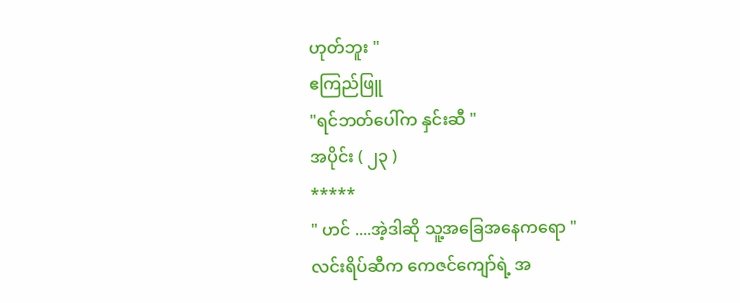ဟုတ်ဘူး "
ဧကြည်ဖြူ
"ရင်ဘတ်ပေါ်က နှင်းဆီ "
အပိုင်း ( ၂၃ )
*****
" ဟင် ....အဲ့ဒါဆို သူ့အခြေအနေကရော "
လင်းရိပ်ဆီက ကေဇင်ကျော်ရဲ့ အ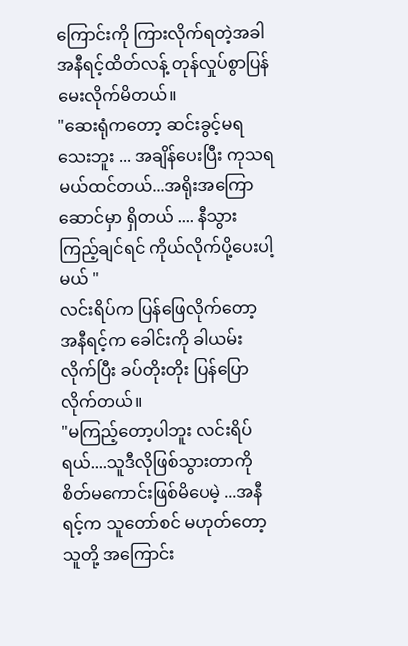ကြောင်းကို ကြားလိုက်ရတဲ့အခါ အနီရင့်ထိတ်လန့် တုန်လှုပ်စွာပြန်မေးလိုက်မိတယ်။
"ဆေးရုံကတော့ ဆင်းခွင့်မရသေးဘူး ... အချိန်ပေးပြီး ကုသရမယ်ထင်တယ်...အရိုးအကြောဆောင်မှာ ရှိတယ် .... နီသွားကြည့်ချင်ရင် ကိုယ်လိုက်ပို့ပေးပါ့မယ် "
လင်းရိပ်က ပြန်ဖြေလိုက်တော့ အနီရင့်က ခေါင်းကို ခါယမ်းလိုက်ပြီး ခပ်တိုးတိုး ပြန်ပြောလိုက်တယ်။
"မကြည့်တော့ပါဘူး လင်းရိပ်ရယ်....သူဒီလိုဖြစ်သွားတာကို စိတ်မကောင်းဖြစ်မိပေမဲ့ ...အနီရင့်က သူတော်စင် မဟုတ်တော့ သူတို့ အကြောင်း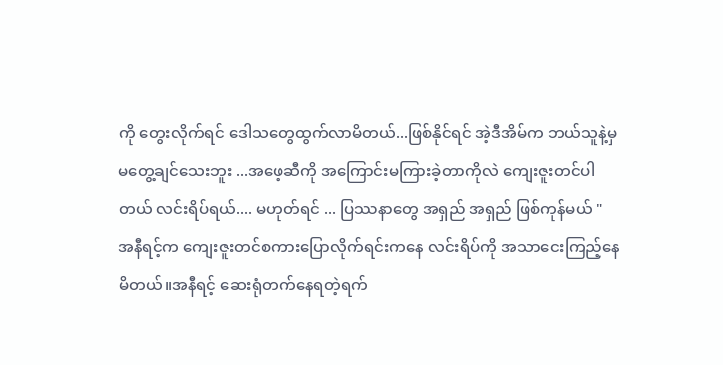ကို တွေးလိုက်ရင် ဒေါသတွေထွက်လာမိတယ်...ဖြစ်နိုင်ရင် အဲ့ဒီအိမ်က ဘယ်သူနဲ့မှမတွေ့ချင်သေးဘူး ...အဖေ့ဆီကို အကြောင်းမကြားခဲ့တာကိုလဲ ကျေးဇူးတင်ပါတယ် လင်းရိပ်ရယ်.... မဟုတ်ရင် ... ပြဿနာတွေ အရှည် အရှည် ဖြစ်ကုန်မယ် "
အနီရင့်က ကျေးဇူးတင်စကားပြောလိုက်ရင်းကနေ လင်းရိပ်ကို အသာငေးကြည့်နေမိတယ်။အနီရင့် ဆေးရုံတက်နေရတဲ့ရက်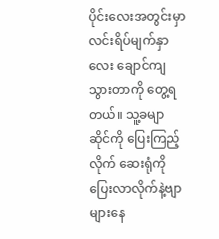ပိုင်းလေးအတွင်းမှာ လင်းရိပ်မျက်နှာလေး ချောင်ကျသွားတာကို တွေ့ရတယ်။ သူ့ခမျာ ဆိုင်ကို ပြေးကြည့်လိုက် ဆေးရုံကို ပြေးလာလိုက်နဲ့ဗျာများနေ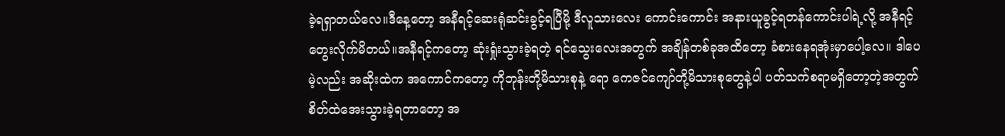ခဲ့ရရှာတယ်လေ။ဒီနေ့တော့ အနီရင့်ဆေးရုံဆင်းခွင့်ရပြီမို့ ဒီလူသားလေး ကောင်းကောင်း အနားယူခွင့်ရတန်ကောင်းပါရဲ့လို့ အနီရင့်တွေးလိုက်မိတယ်။အနီရင့်ကတော့ ဆုံးရှုံးသွားခဲ့ရတဲ့ ရင်သွေးလေးအတွက် အချိန်တစ်ခုအထိတော့ ခံစားနေရအုံးမှာပေါ့လေ။ ဒါပေမဲ့လည်း အဆိုးထဲက အကောင်ကတော့ ကိုဘုန်းတို့မိသားစုနဲ့ ရော ကေဇင်ကျော်တို့မိသားစုတွေနဲ့ပါ ပတ်သက်စရာမရှိတော့တဲ့အတွက် စိတ်ထဲအေးသွားခဲ့ရတာတော့ အ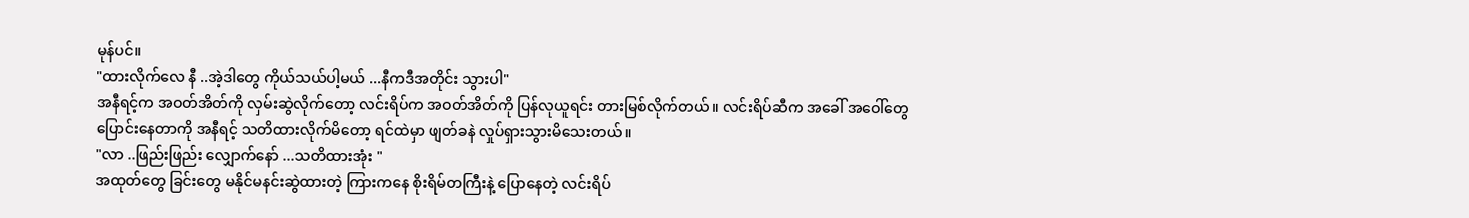မုန်ပင်။
"ထားလိုက်လေ နီ ..အဲ့ဒါတွေ ကိုယ်သယ်ပါ့မယ် ...နီကဒီအတိုင်း သွားပါ"
အနီရင့်က အဝတ်အိတ်ကို လှမ်းဆွဲလိုက်တော့ လင်းရိပ်က အဝတ်အိတ်ကို ပြန်လုယူရင်း တားမြစ်လိုက်တယ်။ လင်းရိပ်ဆီက အခေါ် အဝေါ်တွေပြောင်းနေတာကို အနီရင့် သတိထားလိုက်မိတော့ ရင်ထဲမှာ ဖျတ်ခနဲ လှုပ်ရှားသွားမိသေးတယ်။
"လာ ..ဖြည်းဖြည်း လျှောက်နော် ...သတိထားအုံး "
အထုတ်တွေ ခြင်းတွေ မနိုင်မနင်းဆွဲထားတဲ့ ကြားကနေ စိုးရိမ်တကြီးနဲ့ ပြောနေတဲ့ လင်းရိပ်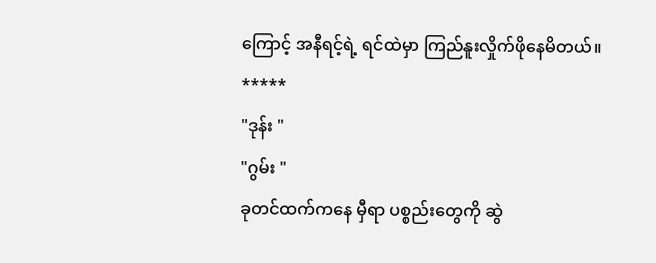ကြောင့် အနီရင့်ရဲ့ ရင်ထဲမှာ ကြည်နူးလှိုက်ဖိုနေမိတယ်။
*****
"ဒုန်း "
"ဂွမ်း "
ခုတင်ထက်ကနေ မှီရာ ပစ္စည်းတွေကို ဆွဲ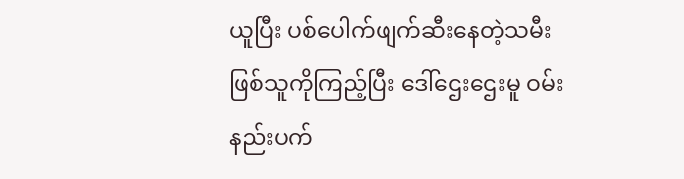ယူပြီး ပစ်ပေါက်ဖျက်ဆီးနေတဲ့သမီးဖြစ်သူကိုကြည့်ပြီး ဒေါ်ဌေးဌေးမူ ဝမ်းနည်းပက်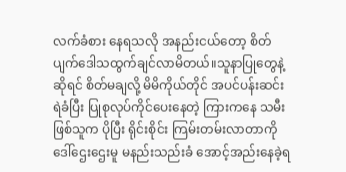လက်ခံစား နေရသလို အနည်းငယ်တော့ စိတ်ပျက်ဒေါသထွက်ချင်လာမိတယ်။သူနာပြုတွေနဲ့ဆိုရင် စိတ်မချလို့ မိမိကိုယ်တိုင် အပင်ပန်းဆင်းရဲခံပြီး ပြုစုလုပ်ကိုင်ပေးနေတဲ့ ကြားကနေ သမီးဖြစ်သူက ပိုပြီး ရိုင်းစိုင်း ကြမ်းတမ်းလာတာကို ဒေါ်ဌေးဌေးမူ မနည်းသည်းခံ အောင့်အည်းနေခဲ့ရ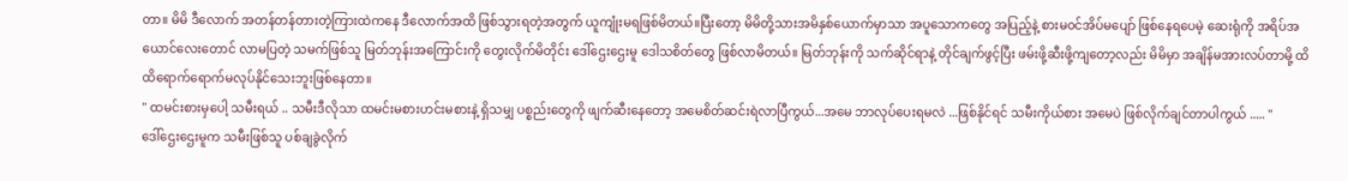တာ။ မိမိ ဒီလောက် အတန်တန်တားတဲ့ကြားထဲကနေ ဒီလောက်အထိ ဖြစ်သွားရတဲ့အတွက် ယူကျုံးမရဖြစ်မိတယ်။ပြီးတော့ မိမိတို့သားအမိနှစ်ယောက်မှာသာ အပူသောကတွေ အပြည့်နဲ့ စားမ၀င်အိပ်မပျော် ဖြစ်နေရပေမဲ့ ဆေးရုံကို အရိပ်အယောင်လေးတောင် လာမပြတဲ့ သမက်ဖြစ်သူ မြတ်ဘုန်းအကြောင်းကို တွေးလိုက်မိတိုင်း ဒေါ်ဌေးဌေးမူ ဒေါသစိတ်တွေ ဖြစ်လာမိတယ်။ မြတ်ဘုန်းကို သက်ဆိုင်ရာနဲ့ တိုင်ချက်ဖွင့်ပြီး ဖမ်းဖို့ဆီးဖို့ကျတော့လည်း မိမိမှာ အချိန်မအားလပ်တာမို့ ထိထိရောက်ရောက်မလုပ်နိုင်သေးဘူးဖြစ်နေတာ။
" ထမင်းစားမှပေါ့ သမီးရယ် .. သမီးဒီလိုသာ ထမင်းမစားဟင်းမစားနဲ့ ရှိသမျှ ပစ္စည်းတွေကို ဖျက်ဆီးနေတော့ အမေစိတ်ဆင်းရဲလာပြီကွယ်...အမေ ဘာလုပ်ပေးရမလဲ ...ဖြစ်နိုင်ရင် သမီးကိုယ်စား အမေပဲ ဖြစ်လိုက်ချင်တာပါကွယ် ..... "
ဒေါ်ဌေးဌေးမူက သမီးဖြစ်သူ ပစ်ချခွဲလိုက်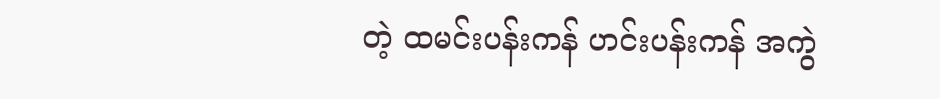တဲ့ ထမင်းပန်းကန် ဟင်းပန်းကန် အကွဲ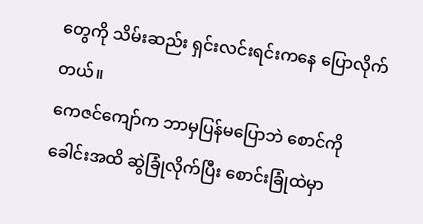တွေကို သိမ်းဆည်း ရှင်းလင်းရင်းကနေ ပြောလိုက်တယ်။
ကေဇင်ကျော်က ဘာမှပြန်မပြောဘဲ စောင်ကိုခေါင်းအထိ ဆွဲခြုံလိုက်ပြီး စောင်းခြုံထဲမှာ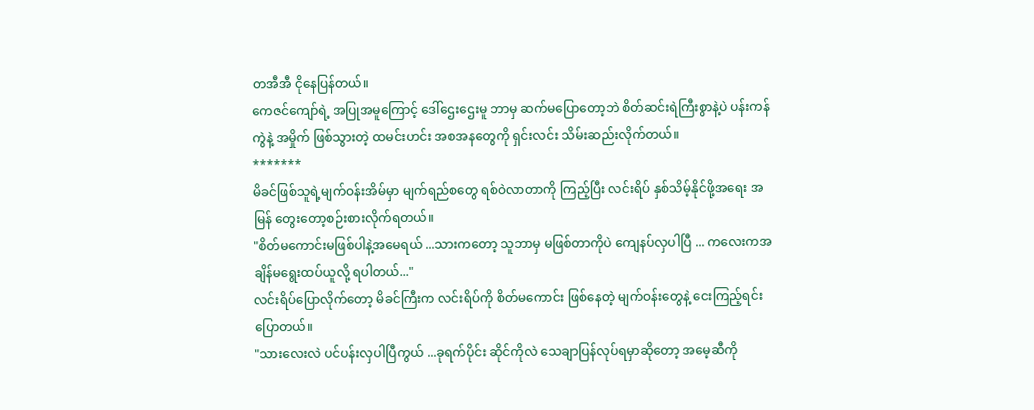တအီအီ ငိုနေပြန်တယ်။
ကေဇင်ကျော်ရဲ့ အပြုအမူကြောင့် ဒေါ်ဌေးဌေးမူ ဘာမှ ဆက်မပြောတော့ဘဲ စိတ်ဆင်းရဲကြီးစွာနဲ့ပဲ ပန်းကန်ကွဲနဲ့ အမှိုက် ဖြစ်သွားတဲ့ ထမင်းဟင်း အစအနတွေကို ရှင်းလင်း သိမ်းဆည်းလိုက်တယ်။
*******
မိခင်ဖြစ်သူရဲ့မျက်ဝန်းအိမ်မှာ မျက်ရည်စတွေ ရစ်ဝဲလာတာကို ကြည့်ပြီး လင်းရိပ် နှစ်သိမ့်နိုင်ဖို့အရေး အမြန် တွေးတော့စဉ်းစားလိုက်ရတယ်။
"စိတ်မကောင်းမဖြစ်ပါနဲ့အမေရယ် ...သားကတော့ သူဘာမှ မဖြစ်တာကိုပဲ ကျေနပ်လှပါပြီ ... ကလေးကအချိန်မရွေးထပ်ယူလို့ ရပါတယ်..."
လင်းရိပ်ပြောလိုက်တော့ မိခင်ကြီးက လင်းရိပ်ကို စိတ်မကောင်း ဖြစ်နေတဲ့ မျက်ဝန်းတွေနဲ့ ငေးကြည့်ရင်း ပြောတယ်။
"သားလေးလဲ ပင်ပန်းလှပါပြီကွယ် ...ခုရက်ပိုင်း ဆိုင်ကိုလဲ သေချာပြန်လုပ်ရမှာဆိုတော့ အမေ့ဆီကို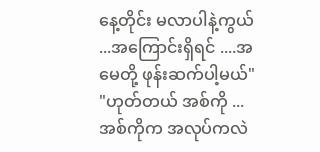နေ့တိုင်း မလာပါနဲ့ကွယ် ...အကြောင်းရှိရင် ....အမေတို့ ဖုန်းဆက်ပါ့မယ်"
"ဟုတ်တယ် အစ်ကို ...အစ်ကိုက အလုပ်ကလဲ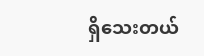ရှိသေးတယ်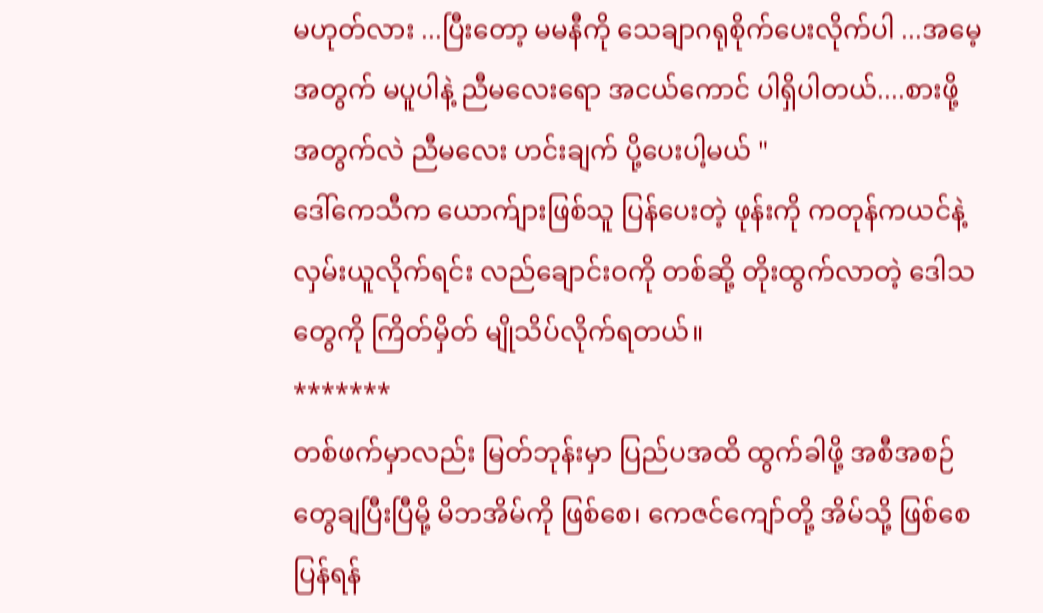မဟုတ်လား ...ပြီးတော့ မမနီကို သေချာဂရုစိုက်ပေးလိုက်ပါ ...အမေ့အတွက် မပူပါနဲ့ ညီမလေးရော အငယ်ကောင် ပါရှိပါတယ်....စားဖို့အတွက်လဲ ညီမလေး ဟင်းချက် ပို့ပေးပါ့မယ် "
ဒေါ်ကေသီက ယောက်ျားဖြစ်သူ ပြန်ပေးတဲ့ ဖုန်းကို ကတုန်ကယင်နဲ့ လှမ်းယူလိုက်ရင်း လည်ချောင်းဝကို တစ်ဆို့ တိုးထွက်လာတဲ့ ဒေါသတွေကို ကြိတ်မှိတ် မျိုသိပ်လိုက်ရတယ်။
*******
တစ်ဖက်မှာလည်း မြတ်ဘုန်းမှာ ပြည်ပအထိ ထွက်ခါဖို့ အစီအစဉ်တွေချပြီးပြီမို့ မိဘအိမ်ကို ဖြစ်စေ၊ ကေဇင်ကျော်တို့ အိမ်သို့ ဖြစ်စေ ပြန်ရန်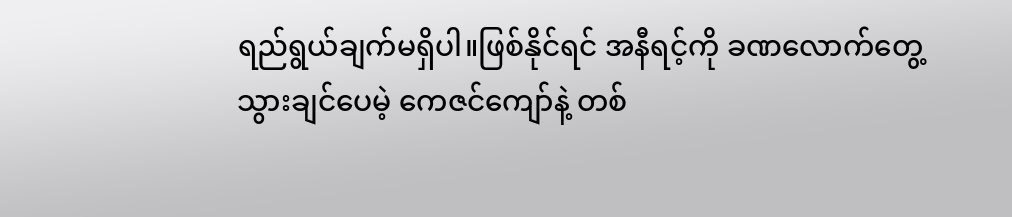ရည်ရွယ်ချက်မရှိပါ။ဖြစ်နိုင်ရင် အနီရင့်ကို ခဏလောက်တွေ့သွားချင်ပေမဲ့ ကေဇင်ကျော်နဲ့ တစ်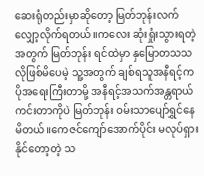ဆေးရုံတည်းမှာဆိုတော့ မြတ်ဘုန်းလက်လျှော့လိုက်ရတယ်။ကလေး ဆုံးရှုံးသွားရတဲ့အတွက် မြတ်ဘုန်း ရင်ထဲမှာ နှမြောတသသလိုဖြစ်မိပေမဲ့ သူ့အတွက် ချစ်ရသူအနီရင့်က ပိုအရေးကြီးတာမို့ အနီရင့်အသက်အန္တရာယ်ကင်းတာကိုပဲ မြတ်ဘုန်း ဝမ်းသာပျော်ရွှင်နေမိတယ်။ကေဇင်ကျော်အောက်ပိုင်း မလုပ်ရှားနိုင်တော့တဲ့ သ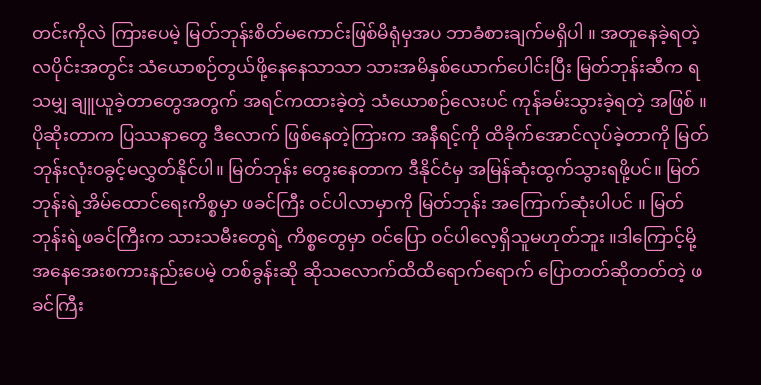တင်းကိုလဲ ကြားပေမဲ့ မြတ်ဘုန်းစိတ်မကောင်းဖြစ်မိရုံမှအပ ဘာခံစားချက်မရှိပါ ။ အတူနေခဲ့ရတဲ့ လပိုင်းအတွင်း သံယောစဉ်တွယ်ဖို့နေနေသာသာ သားအမိနှစ်ယောက်ပေါင်းပြီး မြတ်ဘုန်းဆီက ရသမျှ ချူယူခဲ့တာတွေအတွက် အရင်ကထားခဲ့တဲ့ သံယောစဉ်လေးပင် ကုန်ခမ်းသွားခဲ့ရတဲ့ အဖြစ် ။ ပိုဆိုးတာက ပြဿနာတွေ ဒီလောက် ဖြစ်နေတဲ့ကြားက အနီရင့်ကို ထိခိုက်အောင်လုပ်ခဲ့တာကို မြတ်ဘုန်းလုံးဝခွင့်မလွှတ်နိုင်ပါ။ မြတ်ဘုန်း တွေးနေတာက ဒီနိုင်ငံမှ အမြန်ဆုံးထွက်သွားရဖို့ပင်။ မြတ်ဘုန်းရဲ့အိမ်ထောင်ရေးကိစ္စမှာ ဖခင်ကြီး ဝင်ပါလာမှာကို မြတ်ဘုန်း အကြောက်ဆုံးပါပင် ။ မြတ်ဘုန်းရဲ့ဖခင်ကြီးက သားသမီးတွေရဲ့ ကိစ္စတွေမှာ ဝင်ပြော ဝင်ပါလေ့ရှိသူမဟုတ်ဘူး ။ဒါကြောင့်မို့ အနေအေးစကားနည်းပေမဲ့ တစ်ခွန်းဆို ဆိုသလောက်ထိထိရောက်ရောက် ပြောတတ်ဆိုတတ်တဲ့ ဖခင်ကြီး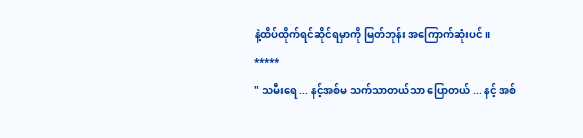နဲ့ထိပ်ထိုက်ရင်ဆိုင်ရမှာကို မြတ်ဘုန်း အကြောက်ဆုံးပင်။
*****
" သမီးရေ ... နင့်အစ်မ သက်သာတယ်သာ ပြောတယ် ... နင့် အစ်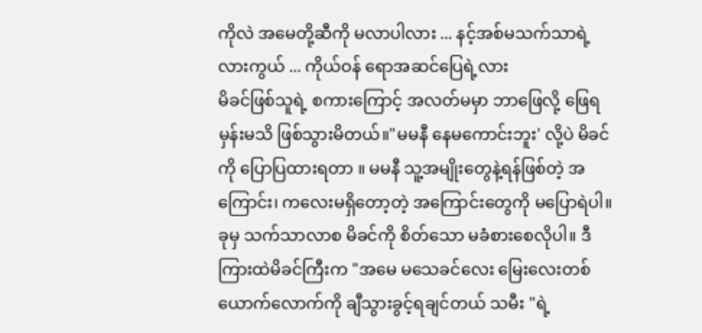ကိုလဲ အမေတို့ဆီကို မလာပါလား ... နင့်အစ်မသက်သာရဲ့လားကွယ် ... ကိုယ်ဝန် ရောအဆင်ပြေရဲ့လား
မိခင်ဖြစ်သူရဲ့ စကားကြောင့် အလတ်မမှာ ဘာဖြေလို့ ဖြေရမှန်းမသိ ဖြစ်သွားမိတယ်။"မမနီ နေမကောင်းဘူး' လို့ပဲ မိခင်ကို ပြောပြထားရတာ ။ မမနီ သူ့အမျိုးတွေနဲ့ရန်ဖြစ်တဲ့ အကြောင်း၊ ကလေးမရှိတော့တဲ့ အကြောင်းတွေကို မပြောရဲပါ။ ခုမှ သက်သာလာစ မိခင်ကို စိတ်သော မခံစားစေလိုပါ။ ဒီကြားထဲမိခင်ကြီးက "အမေ မသေခင်လေး မြေးလေးတစ်ယောက်လောက်ကို ချီသွားခွင့်ရချင်တယ် သမီး "ရဲ့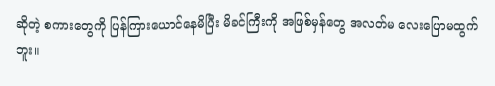ဆိုတဲ့ စကားတွေကို ပြန်ကြားယောင်နေမိပြီး မိခင်ကြီးကို အဖြစ်မှန်တွေ အလတ်မ လေးပြောမထွက်ဘူး။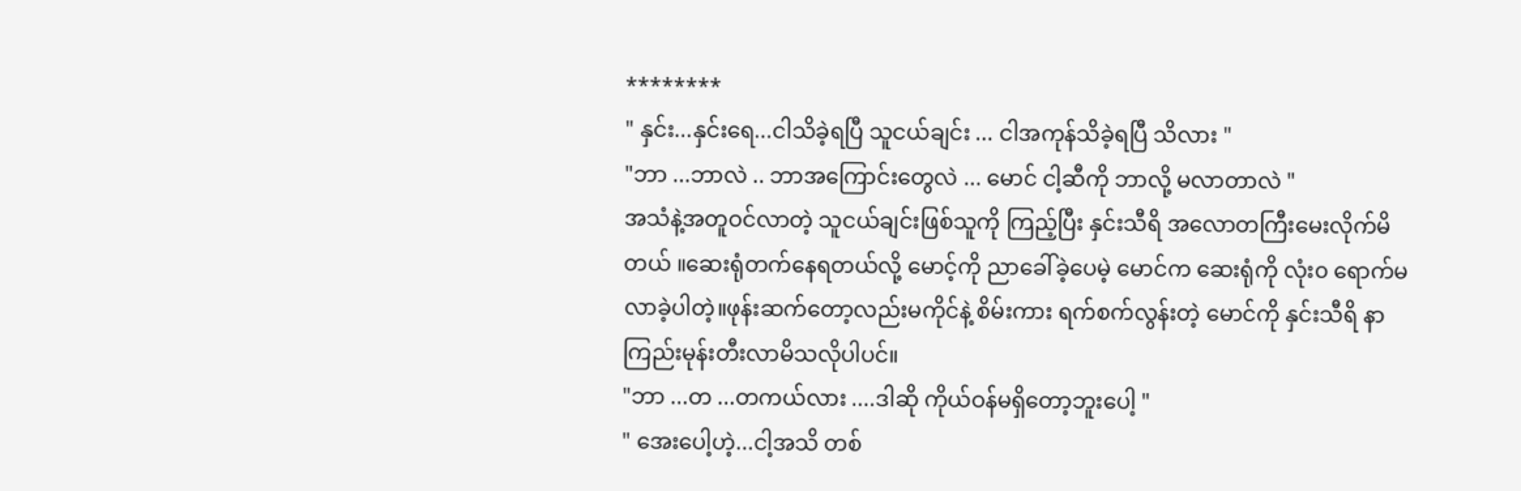********
" နှင်း...နှင်းရေ...ငါသိခဲ့ရပြီ သူငယ်ချင်း ... ငါအကုန်သိခဲ့ရပြီ သိလား "
"ဘာ ...ဘာလဲ .. ဘာအကြောင်းတွေလဲ ... မောင် ငါ့ဆီကို ဘာလို့ မလာတာလဲ "
အသံနဲ့အတူဝင်လာတဲ့ သူငယ်ချင်းဖြစ်သူကို ကြည့်ပြီး နှင်းသီရိ အလောတကြီးမေးလိုက်မိတယ် ။ဆေးရုံတက်နေရတယ်လို့ မောင့်ကို ညာခေါ်ခဲ့ပေမဲ့ မောင်က ဆေးရုံကို လုံး၀ ရောက်မလာခဲ့ပါတဲ့။ဖုန်းဆက်တော့လည်းမကိုင်နဲ့ စိမ်းကား ရက်စက်လွန်းတဲ့ မောင်ကို နှင်းသီရိ နာကြည်းမုန်းတီးလာမိသလိုပါပင်။
"ဘာ ...တ ...တကယ်လား ....ဒါဆို ကိုယ်ဝန်မရှိတော့ဘူးပေါ့ "
" အေးပေါ့ဟဲ့...ငါ့အသိ တစ်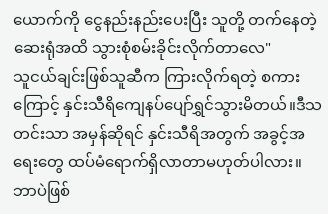ယောက်ကို ငွေနည်းနည်းပေးပြီး သူတို့ တက်နေတဲ့ဆေးရုံအထိ သွားစုံစမ်းခိုင်းလိုက်တာလေ"
သူငယ်ချင်းဖြစ်သူဆီက ကြားလိုက်ရတဲ့ စကားကြောင့် နှင်းသီရိကျေနပ်ပျော်ရွှင်သွားမိတယ်။ဒီသတင်းသာ အမှန်ဆိုရင် နှင်းသီရိအတွက် အခွင့်အရေးတွေ ထပ်မံရောက်ရှိလာတာမဟုတ်ပါလား။ ဘာပဲဖြစ်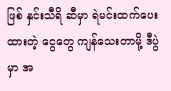ဖြစ် နှင်းသီရိ ဆီမှာ ရဲမင်းထက်ပေးထားတဲ့ ငွေတွေ ကျန်သေးတာမို့ ဒီပွဲမှာ အ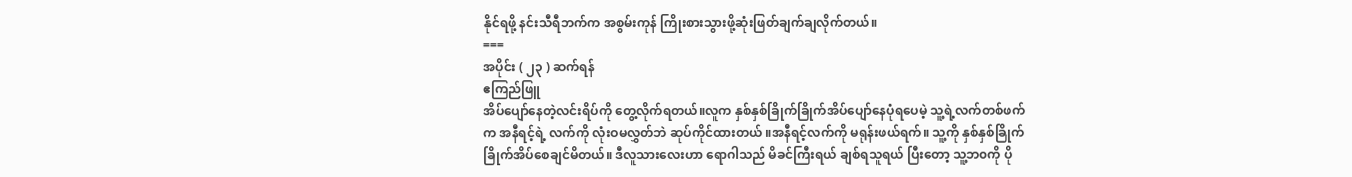နိုင်ရဖို့ နင်းသီရီဘက်က အစွမ်းကုန် ကြိုးစားသွားဖို့ဆုံးဖြတ်ချက်ချလိုက်တယ်။
===
အပိုင်း ( ၂၃ ) ဆက်ရန်
ဧကြည်ဖြူ
အိပ်ပျော်နေတဲ့လင်းရိပ်ကို တွေ့လိုက်ရတယ်။လူက နှစ်နှစ်ခြိုက်ခြိုက်အိပ်ပျော်နေပုံရပေမဲ့ သူ့ရဲ့လက်တစ်ဖက်က အနီရင့်ရဲ့ လက်ကို လုံးဝမလွှတ်ဘဲ ဆုပ်ကိုင်ထားတယ် ။အနီရင့်လက်ကို မရုန်းဖယ်ရက်။ သူ့ကို နှစ်နှစ်ခြိုက်ခြိုက်အိပ်စေချင်မိတယ်။ ဒီလူသားလေးဟာ ရောဂါသည် မိခင်ကြီးရယ် ချစ်ရသူရယ် ပြီးတော့ သူ့ဘ၀ကို ပို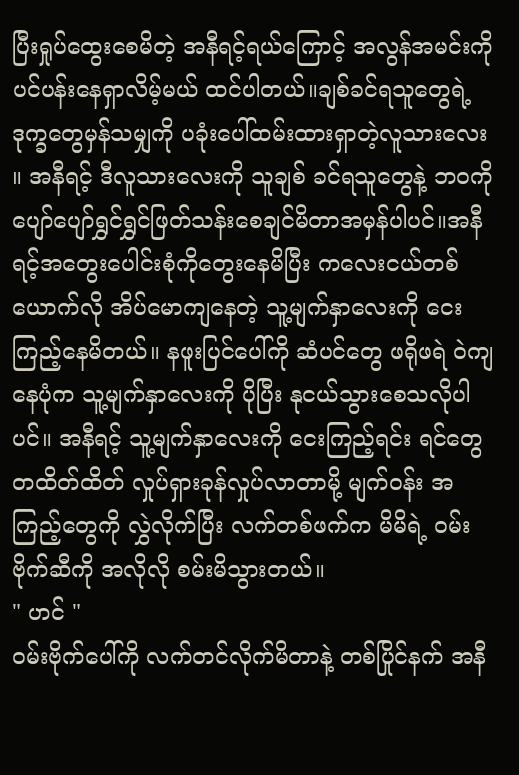ပြီးရှုပ်ထွေးစေမိတဲ့ အနီရင့်ရယ်ကြောင့် အလွန်အမင်းကိုပင်ပန်းနေရှာလိမ့်မယ် ထင်ပါတယ်။ချစ်ခင်ရသူတွေရဲ့ ဒုက္ခတွေမှန်သမျှကို ပခုံးပေါ်ထမ်းထားရှာတဲ့လူသားလေး ။ အနီရင့် ဒီလူသားလေးကို သူချစ် ခင်ရသူတွေနဲ့ ဘဝကို ပျော်ပျော်ရွှင်ရွှင်ဖြတ်သန်းစေချင်မိတာအမှန်ပါပင်။အနီရင့်အတွေးပေါင်းစုံကိုတွေးနေမိပြီး ကလေးငယ်တစ်ယောက်လို အိပ်မောကျနေတဲ့ သူ့မျက်နှာလေးကို ငေးကြည့်နေမိတယ်။ နဖူးပြင်ပေါ်ကို ဆံပင်တွေ ဖရိုဖရဲ ဝဲကျနေပုံက သူ့မျက်နှာလေးကို ပိုပြီး နုငယ်သွားစေသလိုပါပင်။ အနီရင့် သူ့မျက်နှာလေးကို ငေးကြည့်ရင်း ရင်တွေ တထိတ်ထိတ် လှုပ်ရှားခုန်လှုပ်လာတာမို့ မျက်ဝန်း အကြည့်တွေကို လွှဲလိုက်ပြီး လက်တစ်ဖက်က မိမိရဲ့ ဝမ်းဗိုက်ဆီကို အလိုလို စမ်းမိသွားတယ်။
" ဟင် "
ဝမ်းဗိုက်ပေါ်ကို လက်တင်လိုက်မိတာနဲ့ တစ်ပြိုင်နက် အနီ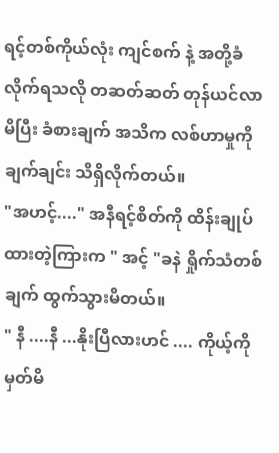ရင့်တစ်ကိုယ်လုံး ကျင်စက် နဲ့ အတို့ခံလိုက်ရသလို တဆတ်ဆတ် တုန်ယင်လာမိပြီး ခံစားချက် အသိက လစ်ဟာမှုကို ချက်ချင်း သိရှိလိုက်တယ်။
"အဟင့်...." အနီရင့်စိတ်ကို ထိန်းချုပ်ထားတဲ့ကြားက " အင့် "ခနဲ ရှိုက်သံတစ်ချက် ထွက်သွားမိတယ်။
" နီ ....နီ ...နိုးပြီလားဟင် .... ကိုယ့်ကို မှတ်မိ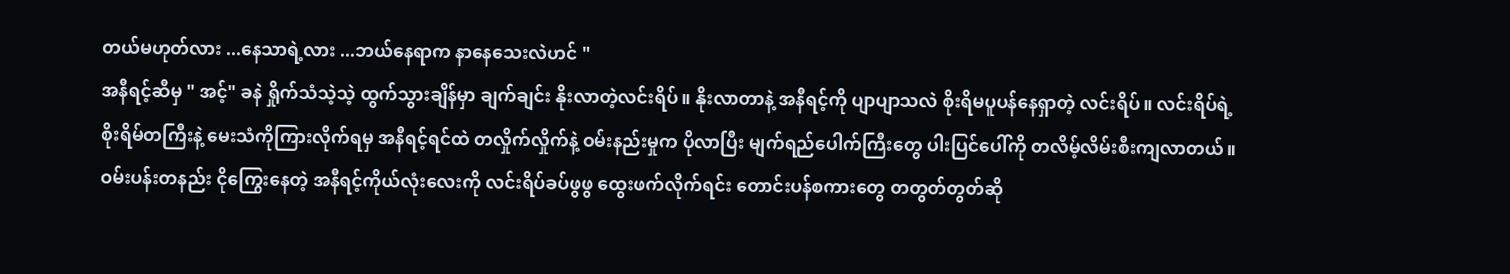တယ်မဟုတ်လား ...နေသာရဲ့လား ...ဘယ်နေရာက နာနေသေးလဲဟင် "
အနီရင့်ဆီမှ " အင့်" ခနဲ ရှိုက်သံသဲ့သဲ့ ထွက်သွားချိန်မှာ ချက်ချင်း နိုးလာတဲ့လင်းရိပ်။ နိုးလာတာနဲ့ အနီရင့်ကို ပျာပျာသလဲ စိုးရိမပူပန်နေရှာတဲ့ လင်းရိပ်။ လင်းရိပ်ရဲ့စိုးရိမ်တကြီးနဲ့ မေးသံကိုကြားလိုက်ရမှ အနီရင့်ရင်ထဲ တလှိုက်လှိုက်နဲ့ ဝမ်းနည်းမှုက ပိုလာပြီး မျက်ရည်ပေါက်ကြီးတွေ ပါးပြင်ပေါ်ကို တလိမ့်လိမ်းစီးကျလာတယ်။
ဝမ်းပန်းတနည်း ငိုကြွေးနေတဲ့ အနီရင့်ကိုယ်လုံးလေးကို လင်းရိပ်ခပ်ဖွဖွ ထွေးဖက်လိုက်ရင်း တောင်းပန်စကားတွေ တတွတ်တွတ်ဆို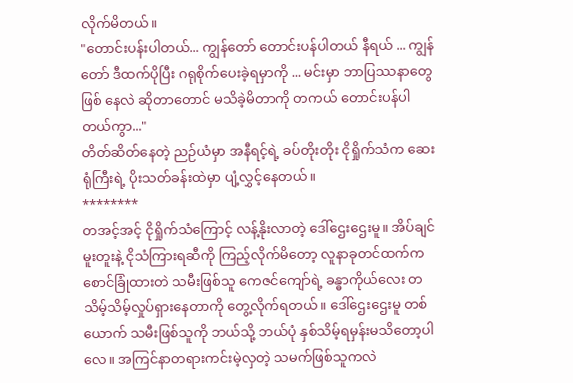လိုက်မိတယ်။
"တောင်းပန်းပါတယ်... ကျွန်တော် တောင်းပန်ပါတယ် နီရယ် ... ကျွန်တော် ဒီထက်ပိုပြီး ဂရုစိုက်ပေးခဲ့ရမှာကို ... မင်းမှာ ဘာပြဿနာတွေဖြစ် နေလဲ ဆိုတာတောင် မသိခဲ့မိတာကို တကယ် တောင်းပန်ပါတယ်ကွာ..."
တိတ်ဆိတ်နေတဲ့ ညဉ်ယံမှာ အနီရင့်ရဲ့ ခပ်တိုးတိုး ငိုရှိုက်သံက ဆေးရုံကြီးရဲ့ ပိုးသတ်ခန်းထဲမှာ ပျံ့လွှင့်နေတယ်။
********
တအင့်အင့် ငိုရှိုက်သံကြောင့် လန့်နိုးလာတဲ့ ဒေါ်ဌေးဌေးမူ။ အိပ်ချင်မူးတူးနဲ့ ငိုသံကြားရဆီကို ကြည့်လိုက်မိတော့ လူနာခုတင်ထက်က စောင်ခြုံထားတဲ သမီးဖြစ်သူ ကေဇင်ကျော်ရဲ့ ခန္ဓာကိုယ်လေး တသိမ့်သိမ့်လှုပ်ရှားနေတာကို တွေ့လိုက်ရတယ်။ ဒေါ်ဌေးဌေးမူ တစ်ယောက် သမီးဖြစ်သူကို ဘယ်သို့ ဘယ်ပုံ နှစ်သိမ့်ရမှန်းမသိတော့ပါလေ။ အကြင်နာတရားကင်းမဲ့လှတဲ့ သမက်ဖြစ်သူကလဲ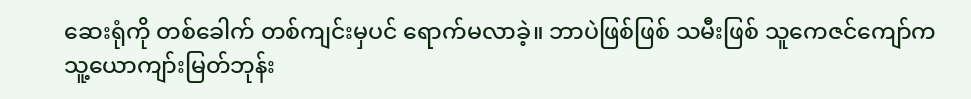ဆေးရုံကို တစ်ခေါက် တစ်ကျင်းမှပင် ရောက်မလာခဲ့။ ဘာပဲဖြစ်ဖြစ် သမီးဖြစ် သူကေဇင်ကျော်က သူ့ယောကျာ်းမြတ်ဘုန်း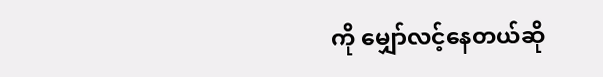ကို မျှော်လင့်နေတယ်ဆို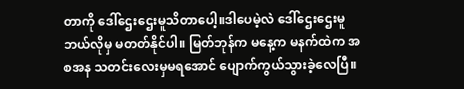တာကို ဒေါ်ဌေးဌေးမူသိတာပေါ့။ဒါပေမဲ့လဲ ဒေါ်ဌေးဌေးမူ ဘယ်လိုမှ မတတ်နိုင်ပါ။ မြတ်ဘုန်က မနေ့က မနက်ထဲက အစအန သတင်းလေးမှမရအောင် ပျောက်ကွယ်သွားခဲ့လေပြီ။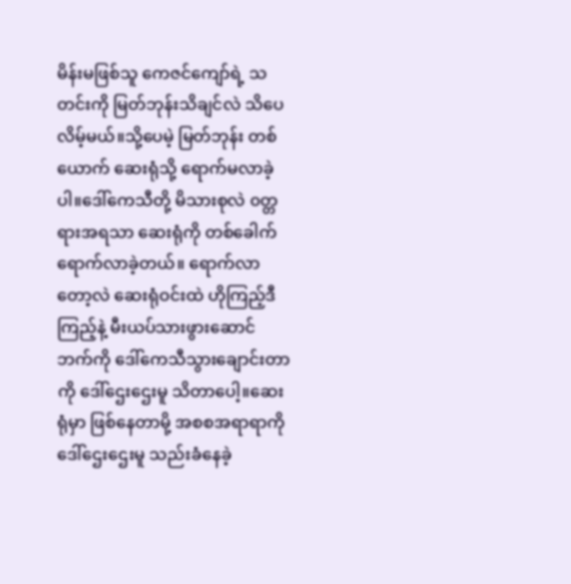မိန်းမဖြစ်သူ ကေဇင်ကျော်ရဲ့ သတင်းကို မြတ်ဘုန်းသိချင်လဲ သိပေလိမ့်မယ်။သို့ပေမဲ့ မြတ်ဘုန်း တစ်ယောက် ဆေးရုံသို့ ရောက်မလာခဲ့ပါ။ဒေါ်ကေသီတို့ မိသားစုလဲ ၀တ္တရားအရသာ ဆေးရုံကို တစ်ခေါက်ရောက်လာခဲ့တယ်။ ရောက်လာတော့လဲ ဆေးရုံဝင်းထဲ ဟိုကြည့်ဒီကြည့်နဲ့ မီးယပ်သားဖွားဆောင်ဘက်ကို ဒေါ်ကေသီသွားချောင်းတာကို ဒေါ်ဌေးဌေးမူ သိတာပေါ့။ဆေးရုံမှာ ဖြစ်နေတာမို့ အစစအရာရာကို ဒေါ်ဌေးဌေးမူ သည်းခံနေခဲ့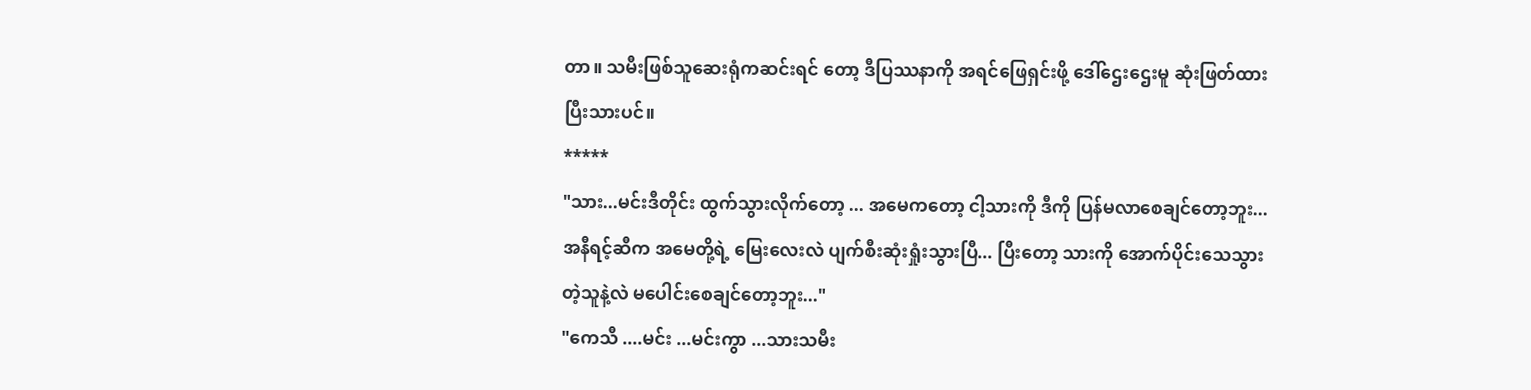တာ။ သမီးဖြစ်သူဆေးရုံကဆင်းရင် တော့ ဒီပြဿနာကို အရင်ဖြေရှင်းဖို့ ဒေါ်ဌေးဌေးမူ ဆုံးဖြတ်ထားပြီးသားပင်။
*****
"သား...မင်းဒီတိုင်း ထွက်သွားလိုက်တော့ ... အမေကတော့ ငါ့သားကို ဒီကို ပြန်မလာစေချင်တော့ဘူး...အနီရင့်ဆီက အမေတို့ရဲ့ မြေးလေးလဲ ပျက်စီးဆုံးရှုံးသွားပြီ... ပြီးတော့ သားကို အောက်ပိုင်းသေသွားတဲ့သူနဲ့လဲ မပေါင်းစေချင်တော့ဘူး..."
"ကေသီ ....မင်း ...မင်းကွာ ...သားသမီး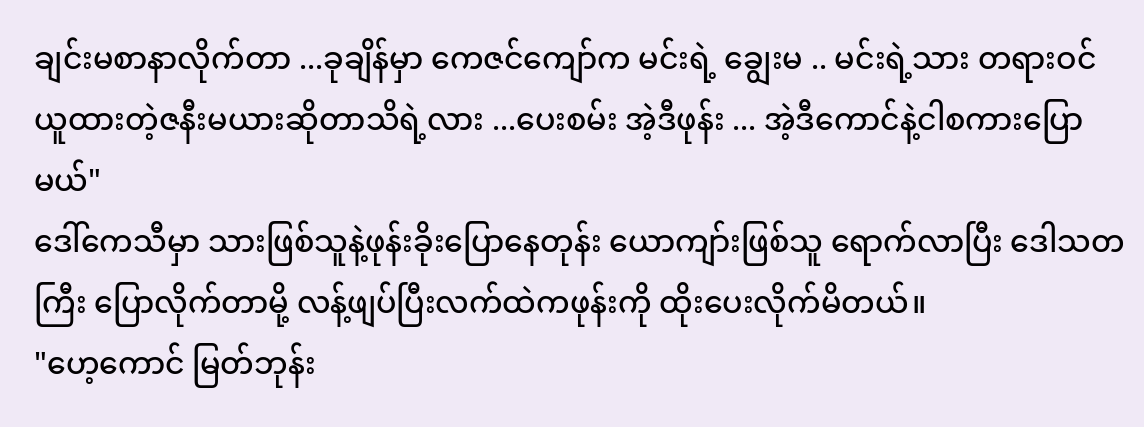ချင်းမစာနာလိုက်တာ ...ခုချိန်မှာ ကေဇင်ကျော်က မင်းရဲ့ ချွေးမ .. မင်းရဲ့သား တရားဝင် ယူထားတဲ့ဇနီးမယားဆိုတာသိရဲ့လား ...ပေးစမ်း အဲ့ဒီဖုန်း ... အဲ့ဒီကောင်နဲ့ငါစကားပြောမယ်"
ဒေါ်ကေသီမှာ သားဖြစ်သူနဲ့ဖုန်းခိုးပြောနေတုန်း ယောကျာ်းဖြစ်သူ ရောက်လာပြီး ဒေါသတကြီး ပြောလိုက်တာမို့ လန့်ဖျပ်ပြီးလက်ထဲကဖုန်းကို ထိုးပေးလိုက်မိတယ်။
"ဟေ့ကောင် မြတ်ဘုန်း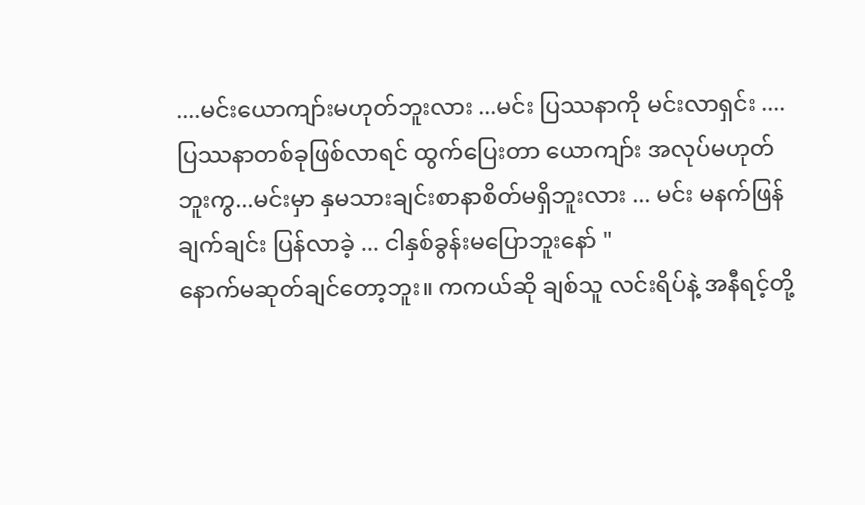....မင်းယောကျာ်းမဟုတ်ဘူးလား ...မင်း ပြဿနာကို မင်းလာရှင်း ....ပြဿနာတစ်ခုဖြစ်လာရင် ထွက်ပြေးတာ ယောကျာ်း အလုပ်မဟုတ်ဘူးကွ...မင်းမှာ နှမသားချင်းစာနာစိတ်မရှိဘူးလား ... မင်း မနက်ဖြန် ချက်ချင်း ပြန်လာခဲ့ ... ငါနှစ်ခွန်းမပြောဘူးနော် "
နောက်မဆုတ်ချင်တော့ဘူး။ ကကယ်ဆို ချစ်သူ လင်းရိပ်နဲ့ အနီရင့်တို့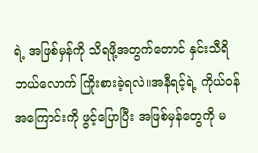ရဲ့ အဖြစ်မှန်ကို သိရဖို့အတွက်တောင် နှင်းသီရိ ဘယ်လောက် ကြိုးစားခဲ့ရလဲ။အနီရင့်ရဲ့ ကိုယ်ဝန်အကြောင်းကို ဖွင့်ပြောပြီး အဖြစ်မှန်တွေကို မ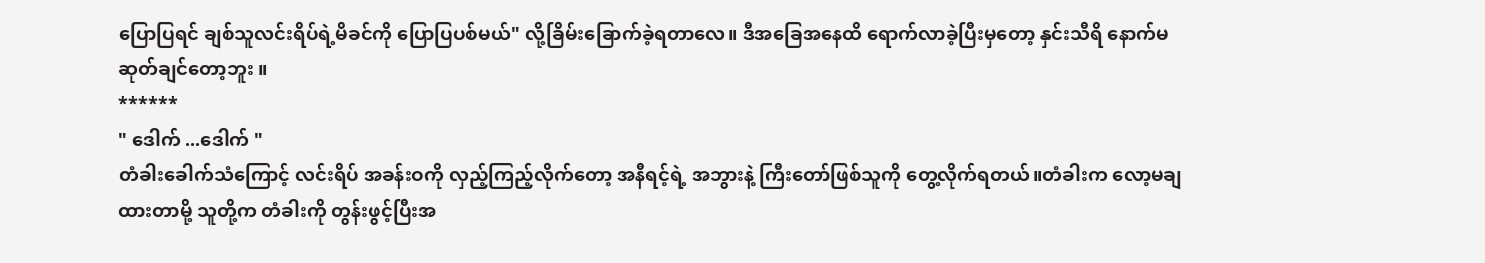ပြောပြရင် ချစ်သူလင်းရိပ်ရဲ့မိခင်ကို ပြောပြပစ်မယ်" လို့ခြိမ်းခြောက်ခဲ့ရတာလေ။ ဒီအခြေအနေထိ ရောက်လာခဲ့ပြီးမှတော့ နှင်းသီရိ နောက်မဆုတ်ချင်တော့ဘူး ။
******
" ဒေါက် ...ဒေါက် "
တံခါးခေါက်သံကြောင့် လင်းရိပ် အခန်းဝကို လှည့်ကြည့်လိုက်တော့ အနီရင့်ရဲ့ အဘွားနဲ့ ကြီးတော်ဖြစ်သူကို တွေ့လိုက်ရတယ်။တံခါးက လော့မချထားတာမို့ သူတို့က တံခါးကို တွန်းဖွင့်ပြီးအ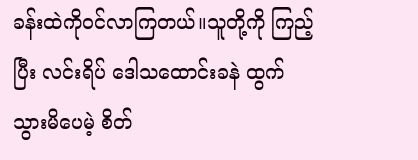ခန်းထဲကို၀င်လာကြတယ်။သူတို့ကို ကြည့်ပြီး လင်းရိပ် ဒေါသထောင်းခနဲ ထွက်သွားမိပေမဲ့ စိတ်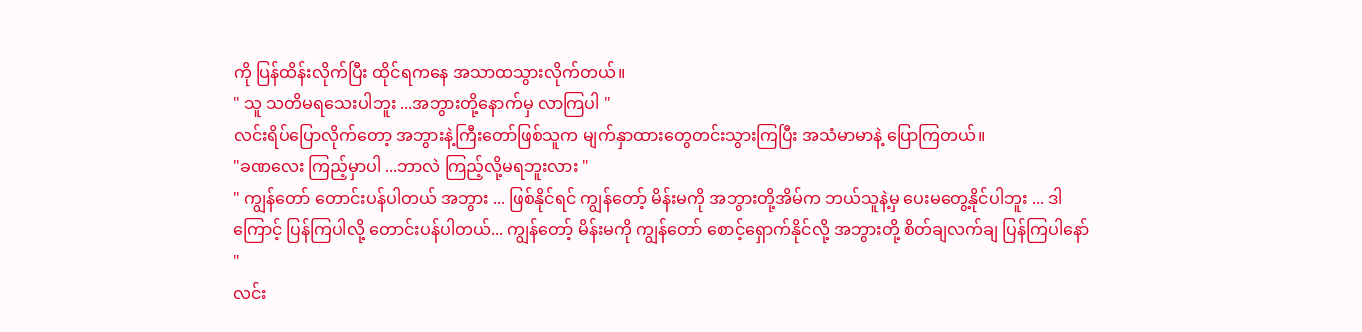ကို ပြန်ထိန်းလိုက်ပြီး ထိုင်ရကနေ အသာထသွားလိုက်တယ်။
" သူ သတိမရသေးပါဘူး ...အဘွားတို့နောက်မှ လာကြပါ "
လင်းရိပ်ပြောလိုက်တော့ အဘွားနဲ့ကြီးတော်ဖြစ်သူက မျက်နှာထားတွေတင်းသွားကြပြီး အသံမာမာနဲ့ ပြောကြတယ်။
"ခဏလေး ကြည့်မှာပါ ...ဘာလဲ ကြည့်လို့မရဘူးလား "
" ကျွန်တော် တောင်းပန်ပါတယ် အဘွား ... ဖြစ်နိုင်ရင် ကျွန်တော့် မိန်းမကို အဘွားတို့အိမ်က ဘယ်သူနဲ့မှ ပေးမတွေ့နိုင်ပါဘူး ... ဒါကြောင့် ပြန်ကြပါလို့ တောင်းပန်ပါတယ်... ကျွန်တော့် မိန်းမကို ကျွန်တော် စောင့်ရှောက်နိုင်လို့ အဘွားတို့ စိတ်ချလက်ချ ပြန်ကြပါနော် "
လင်း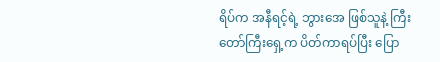ရိပ်က အနီရင့်ရဲ့ ဘွားအေ ဖြစ်သူနဲ့ ကြီးတော်ကြီးရှေ့က ပိတ်ကာရပ်ပြီး ပြော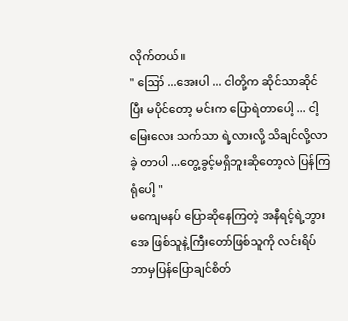လိုက်တယ်။
" ဪ ...အေးပါ ... ငါတို့က ဆိုင်သာဆိုင်ပြီး မပိုင်တော့ မင်းက ပြောရဲတာပေါ့ ... ငါ့မြေးလေး သက်သာ ရဲ့လားလို့ သိချင်လို့လာခဲ့ တာပါ ...တွေ့ခွင့်မရှိဘူးဆိုတော့လဲ ပြန်ကြရုံပေါ့ "
မကျေမနပ် ပြောဆိုနေကြတဲ့ အနီရင့်ရဲ့ဘွားအေ ဖြစ်သူနဲ့ကြီးတော်ဖြစ်သူကို လင်းရိပ် ဘာမှပြန်ပြောချင်စိတ်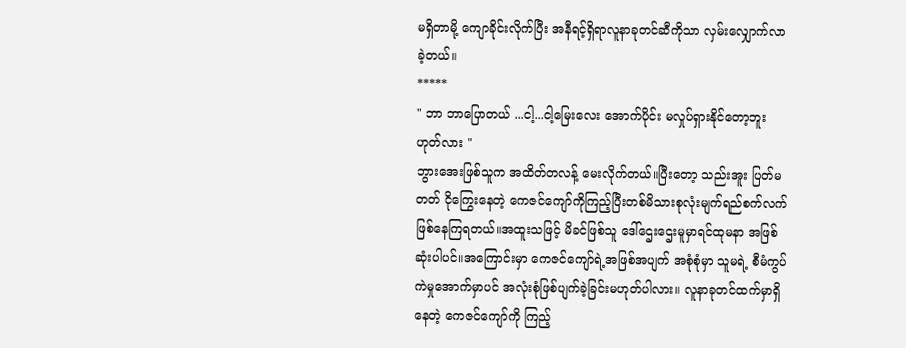မရှိတာမို့ ကျောခိုင်းလိုက်ပြီး အနီရင့်ရှိရာလူနာခုတင်ဆီကိုသာ လှမ်းလျှောက်လာခဲ့တယ်။
*****
" ဘာ ဘာပြောတယ် ...ငါ့...ငါ့မြေးလေး အောက်ပိုင်း မလှုပ်ရှားနိုင်တော့ဘူး ဟုတ်လား "
ဘွားအေးဖြစ်သူက အထိတ်တလန့် မေးလိုက်တယ်။ပြီးတော့ သည်းအူး ပြတ်မတတ် ငိုကြွေးနေတဲ့ ကေဇင်ကျော်ကိုကြည့်ပြီးတစ်မိသားစုလုံးမျက်ရည်စက်လက်ဖြစ်နေကြရတယ်။အထူးသဖြင့် မိခင်ဖြစ်သူ ဒေါ်ဌေးဌေးမူမှာရင်ထုမနာ အဖြစ် ဆုံးပါပင်။အကြောင်းမှာ ကေဇင်ကျော်ရဲ့အဖြစ်အပျက် အစုံစုံမှာ သူမရဲ့ စီမံကွပ်ကဲမှုအောက်မှာပင် အလုံးစုံဖြစ်ပျက်ခဲ့ခြင်းမဟုတ်ပါလား။ လူနာခုတင်ထက်မှာရှိနေတဲ့ ကေဇင်ကျော်ကို ကြည့်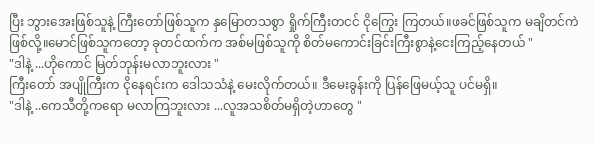ပြီး ဘွားအေးဖြစ်သူနဲ့ ကြီးတော်ဖြစ်သူက နှမြောတသစွာ ရှိုက်ကြီးတငင် ငိုကြွေး ကြတယ်။ဖခင်ဖြစ်သူက မချိတင်ကဲဖြစ်လို့။မောင်ဖြစ်သူကတော့ ခုတင်ထက်က အစ်မဖြစ်သူကို စိတ်မကောင်းခြင်းကြီးစွာနဲ့ငေးကြည့်နေတယ် "
"ဒါနဲ့ ...ဟိုကောင် မြတ်ဘုန်းမလာဘူးလား "
ကြီးတော် အပျိုကြီးက ငိုနေရင်းက ဒေါသသံနဲ့ မေးလိုက်တယ်။ ဒီမေးခွန်းကို ပြန်ဖြေမယ့်သူ ပင်မရှိ။
"ဒါနဲ့ ..ကေသီတို့ကရော မလာကြဘူးလား ...လူအသစိတ်မရှိတဲ့ဟာတွေ "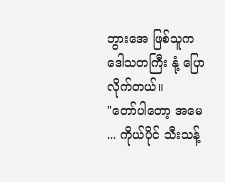ဘွားအေ ဖြစ်သူက ဒေါသတကြီး နုံ့ ပြောလိုက်တယ်။
"တော်ပါတော့ အမေ ... ကိုယ်ပိုင် သီးသန့်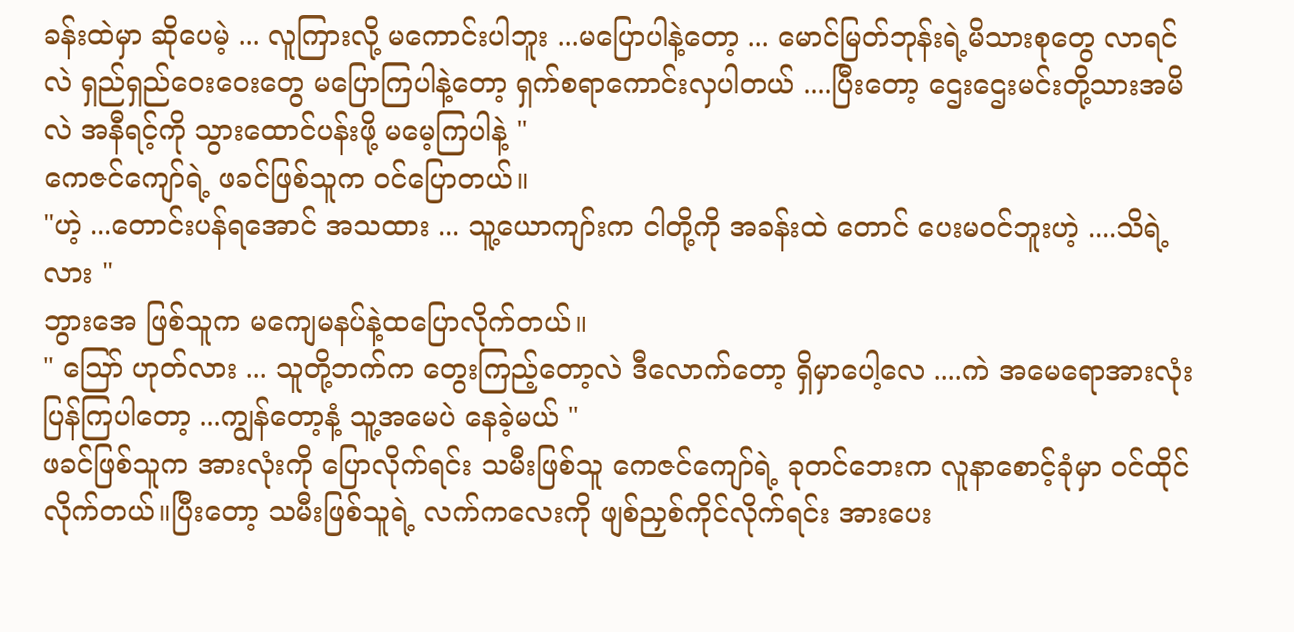ခန်းထဲမှာ ဆိုပေမဲ့ ... လူကြားလို့ မကောင်းပါဘူး ...မပြောပါနဲ့တော့ ... မောင်မြတ်ဘုန်းရဲ့မိသားစုတွေ လာရင်လဲ ရှည်ရှည်ဝေးဝေးတွေ မပြောကြပါနဲ့တော့ ရှက်စရာကောင်းလှပါတယ် ....ပြီးတော့ ဌေးဌေးမင်းတို့သားအမိလဲ အနီရင့်ကို သွားထောင်ပန်းဖို့ မမေ့ကြပါနဲ့ "
ကေဇင်ကျော်ရဲ့ ဖခင်ဖြစ်သူက ၀င်ပြောတယ်။
"ဟဲ့ ...တောင်းပန်ရအောင် အသထား ... သူ့ယောကျာ်းက ငါတို့ကို အခန်းထဲ တောင် ပေးမ၀င်ဘူးဟဲ့ ....သိရဲ့လား "
ဘွားအေ ဖြစ်သူက မကျေမနပ်နဲ့ထပြောလိုက်တယ်။
" ဪ ဟုတ်လား ... သူတို့ဘက်က တွေးကြည့်တော့လဲ ဒီလောက်တော့ ရှိမှာပေါ့လေ ....ကဲ အမေရောအားလုံး ပြန်ကြပါတော့ ...ကျွန်တော့နံ့ သူ့အမေပဲ နေခဲ့မယ် "
ဖခင်ဖြစ်သူက အားလုံးကို ပြောလိုက်ရင်း သမီးဖြစ်သူ ကေဇင်ကျော်ရဲ့ ခုတင်ဘေးက လူနာစောင့်ခုံမှာ ဝင်ထိုင်လိုက်တယ်။ပြီးတော့ သမီးဖြစ်သူရဲ့ လက်ကလေးကို ဖျစ်ညှစ်ကိုင်လိုက်ရင်း အားပေး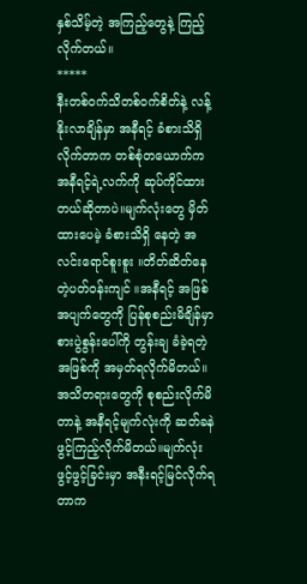နှစ်သိမ့်တဲ့ အကြည့်တွေနဲ့ ကြည့်လိုက်တယ်။
*****
နီးတစ်ဝက်သိတစ်ဝက်စိတ်နဲ့ လန့်နိုးလာချိန်မှာ အနီရင့် ခံစားသိရှိလိုက်တာက တစ်စုံတယောက်က အနီရင့်ရဲ့လက်ကို ဆုပ်ကိုင်ထားတယ်ဆိုတာပဲ။မျက်လုံးတွေ မှိတ်ထားပေမဲ့ ခံစားသိရှိ နေတဲ့ အလင်းရောင်စူးစူး ။တိတ်ဆိတ်နေတဲ့ပတ်ဝန်းကျင် ။အနီရင့် အဖြစ်အပျက်တွေကို ပြန်စုစည်းမိချိန်မှာ စားပွဲစွန်းပေါ်ကို တွန်းချ ခံခဲ့ရတဲ့အဖြစ်ကို အမှတ်ရလိုက်မိတယ်။အသိတရားတွေကို စုစည်းလိုက်မိတာနဲ့ အနီရင့်မျက်လုံးကို ဆတ်ခနဲ ဖွင့်ကြည့်လိုက်မိတယ်။မျက်လုံးဖွင့်ဖွင့်ခြင်းမှာ အနီးရင့်မြင်လိုက်ရတာက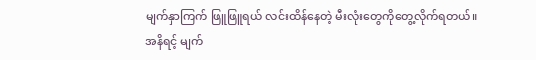မျက်နှာကြက် ဖြူဖြူရယ် လင်းထိန်နေတဲ့ မီးလုံးတွေကိုတွေ့လိုက်ရတယ်။အနိရင့် မျက်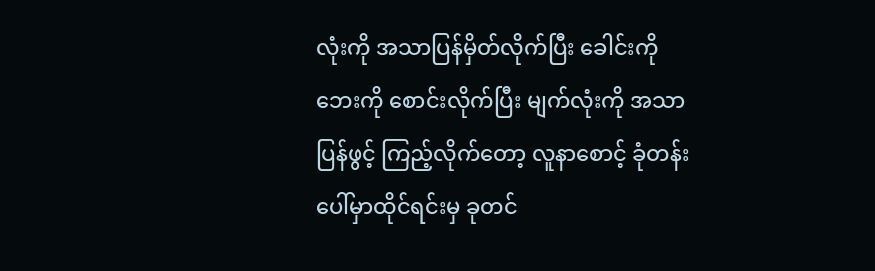လုံးကို အသာပြန်မှိတ်လိုက်ပြီး ခေါင်းကို ဘေးကို စောင်းလိုက်ပြီး မျက်လုံးကို အသာပြန်ဖွင့် ကြည့်လိုက်တော့ လူနာစောင့် ခုံတန်းပေါ်မှာထိုင်ရင်းမှ ခုတင်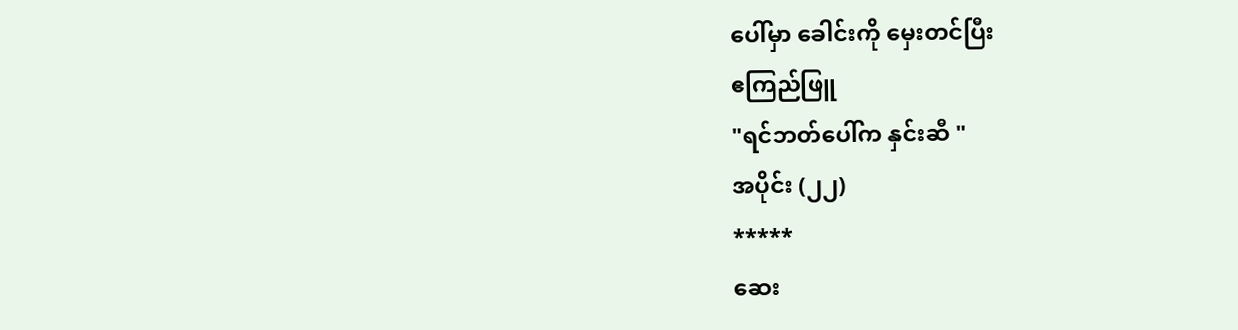ပေါ်မှာ ခေါင်းကို မှေးတင်ပြီး
ဧကြည်ဖြူ
"ရင်ဘတ်ပေါ်က နှင်းဆီ "
အပိုင်း (၂၂)
*****
ဆေး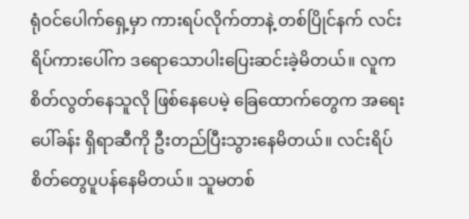ရုံဝင်ပေါက်ရှေ့မှာ ကားရပ်လိုက်တာနဲ့ တစ်ပြိုင်နက် လင်းရိပ်ကားပေါ်က ဒရောသောပါးပြေးဆင်းခဲ့မိတယ်။ လူကစိတ်လွတ်နေသူလို ဖြစ်နေပေမဲ့ ခြေထောက်တွေက အရေးပေါ်ခန်း ရှိရာဆီကို ဦးတည်ပြီးသွားနေမိတယ်။ လင်းရိပ်စိတ်တွေပူပန်နေမိတယ်။ သူမတစ်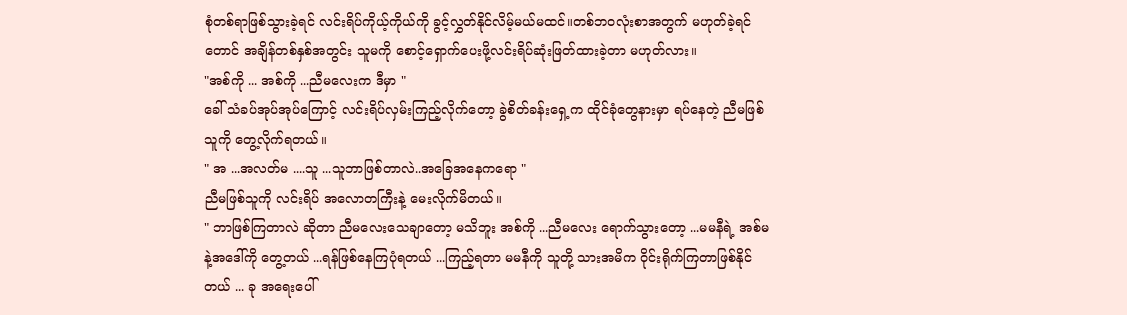စုံတစ်ရာဖြစ်သွားခဲ့ရင် လင်းရိပ်ကိုယ့်ကိုယ်ကို ခွင့်လွှတ်နိုင်လိမ့်မယ်မထင်။တစ်ဘ၀လုံးစာအတွက် မဟုတ်ခဲ့ရင်တောင် အချိန်တစ်နှစ်အတွင်း သူမကို စောင့်ရှောက်ပေးဖို့လင်းရိပ်ဆုံးဖြတ်ထားခဲ့တာ မဟုတ်လား။
"အစ်ကို ... အစ်ကို ...ညီမလေးက ဒီမှာ "
ခေါ် သံခပ်အုပ်အုပ်ကြောင့် လင်းရိပ်လှမ်းကြည့်လိုက်တော့ ခွဲစိတ်ခန်းရှေ့က ထိုင်ခုံတွေနားမှာ ရပ်နေတဲ့ ညီမဖြစ်သူကို တွေ့လိုက်ရတယ်။
" အ ...အလတ်မ ....သူ ...သူဘာဖြစ်တာလဲ..အခြေအနေကရော "
ညီမဖြစ်သူကို လင်းရိပ် အလောတကြီးနဲ့ မေးလိုက်မိတယ်။
" ဘာဖြစ်ကြတာလဲ ဆိုတာ ညီမလေးသေချာတော့ မသိဘူး အစ်ကို ...ညီမလေး ရောက်သွားတော့ ...မမနီရဲ့ အစ်မနဲ့အဒေါ်ကို တွေ့တယ် ...ရန်ဖြစ်နေကြပုံရတယ် ...ကြည့်ရတာ မမနီကို သူတို့ သားအမိက ဝိုင်းရိုက်ကြတာဖြစ်နိုင်တယ် ... ခု အရေးပေါ်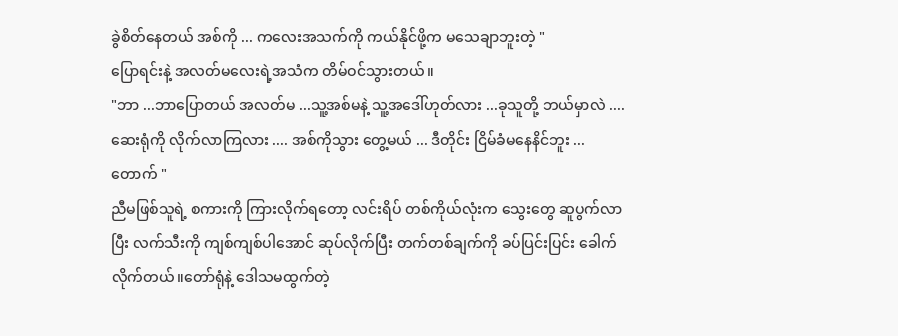ခွဲစိတ်နေတယ် အစ်ကို ... ကလေးအသက်ကို ကယ်နိုင်ဖို့က မသေချာဘူးတဲ့ "
ပြောရင်းနဲ့ အလတ်မလေးရဲ့အသံက တိမ်ဝင်သွားတယ်။
"ဘာ ...ဘာပြောတယ် အလတ်မ ...သူ့အစ်မနဲ့ သူ့အဒေါ်ဟုတ်လား ...ခုသူတို့ ဘယ်မှာလဲ .... ဆေးရုံကို လိုက်လာကြလား .... အစ်ကိုသွား တွေ့မယ် ... ဒီတိုင်း ငြိမ်ခံမနေနိင်ဘူး ... တောက် "
ညီမဖြစ်သူရဲ့ စကားကို ကြားလိုက်ရတော့ လင်းရိပ် တစ်ကိုယ်လုံးက သွေးတွေ ဆူပွက်လာပြီး လက်သီးကို ကျစ်ကျစ်ပါအောင် ဆုပ်လိုက်ပြီး တက်တစ်ချက်ကို ခပ်ပြင်းပြင်း ခေါက်လိုက်တယ်။တော်ရုံနဲ့ ဒေါသမထွက်တဲ့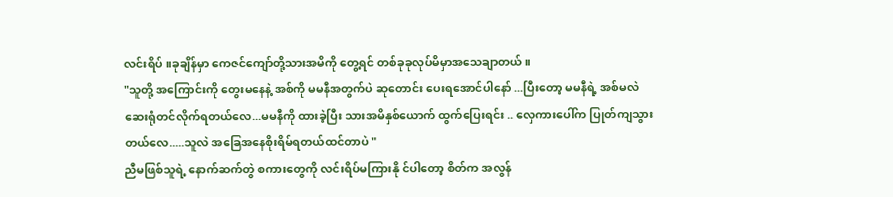လင်းရိပ် ။ခုချိန်မှာ ကေဇင်ကျော်တို့သားအမိကို တွေ့ရင် တစ်ခုခုလုပ်မိမှာအသေချာတယ်။
"သူတို့ အကြောင်းကို တွေးမနေနဲ့ အစ်ကို မမနီအတွက်ပဲ ဆုတောင်း ပေးရအောင်ပါနော် ...ပြီးတော့ မမနီရဲ့ အစ်မလဲ ဆေးရုံတင်လိုက်ရတယ်လေ...မမနီကို ထားခဲ့ပြီး သားအမိနှစ်ယောက် ထွက်ပြေးရင်း .. လှေကားပေါ်က ပြုတ်ကျသွားတယ်လေ.....သူလဲ အခြေအနေစိုးရိမ်ရတယ်ထင်တာပဲ "
ညီမဖြစ်သူရဲ့ နောက်ဆက်တွဲ စကားတွေကို လင်းရိပ်မကြားနို င်ပါတော့ စိတ်က အလွန်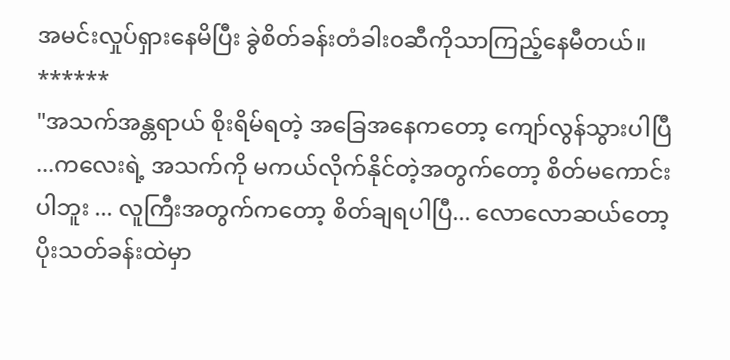အမင်းလှုပ်ရှားနေမိပြီး ခွဲစိတ်ခန်းတံခါး၀ဆီကိုသာကြည့်နေမီတယ်။
******
"အသက်အန္တရာယ် စိုးရိမ်ရတဲ့ အခြေအနေကတော့ ကျော်လွန်သွားပါပြီ ...ကလေးရဲ့ အသက်ကို မကယ်လိုက်နိုင်တဲ့အတွက်တော့ စိတ်မကောင်းပါဘူး ... လူကြီးအတွက်ကတော့ စိတ်ချရပါပြီ... လောလောဆယ်တော့ ပိုးသတ်ခန်းထဲမှာ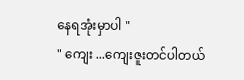နေရအုံးမှာပါ "
" ကျေး ...ကျေးဇူးတင်ပါတယ်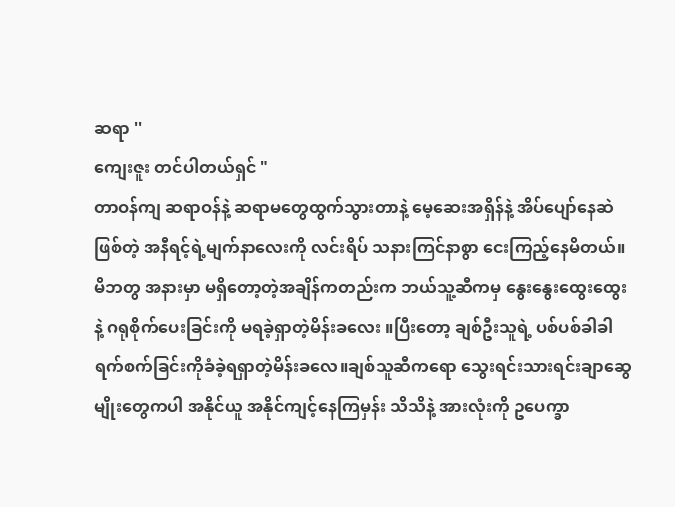ဆရာ ''
ကျေးဇူး တင်ပါတယ်ရှင် "
တာဝန်ကျ ဆရာဝန်နဲ့ ဆရာမတွေထွက်သွားတာနဲ့ မေ့ဆေးအရှိန်နဲ့ အိပ်ပျော်နေဆဲဖြစ်တဲ့ အနီရင့်ရဲ့မျက်နာလေးကို လင်းရိပ် သနားကြင်နာစွာ ငေးကြည့်နေမိတယ်။မိဘတွ အနားမှာ မရှိတော့တဲ့အချိန်ကတည်းက ဘယ်သူ့ဆီကမှ နွေးနွေးထွေးထွေးနဲ့ ဂရုစိုက်ပေးခြင်းကို မရခဲ့ရှာတဲ့မိန်းခလေး ။ပြီးတော့ ချစ်ဦးသူရဲ့ ပစ်ပစ်ခါခါ ရက်စက်ခြင်းကိုခံခဲ့ရရှာတဲ့မိန်းခလေ။ချစ်သူဆီကရော သွေးရင်းသားရင်းချာဆွေမျိုးတွေကပါ အနိုင်ယူ အနိုင်ကျင့်နေကြမှန်း သိသိနဲ့ အားလုံးကို ဥပေက္ခာ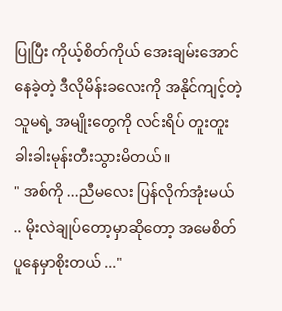ပြုပြီး ကိုယ့်စိတ်ကိုယ် အေးချမ်းအောင် နေခဲ့တဲ့ ဒီလိုမိန်းခလေးကို အနိုင်ကျင့်တဲ့ သူမရဲ့ အမျိုးတွေကို လင်းရိပ် တူးတူးခါးခါးမုန်းတီးသွားမိတယ်။
" အစ်ကို ...ညီမလေး ပြန်လိုက်အုံးမယ် .. မိုးလဲချုပ်တော့မှာဆိုတော့ အမေစိတ်ပူနေမှာစိုးတယ် ..."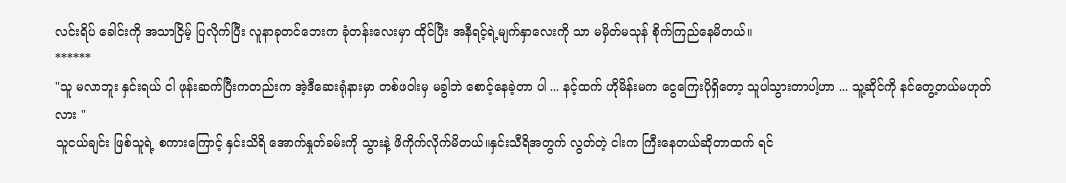လင်းရိပ် ခေါင်းကို အသာငြိမ့် ပြလိုက်ပြီး လူနာခုတင်ဘေးက ခုံတန်းလေးမှာ ထိုင်ပြီး အနီရင့်ရဲ့မျက်နှာလေးကို သာ မမှိတ်မသုန် စိုက်ကြည်နေမိတယ်။
******
"သူ မလာဘူး နှင်းရယ် ငါ ဖုန်းဆက်ပြီးကတည်းက အဲ့ဒီဆေးရုံနားမှာ တစ်ဖဝါးမှ မခွါဘဲ စောင့်နေခဲ့တာ ပါ ... နင့်ထက် ဟိုမိန်းမက ငွေကြေးပိုရှိတော့ သူပါသွားတာပါ့ဟာ ... သူ့ဆိုင်ကို နင်တွေ့တယ်မဟုတ်လား "
သူငယ်ချင်း ဖြစ်သူရဲ့ စကားကြောင့် နှင်းသိရိ အောက်နှုတ်ခမ်းကို သွားနဲ့ ဖိကိုက်လိုက်မိတယ်။နှင်းသီရိအတွက် လွတ်တဲ့ ငါးက ကြီးနေတယ်ဆိုတာထက် ရင်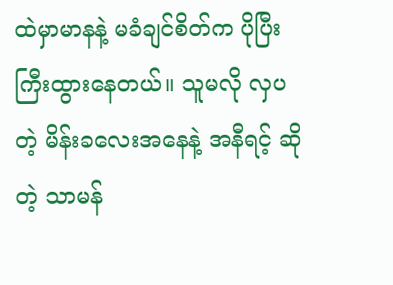ထဲမှာမာနနဲ့ မခံချင်စိတ်က ပိုပြီး ကြီးထွားနေတယ်။ သူမလို လှပတဲ့ မိန်းခလေးအနေနဲ့ အနီရင့် ဆိုတဲ့ သာမန်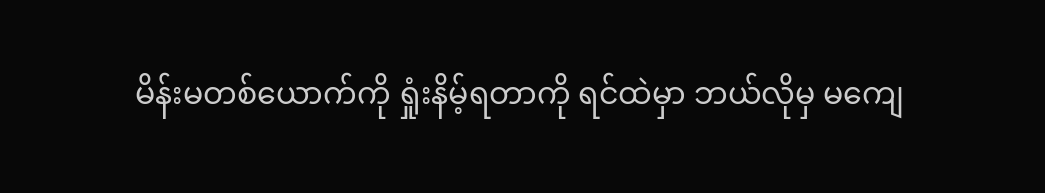မိန်းမတစ်ယောက်ကို ရှုံးနိမ့်ရတာကို ရင်ထဲမှာ ဘယ်လိုမှ မကျေ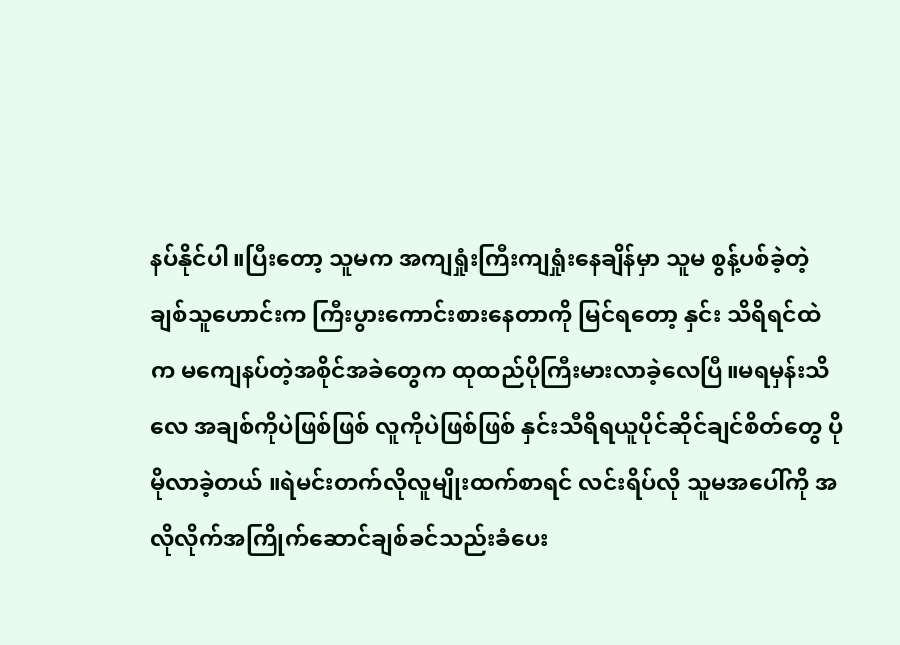နပ်နိုင်ပါ။ပြီးတော့ သူမက အကျရှုံးကြီးကျရှုံးနေချိန်မှာ သူမ စွန့်ပစ်ခဲ့တဲ့ချစ်သူဟောင်းက ကြီးပွားကောင်းစားနေတာကို မြင်ရတော့ နှင်း သိရိရင်ထဲက မကျေနပ်တဲ့အစိုင်အခဲတွေက ထုထည်ပိုကြီးမားလာခဲ့လေပြီ။မရမှန်းသိလေ အချစ်ကိုပဲဖြစ်ဖြစ် လူကိုပဲဖြစ်ဖြစ် နှင်းသီရိရယူပိုင်ဆိုင်ချင်စိတ်တွေ ပိုမိုလာခဲ့တယ် ။ရဲမင်းတက်လိုလူမျိုးထက်စာရင် လင်းရိပ်လို သူမအပေါ်ကို အလိုလိုက်အကြိုက်ဆောင်ချစ်ခင်သည်းခံပေး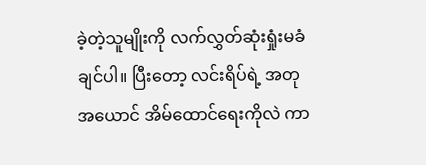ခဲ့တဲ့သူမျိုးကို လက်လွှတ်ဆုံးရှုံးမခံချင်ပါ။ ပြီးတော့ လင်းရိပ်ရဲ့ အတုအယောင် အိမ်ထောင်ရေးကိုလဲ ကာ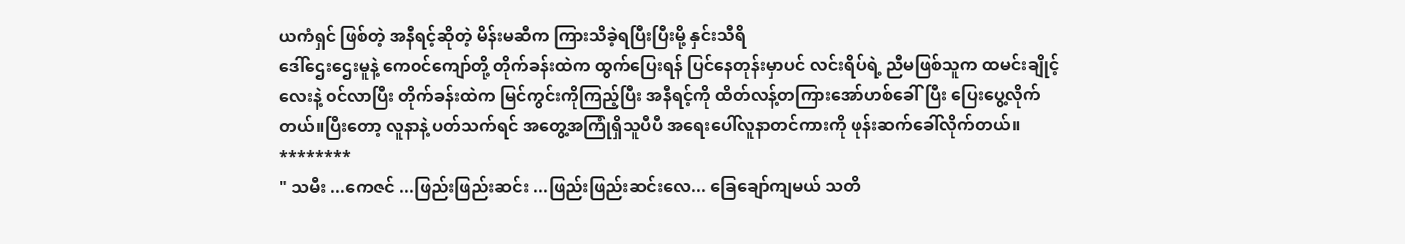ယကံရှင် ဖြစ်တဲ့ အနီရင့်ဆိုတဲ့ မိန်းမဆီက ကြားသိခဲ့ရပြီးပြီးမို့ နှင်းသီရိ
ဒေါ်ဌေးဌေးမူနဲ့ ကေ၀င်ကျော်တို့ တိုက်ခန်းထဲက ထွက်ပြေးရန် ပြင်နေတုန်းမှာပင် လင်းရိပ်ရဲ့ ညီမဖြစ်သူက ထမင်းချိုင့်လေးနဲ့ ၀င်လာပြီး တိုက်ခန်းထဲက မြင်ကွင်းကိုကြည့်ပြီး အနီရင့်ကို ထိတ်လန့်တကြားအော်ဟစ်ခေါ်ပြီး ပြေးပွေ့လိုက်တယ်။ပြီးတော့ လူနာနဲ့ ပတ်သက်ရင် အတွေ့အကြုံရှိသူပီပီ အရေးပေါ်လူနာတင်ကားကို ဖုန်းဆက်ခေါ်လိုက်တယ်။
********
" သမီး ...ကေဇင် ...ဖြည်းဖြည်းဆင်း ...ဖြည်းဖြည်းဆင်းလေ... ခြေချော်ကျမယ် သတိ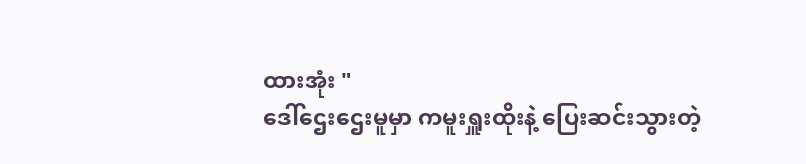ထားအုံး "
ဒေါ်ဌေးဌေးမူမှာ ကမူးရှူးထိုးနဲ့ ပြေးဆင်းသွားတဲ့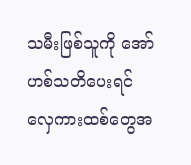သမီးဖြစ်သူကို အော်ဟစ်သတိပေးရင် လှေကားထစ်တွေအ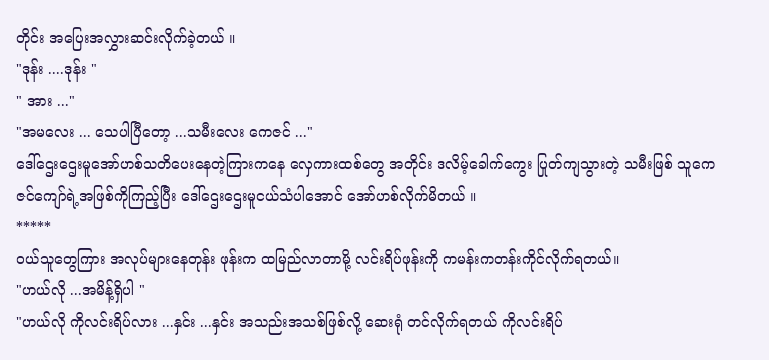တိုင်း အပြေးအလွှားဆင်းလိုက်ခဲ့တယ် ။
"ဒုန်း ....ဒုန်း "
" အား ..."
"အမလေး ... သေပါပြီတော့ ...သမီးလေး ကေဇင် ..."
ဒေါ်ဌေးဌေးမူအော်ဟစ်သတိပေးနေတဲ့ကြားကနေ လှေကားထစ်တွေ အတိုင်း ဒလိမ့်ခေါက်ကွေး ပြုတ်ကျသွားတဲ့ သမီးဖြစ် သူကေဇင်ကျော်ရဲ့အဖြစ်ကိုကြည့်ပြီး ဒေါ်ဌေးဌေးမူငယ်သံပါအောင် အော်ဟစ်လိုက်မိတယ် ။
*****
၀ယ်သူတွေကြား အလုပ်များနေတုန်း ဖုန်းက ထမြည်လာတာမို့ လင်းရိပ်ဖုန်းကို ကမန်းကတန်းကိုင်လိုက်ရတယ်။
"ဟယ်လို ...အမိန့်ရှိပါ "
"ဟယ်လို ကိုလင်းရိပ်လား ...နှင်း ...နှင်း အသည်းအသစ်ဖြစ်လို့ ဆေးရုံ တင်လိုက်ရတယ် ကိုလင်းရိပ်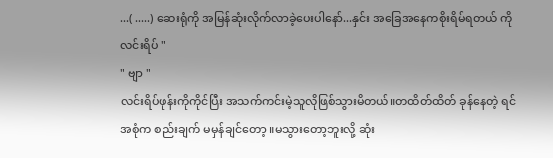...( .....) ဆေးရုံကို အမြန်ဆုံးလိုက်လာခဲ့ပေးပါနော်...နှင်း အခြေအနေကစိုးရိမ်ရတယ် ကိုလင်းရိပ် "
" ဗျာ "
လင်းရိပ်ဖုန်းကိုကိုင်ပြီး အသက်ကင်းမဲ့သူလိုဖြစ်သွားမိတယ်။တထိတ်ထိတ် ခုန်နေတဲ့ ရင်အစုံက စည်းချက် မမှန်ချင်တော့ ။မသွားတော့ဘူးလို့ ဆုံး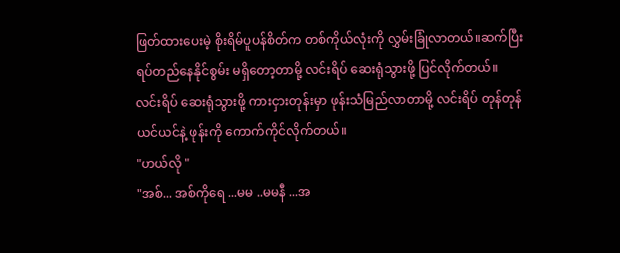ဖြတ်ထားပေးမဲ့ စိုးရိမ်ပူပန်စိတ်က တစ်ကိုယ်လုံးကို လွှမ်းခြုံလာတယ်။ဆက်ပြီး ရပ်တည်နေနိုင်စွမ်း မရှိတော့တာမို့ လင်းရိပ် ဆေးရုံသွားဖို့ ပြင်လိုက်တယ်။
လင်းရိပ် ဆေးရုံသွားဖို့ ကားငှားတုန်းမှာ ဖုန်းသံမြည်လာတာမို့ လင်းရိပ် တုန်တုန်ယင်ယင်နဲ့ ဖုန်းကို ကောက်ကိုင်လိုက်တယ်။
"ဟယ်လို "
"အစ်... အစ်ကိုရေ ...မမ ..မမနီ ...အ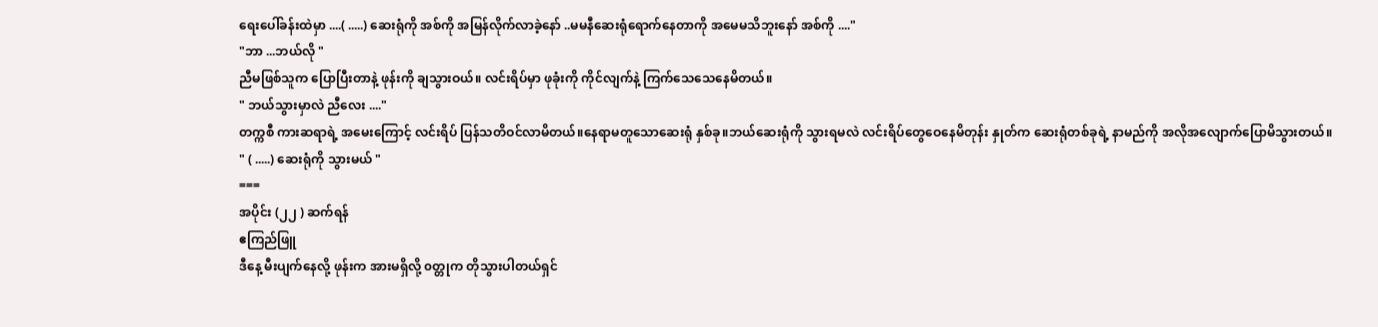ရေးပေါ်ခန်းထဲမှာ ....( .....) ဆေးရုံကို အစ်ကို အမြန်လိုက်လာခဲ့နော် ..မမနီဆေးရုံရောက်နေတာကို အမေမသိဘူးနော် အစ်ကို ...."
"ဘာ ...ဘယ်လို "
ညီမဖြစ်သူက ပြောပြီးတာနဲ့ ဖုန်းကို ချသွားဝယ်။ လင်းရိပ်မှာ ဖုခုံးကို ကိုင်လျက်နဲ့ ကြက်သေသေနေမိတယ်။
" ဘယ်သွားမှာလဲ ညီလေး ...."
တက္ကစီ ကားဆရာရဲ့ အမေးကြောင့် လင်းရိပ် ပြန်သတိဝင်လာမိတယ်။နေရာမတူသောဆေးရုံ နှစ်ခု။ဘယ်ဆေးရုံကို သွားရမလဲ လင်းရိပ်တွေဝေနေမိတုန်း နှုတ်က ဆေးရုံတစ်ခုရဲ့ နာမည်ကို အလိုအလျောက်ပြောမိသွားတယ်။
" ( .....) ဆေးရုံကို သွားမယ် "
===
အပိုင်း (၂၂ ) ဆက်ရန်
ဧကြည်ဖြူ
ဒီနေ့ မီးပျက်နေလို့ ဖုန်းက အားမရှိလို့ ၀တ္တုက တိုသွားပါတယ်ရှင်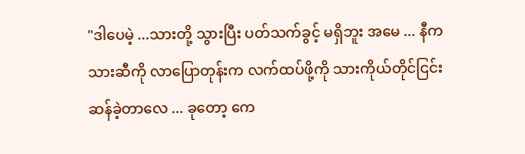"ဒါပေမဲ့ ...သားတို့ သွားပြီး ပတ်သက်ခွင့် မရှိဘူး အမေ ... နီက သားဆီကို လာပြောတုန်းက လက်ထပ်ဖို့ကို သားကိုယ်တိုင်ငြင်းဆန်ခဲ့တာလေ ... ခုတော့ ကေ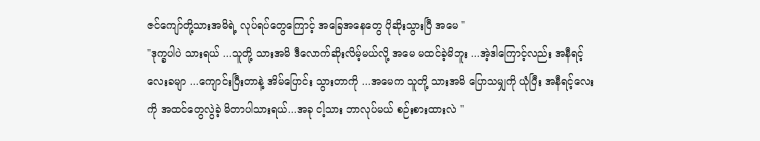ဇင်ကျော်တို့သားအမိရဲ့ လုပ်ရပ်တွေကြောင့် အခြေအနေတွေ ပိုဆိုးသွားပြီ အမေ "
"ဒုက္ခပါပဲ သားရယ် ...သူတို့ သားအမိ ဒီလောက်ဆိုးလိမ့်မယ်လို့ အမေ မထင်ခဲ့မိဘူး ...အဲ့ဒါကြောင့်လည်း အနီရင့်လေးခမျာ ...ကျောင်းပြီးတာနဲ့ အိမ်ပြောင်း သွားတာကို ...အမေက သူတို့ သားအမိ ပြောသမျှကို ယုံပြီး အနီရင့်လေးကို အထင်တွေလွဲခဲ့ မိတာပါသားရယ်...အခု ငါ့သား ဘာလုပ်မယ် စဉ်းစားထားလဲ ''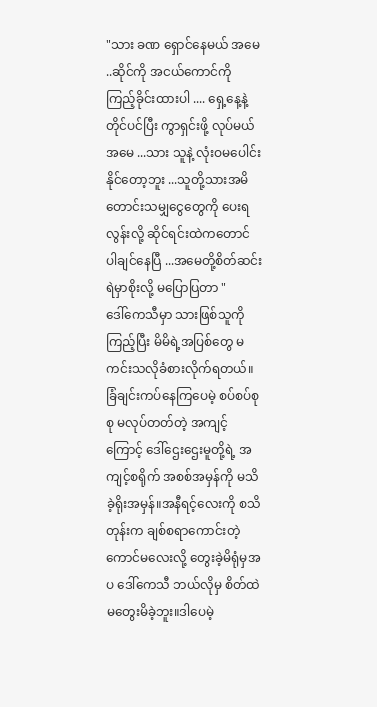"သား ခဏ ရှောင်နေမယ် အမေ ..ဆိုင်ကို အငယ်ကောင်ကို ကြည့်ခိုင်းထားပါ .... ရှေ့နေ့နဲ့ တိုင်ပင်ပြီး ကွာရှင်းဖို့ လုပ်မယ် အမေ ...သား သူနဲ့ လုံးဝမပေါင်းနိုင်တော့ဘူး ...သူတို့သားအမိတောင်းသမျှငွေတွေကို ပေးရလွန်းလို့ ဆိုင်ရင်းထဲကတောင် ပါချင်နေပြီ ...အမေတို့စိတ်ဆင်းရဲမှာစိုးလို့ မပြောပြတာ "
ဒေါ်ကေသီမှာ သားဖြစ်သူကို ကြည့်ပြီး မိမိရဲ့အပြစ်တွေ မကင်းသလိုခံစားလိုက်ရတယ်။ခြံချင်းကပ်နေကြပေမဲ့ စပ်စပ်စုစု မလုပ်တတ်တဲ့ အကျင့်ကြောင့် ဒေါ်ဌေးဌေးမူတို့ရဲ့ အကျင့်စရိုက် အစစ်အမှန်ကို မသိခဲ့ရိုးအမှန်။အနီရင့်လေးကို စသိတုန်းက ချစ်စရာကောင်းတဲ့ ကောင်မလေးလို့ တွေးခဲ့မိရုံမှအပ ဒေါ်ကေသီ ဘယ်လိုမှ စိတ်ထဲမတွေးမိခဲ့ဘူး။ဒါပေမဲ့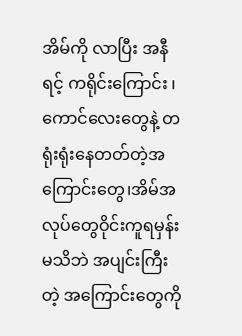အိမ်ကို လာပြီး အနီရင့် ကရိုင်းကြောင်း ၊ ကောင်လေးတွေနဲ့ တရုံးရုံးနေတတ်တဲ့အကြောင်းတွေ၊အိမ်အလုပ်တွေဝိုင်းကူရမှန်းမသိဘဲ အပျင်းကြီးတဲ့ အကြောင်းတွေကို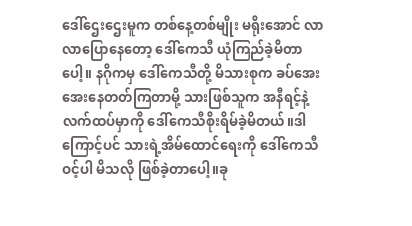ဒေါ်ဌေးဌေးမူက တစ်နေ့တစ်မျိုး မရိုးအောင် လာလာပြောနေတော့ ဒေါ်ကေသီ ယုံကြည်ခဲ့မိတာပေါ့။ နဂိုကမှ ဒေါ်ကေသီတို့ မိသားစုက ခပ်အေးအေးနေတတ်ကြတာမို့ သားဖြစ်သူက အနီရင့်နဲ့ လက်ထပ်မှာကို ဒေါ်ကေသီစိုးရိမ်ခဲ့မိတယ်။ဒါကြောင့်ပင် သားရဲ့အိမ်ထောင်ရေးကို ဒေါ်ကေသီဝင့်ပါ မိသလို ဖြစ်ခဲ့တာပေါ့။ခု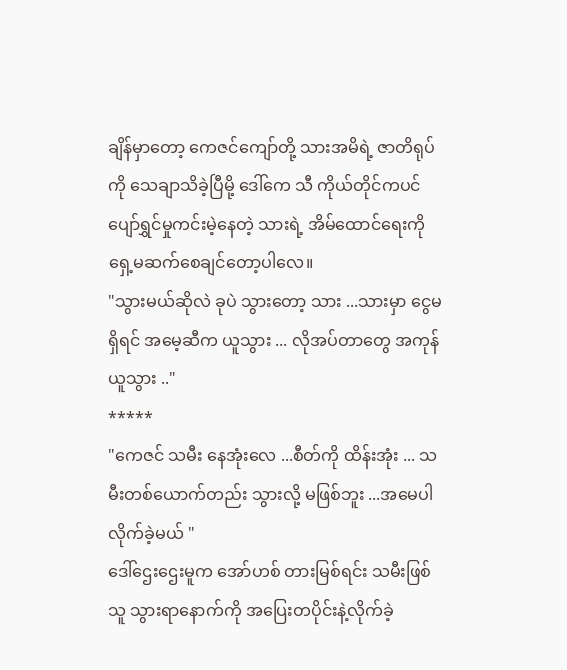ချိန်မှာတော့ ကေဇင်ကျော်တို့ သားအမိရဲ့ ဇာတိရုပ်ကို သေချာသိခဲ့ပြီမို့ ဒေါ်ကေ သီ ကိုယ်တိုင်ကပင် ပျော်ရွှင်မှုကင်းမဲ့နေတဲ့ သားရဲ့ အိမ်ထောင်ရေးကို ရှေ့မဆက်စေချင်တော့ပါလေ။
"သွားမယ်ဆိုလဲ ခုပဲ သွားတော့ သား ...သားမှာ ငွေမရှိရင် အမေ့ဆီက ယူသွား ... လိုအပ်တာတွေ အကုန်ယူသွား .."
*****
"ကေဇင် သမီး နေအုံးလေ ...စီတ်ကို ထိန်းအုံး ... သမီးတစ်ယောက်တည်း သွားလို့ မဖြစ်ဘူး ...အမေပါ လိုက်ခဲ့မယ် "
ဒေါ်ဌေးဌေးမူက အော်ဟစ် တားမြစ်ရင်း သမီးဖြစ်သူ သွားရာနောက်ကို အပြေးတပိုင်းနဲ့လိုက်ခဲ့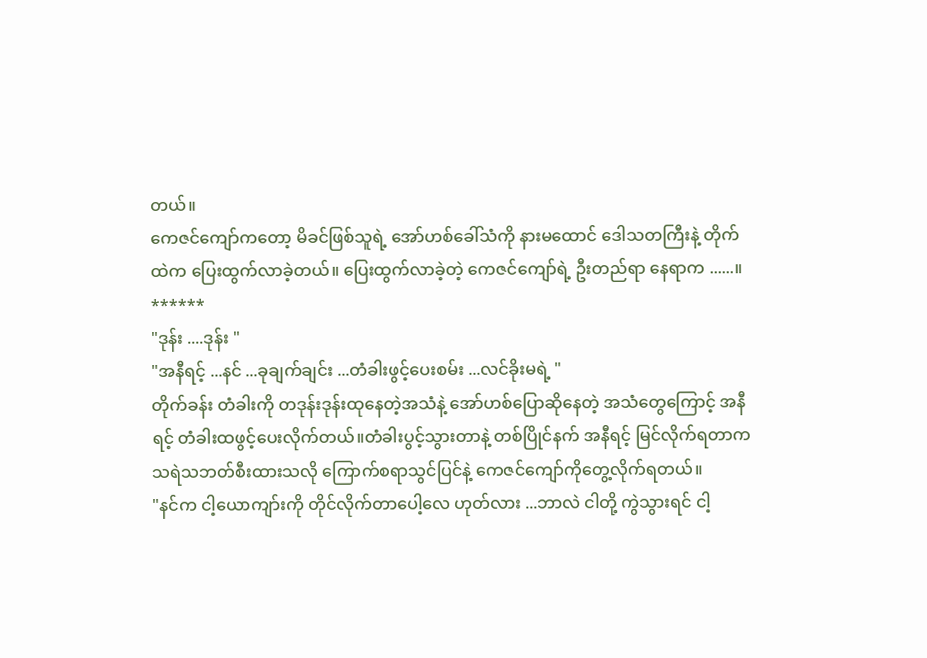တယ်။
ကေဇင်ကျော်ကတော့ မိခင်ဖြစ်သူရဲ့ အော်ဟစ်ခေါ်သံကို နားမထောင် ဒေါသတကြီးနဲ့ တိုက်ထဲက ပြေးထွက်လာခဲ့တယ်။ ပြေးထွက်လာခဲ့တဲ့ ကေဇင်ကျော်ရဲ့ ဦးတည်ရာ နေရာက ......။
******
"ဒုန်း ....ဒုန်း "
"အနီရင့် ...နင် ...ခုချက်ချင်း ...တံခါးဖွင့်ပေးစမ်း ...လင်ခိုးမရဲ့ "
တိုက်ခန်း တံခါးကို တဒုန်းဒုန်းထုနေတဲ့အသံနဲ့ အော်ဟစ်ပြောဆိုနေတဲ့ အသံတွေကြောင့် အနီရင့် တံခါးထဖွင့်ပေးလိုက်တယ်။တံခါးပွင့်သွားတာနဲ့ တစ်ပြိုင်နက် အနီရင့် မြင်လိုက်ရတာက သရဲသဘတ်စီးထားသလို ကြောက်စရာသွင်ပြင်နဲ့ ကေဇင်ကျော်ကိုတွေ့လိုက်ရတယ်။
"နင်က ငါ့ယောကျာ်းကို တိုင်လိုက်တာပေါ့လေ ဟုတ်လား ...ဘာလဲ ငါတို့ ကွဲသွားရင် ငါ့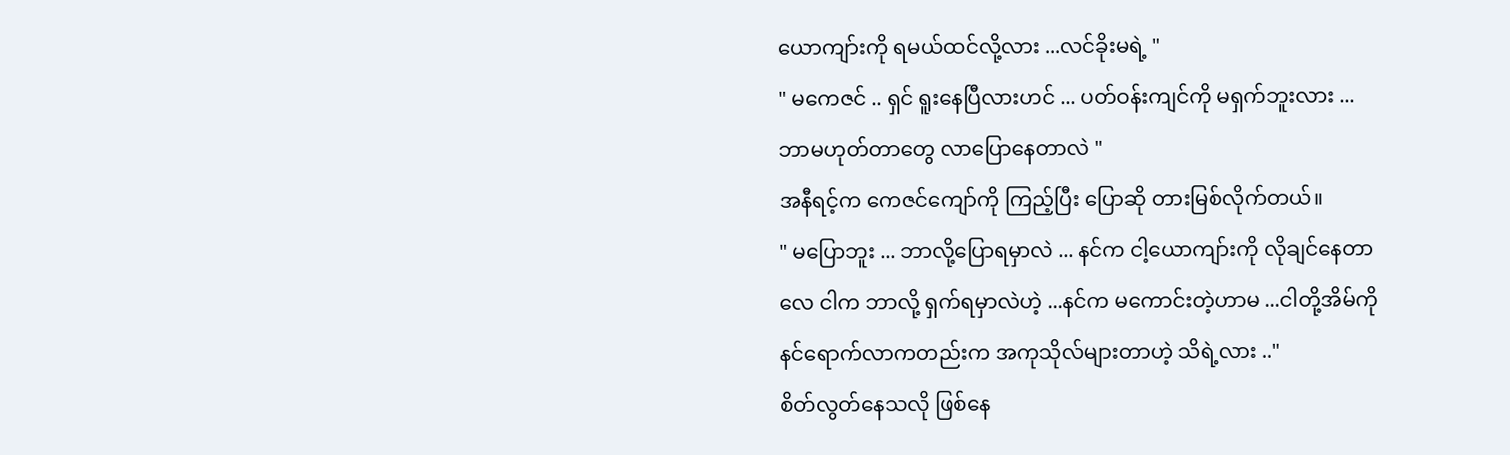ယောကျာ်းကို ရမယ်ထင်လို့လား ...လင်ခိုးမရဲ့ "
" မကေဇင် .. ရှင် ရူးနေပြီလားဟင် ... ပတ်ဝန်းကျင်ကို မရှက်ဘူးလား ... ဘာမဟုတ်တာတွေ လာပြောနေတာလဲ "
အနီရင့်က ကေဇင်ကျော်ကို ကြည့်ပြီး ပြောဆို တားမြစ်လိုက်တယ်။
" မပြောဘူး ... ဘာလို့ပြောရမှာလဲ ... နင်က ငါ့ယောကျာ်းကို လိုချင်နေတာလေ ငါက ဘာလို့ ရှက်ရမှာလဲဟဲ့ ...နင်က မကောင်းတဲ့ဟာမ ...ငါတို့အိမ်ကို နင်ရောက်လာကတည်းက အကုသိုလ်များတာဟဲ့ သိရဲ့လား .."
စိတ်လွတ်နေသလို ဖြစ်နေ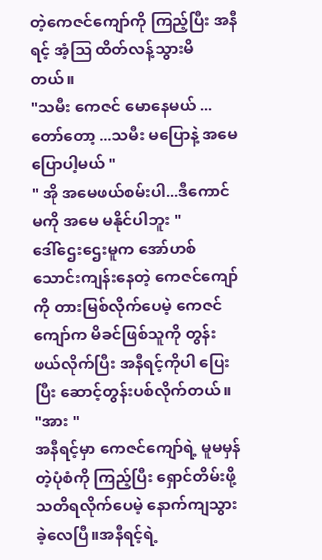တဲ့ကေဇင်ကျော်ကို ကြည့်ပြီး အနီရင့် အံ့ဩ ထိတ်လန့်သွားမိတယ်။
"သမီး ကေဇင် မောနေမယ် ...တော်တော့ ...သမီး မပြောနဲ့ အမေပြောပါ့မယ် "
" အို အမေဖယ်စမ်းပါ...ဒီကောင်မကို အမေ မနိုင်ပါဘူး "
ဒေါ်ဌေးဌေးမူက အော်ဟစ်သောင်းကျန်းနေတဲ့ ကေဇင်ကျော်ကို တားမြစ်လိုက်ပေမဲ့ ကေဇင်ကျော်က မိခင်ဖြစ်သူကို တွန်းဖယ်လိုက်ပြီး အနီရင့်ကိုပါ ပြေးပြီး ဆောင့်တွန်းပစ်လိုက်တယ်။
"အား "
အနီရင့်မှာ ကေဇင်ကျော်ရဲ့ မူမမှန်တဲ့ပုံစံကို ကြည့်ပြီး ရှောင်တိမ်းဖို့ သတိရလိုက်ပေမဲ့ နောက်ကျသွားခဲ့လေပြီ။အနီရင့်ရဲ့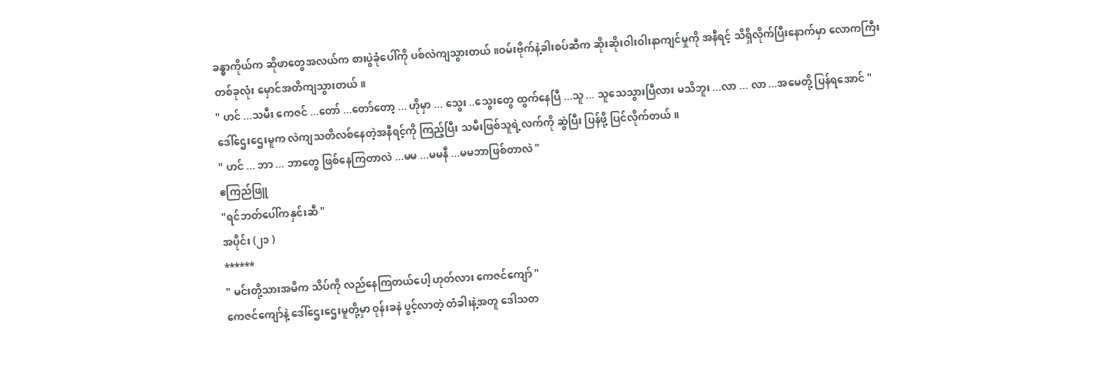ခန္ဓာကိုယ်က ဆိုဖာတွေအလယ်က စားပွဲခုံပေါ်ကို ပစ်လဲကျသွားတယ်။ဝမ်းဗိုက်နဲ့ခါးစပ်ဆီက ဆိုးဆိုးဝါးဝါးနာကျင်မှုကို အနီရင့် သိရှိလိုက်ပြီးနောက်မှာ လောကကြီး တစ်ခုလုံး မှောင်အတိကျသွားတယ်။
" ဟင် ...သမီး ကေဇင် ...တော် ...တော်တော့ ... ဟိုမှာ ... သွေး ..သွေးတွေ ထွက်နေပြီ ...သူ ... သူသေသွားပြီလား မသိဘူး ...လာ ... လာ ...အမေတို့ ပြန်ရအောင် "
ဒေါ်ဌေးဌေးမူက လဲကျသတိလစ်နေတဲ့အနီရင့်ကို ကြည့်ပြီး သမီးဖြစ်သူရဲ့လက်ကို ဆွဲပြီး ပြန်ဖို့ ပြင်လိုက်တယ်။
" ဟင် ... ဘာ ... ဘာတွေ ဖြစ်နေကြတာလဲ ...မမ ...မမနီ ...မမဘာဖြစ်တာလဲ "
ဧကြည်ဖြူ
"ရင်ဘတ်ပေါ်ကနှင်းဆီ "
အပိုင်း (၂၁ )
******
" မင်းတို့သားအမိက သိပ်ကို လည်နေကြတယ်ပေါ့ ဟုတ်လား ကေဇင်ကျော် "
ကေဇင်ကျော်နဲ့ ဒေါ်ဌေးဌေးမူတို့မှာ ဝုန်းခနဲ ပွင့်လာတဲ့ တံခါးနဲ့အတူ ဒေါသတ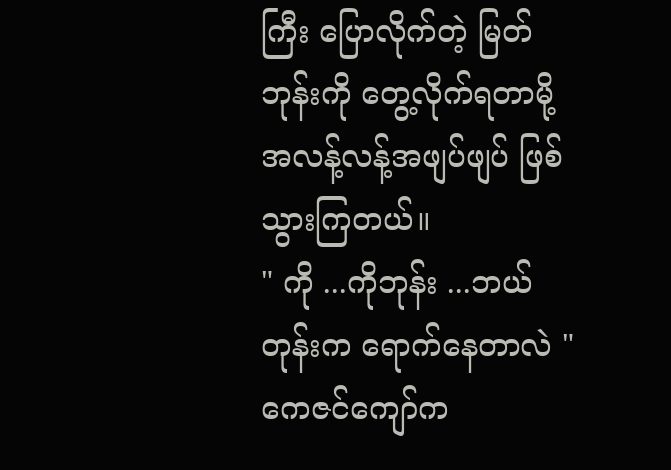ကြီး ပြောလိုက်တဲ့ မြတ်ဘုန်းကို တွေ့လိုက်ရတာမို့ အလန့်လန့်အဖျပ်ဖျပ် ဖြစ်သွားကြတယ်။
" ကို ...ကိုဘုန်း ...ဘယ်တုန်းက ရောက်နေတာလဲ "
ကေဇင်ကျော်က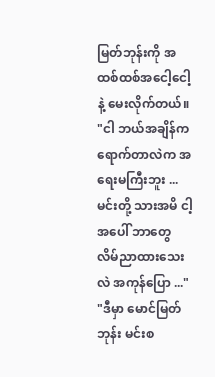မြတ်ဘုန်းကို အထစ်ထစ်အငေါ့ငေါ့နဲ့ မေးလိုက်တယ်။
"ငါ ဘယ်အချိန်ကရောက်တာလဲက အရေးမကြီးဘူး ...မင်းတို့ သားအမိ ငါ့အပေါ် ဘာတွေ လိမ်ညာထားသေးလဲ အကုန်ပြော ..."
"ဒီမှာ မောင်မြတ်ဘုန်း မင်းစ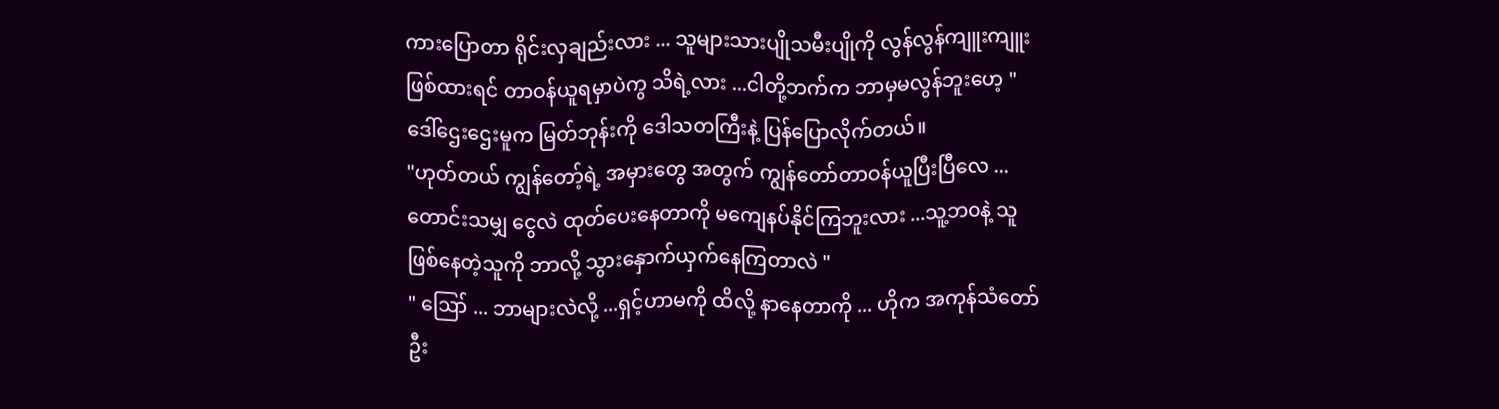ကားပြောတာ ရိုင်းလှချည်းလား ... သူများသားပျိုသမီးပျိုကို လွန်လွန်ကျူးကျူး ဖြစ်ထားရင် တာဝန်ယူရမှာပဲကွ သိရဲ့လား ...ငါတို့ဘက်က ဘာမှမလွန်ဘူးဟေ့ "
ဒေါ်ဌေးဌေးမူက မြတ်ဘုန်းကို ဒေါသတကြီးနဲ့ ပြန်ပြောလိုက်တယ်။
"ဟုတ်တယ် ကျွန်တော့်ရဲ့ အမှားတွေ အတွက် ကျွန်တော်တာဝန်ယူပြီးပြီလေ ... တောင်းသမျှ ငွေလဲ ထုတ်ပေးနေတာကို မကျေနပ်နိုင်ကြဘူးလား ...သူ့ဘ၀နဲ့ သူဖြစ်နေတဲ့သူကို ဘာလို့ သွားနှောက်ယှက်နေကြတာလဲ "
" ဪ ... ဘာများလဲလို့ ...ရှင့်ဟာမကို ထိလို့ နာနေတာကို ... ဟိုက အကုန်သံတော်ဦး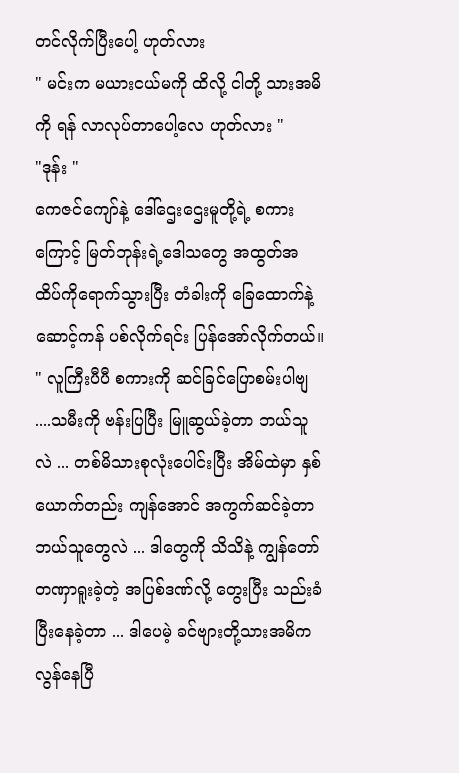တင်လိုက်ပြီးပေါ့ ဟုတ်လား
" မင်းက မယားငယ်မကို ထိလို့ ငါတို့ သားအမိကို ရန် လာလုပ်တာပေါ့လေ ဟုတ်လား "
"ဒုန်း "
ကေဇင်ကျော်နဲ့ ဒေါ်ဌေးဌေးမူတို့ရဲ့ စကားကြောင့် မြတ်ဘုန်းရဲ့ဒေါသတွေ အထွတ်အထိပ်ကိုရောက်သွားပြီး တံခါးကို ခြေထောက်နဲ့ ဆောင့်ကန် ပစ်လိုက်ရင်း ပြန်အော်လိုက်တယ်။
" လူကြီးပီပီ စကားကို ဆင်ခြင်ပြောစမ်းပါဗျ ....သမီးကို ဗန်းပြပြီး မြူဆွယ်ခဲ့တာ ဘယ်သူလဲ ... တစ်မိသားစုလုံးပေါင်းပြီး အိမ်ထဲမှာ နှစ်ယောက်တည်း ကျန်အောင် အကွက်ဆင်ခဲ့တာ ဘယ်သူတွေလဲ ... ဒါတွေကို သိသိနဲ့ ကျွန်တော် တဏှာရူးခဲ့တဲ့ အပြစ်ဒဏ်လို့ တွေးပြီး သည်းခံပြီးနေခဲ့တာ ... ဒါပေမဲ့ ခင်ဗျားတို့သားအမိက လွန်နေပြီ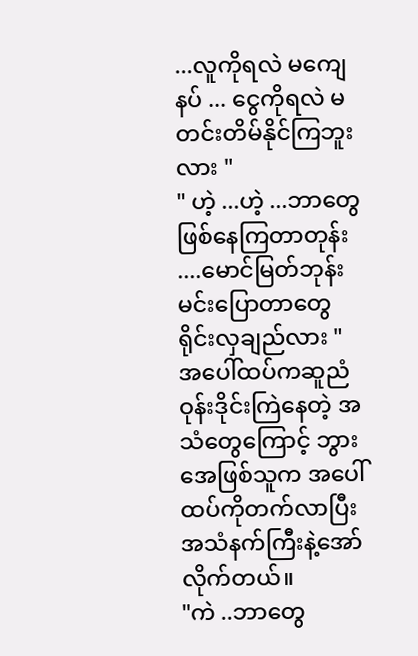...လူကိုရလဲ မကျေနပ် ... ငွေကိုရလဲ မတင်းတိမ်နိုင်ကြဘူးလား "
" ဟဲ့ ...ဟဲ့ ...ဘာတွေ ဖြစ်နေကြတာတုန်း ....မောင်မြတ်ဘုန်း မင်းပြောတာတွေ ရိုင်းလှချည်လား "
အပေါ်ထပ်ကဆူညံဝုန်းဒိုင်းကြဲနေတဲ့ အသံတွေကြောင့် ဘွားအေဖြစ်သူက အပေါ်ထပ်ကိုတက်လာပြီး အသံနက်ကြီးနဲ့အော်လိုက်တယ်။
"ကဲ ..ဘာတွေ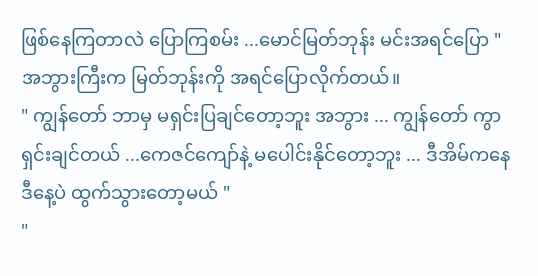ဖြစ်နေကြတာလဲ ပြောကြစမ်း ...မောင်မြတ်ဘုန်း မင်းအရင်ပြော "
အဘွားကြီးက မြတ်ဘုန်းကို အရင်ပြောလိုက်တယ်။
" ကျွန်တော် ဘာမှ မရှင်းပြချင်တော့ဘူး အဘွား ... ကျွန်တော် ကွာရှင်းချင်တယ် ...ကေဇင်ကျော်နဲ့ မပေါင်းနိုင်တော့ဘူး ... ဒီအိမ်ကနေ ဒီနေ့ပဲ ထွက်သွားတော့မယ် "
"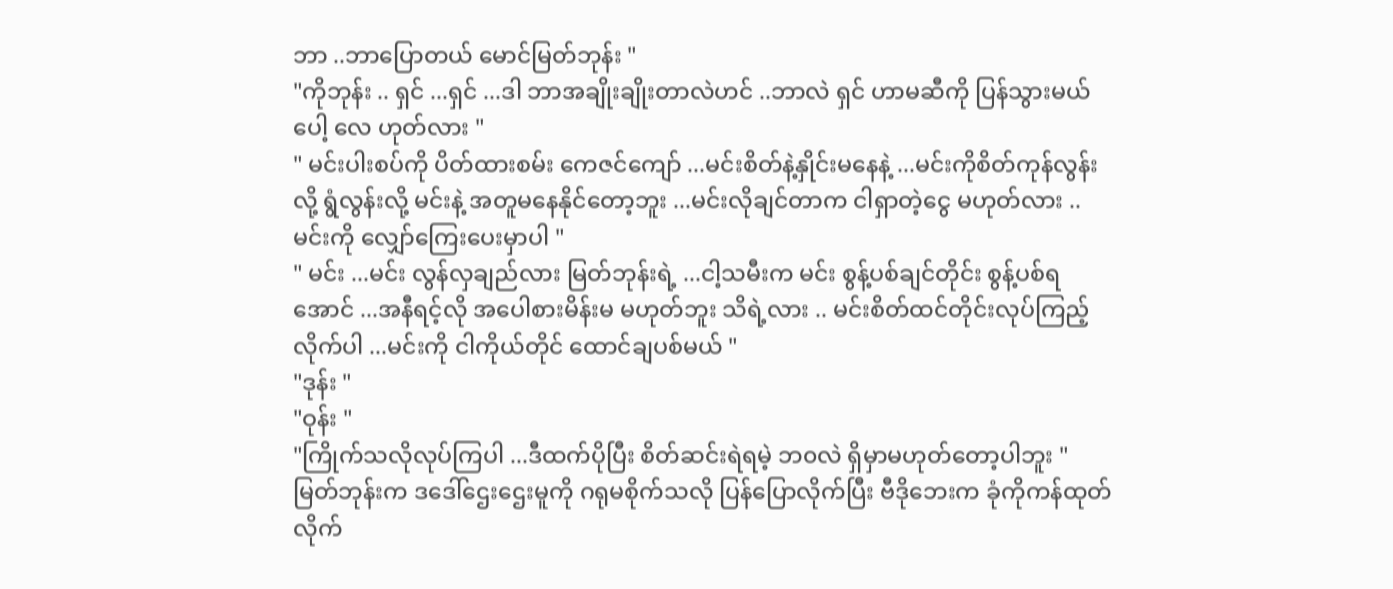ဘာ ..ဘာပြောတယ် မောင်မြတ်ဘုန်း "
"ကိုဘုန်း .. ရှင် ...ရှင် ...ဒါ ဘာအချိုးချိုးတာလဲဟင် ..ဘာလဲ ရှင် ဟာမဆီကို ပြန်သွားမယ်ပေါ့ လေ ဟုတ်လား "
" မင်းပါးစပ်ကို ပိတ်ထားစမ်း ကေဇင်ကျော် ...မင်းစိတ်နဲ့နှိုင်းမနေနဲ့ ...မင်းကိုစိတ်ကုန်လွန်းလို့ ရွံလွန်းလို့ မင်းနဲ့ အတူမနေနိုင်တော့ဘူး ...မင်းလိုချင်တာက ငါရှာတဲ့ငွေ မဟုတ်လား .. မင်းကို လျှော်ကြေးပေးမှာပါ "
" မင်း ...မင်း လွန်လှချည်လား မြတ်ဘုန်းရဲ့ ...ငါ့သမီးက မင်း စွန့်ပစ်ချင်တိုင်း စွန့်ပစ်ရအောင် ...အနီရင့်လို အပေါစားမိန်းမ မဟုတ်ဘူး သိရဲ့လား .. မင်းစိတ်ထင်တိုင်းလုပ်ကြည့်လိုက်ပါ ...မင်းကို ငါကိုယ်တိုင် ထောင်ချပစ်မယ် "
"ဒုန်း "
"ဝုန်း "
"ကြိုက်သလိုလုပ်ကြပါ ...ဒီထက်ပိုပြီး စိတ်ဆင်းရဲရမဲ့ ဘ၀လဲ ရှိမှာမဟုတ်တော့ပါဘူး "
မြတ်ဘုန်းက ဒဒေါ်ဌေးဌေးမူကို ဂရုမစိုက်သလို ပြန်ပြောလိုက်ပြီး ဗီဒိုဘေးက ခုံကိုကန်ထုတ်လိုက်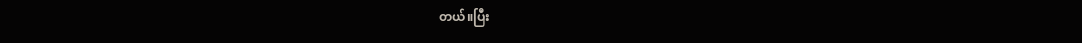တယ်။ပြီး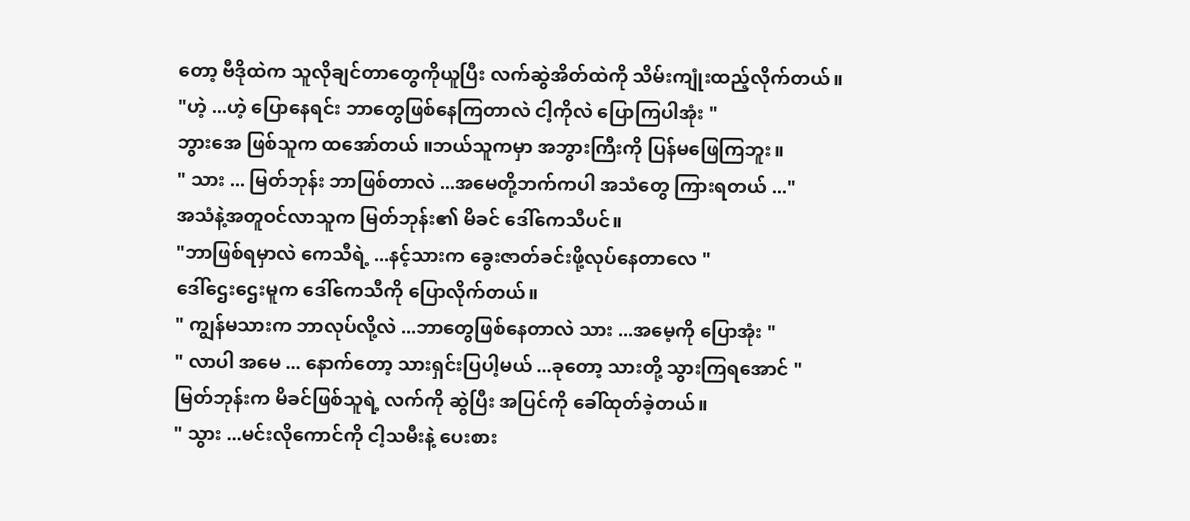တော့ ဗီဒိုထဲက သူလိုချင်တာတွေကိုယူပြီး လက်ဆွဲအိတ်ထဲကို သိမ်းကျုံးထည့်လိုက်တယ်။
"ဟဲ့ ...ဟဲ့ ပြောနေရင်း ဘာတွေဖြစ်နေကြတာလဲ ငါ့ကိုလဲ ပြောကြပါအုံး "
ဘွားအေ ဖြစ်သူက ထအော်တယ် ။ဘယ်သူကမှာ အဘွားကြီးကို ပြန်မဖြေကြဘူး။
" သား ... မြတ်ဘုန်း ဘာဖြစ်တာလဲ ...အမေတို့ဘက်ကပါ အသံတွေ ကြားရတယ် ..."
အသံနဲ့အတူဝင်လာသူက မြတ်ဘုန်း၏ မိခင် ဒေါ်ကေသီပင်။
"ဘာဖြစ်ရမှာလဲ ကေသီရဲ့ ...နင့်သားက ခွေးဇာတ်ခင်းဖို့လုပ်နေတာလေ "
ဒေါ်ဌေးဌေးမူက ဒေါ်ကေသီကို ပြောလိုက်တယ်။
" ကျွန်မသားက ဘာလုပ်လို့လဲ ...ဘာတွေဖြစ်နေတာလဲ သား ...အမေ့ကို ပြောအုံး "
" လာပါ အမေ ... နောက်တော့ သားရှင်းပြပါ့မယ် ...ခုတော့ သားတို့ သွားကြရအောင် "
မြတ်ဘုန်းက မိခင်ဖြစ်သူရဲ့ လက်ကို ဆွဲပြီး အပြင်ကို ခေါ်ထုတ်ခဲ့တယ်။
" သွား ...မင်းလိုကောင်ကို ငါ့သမီးနဲ့ ပေးစား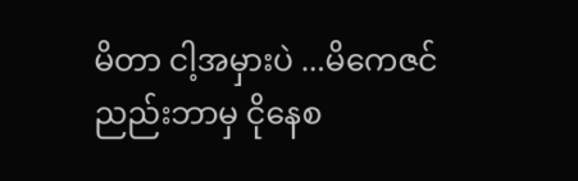မိတာ ငါ့အမှားပဲ ...မိကေဇင် ညည်းဘာမှ ငိုနေစ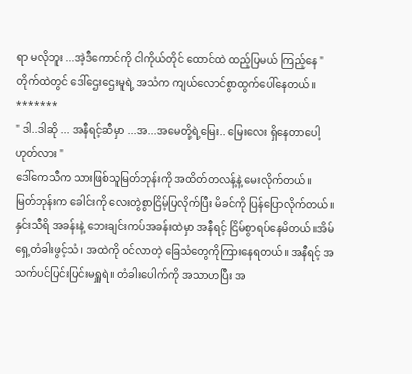ရာ မလိုဘူး ...အဲ့ဒီကောင်ကို ငါကိုယ်တိုင် ထောင်ထဲ ထည့်ပြမယ် ကြည့်နေ "
တိုက်ထဲတွင် ဒေါ်ဌေးဌေးမူရဲ့ အသံက ကျယ်လောင်စွာထွက်ပေါ်နေတယ်။
*******
" ဒါ..ဒါဆို ... အနီရင့်ဆီမှာ ...အ...အမေတို့ရဲ့မြေး.. မြေးလေး ရှိနေတာပေါ့ ဟုတ်လား "
ဒေါ်ကေသီက သားဖြစ်သူမြတ်ဘုန်းကို အထိတ်တလန့်နဲ့ မေးလိုက်တယ်။
မြတ်ဘုန်းက ခေါင်းကို လေးတွဲစွာငြိမ့်ပြလိုက်ပြီး မိခင်ကို ပြန်ပြောလိုက်တယ်။
နှင်းသီရိ အခန်းနဲ့ ဘေးချင်းကပ်အခန်းထဲမှာ အနီရင့် ငြိမ်စွာရပ်နေမိတယ်။အိမ်ရှေ့တံခါးဖွင့်သံ၊ အထဲကို ဝင်လာတဲ့ ခြေသံတွေကိုကြားနေရတယ်။ အနီရင့် အသက်ပင်ပြင်းပြင်းမရှူရဲ။ တံခါးပေါက်ကို အသာဟပြီး အ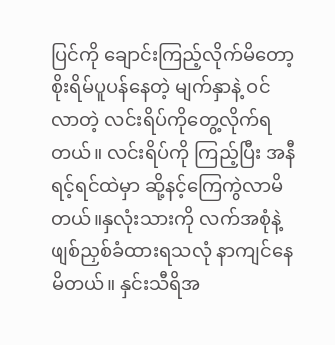ပြင်ကို ချောင်းကြည့်လိုက်မိတော့ စိုးရိမ်ပူပန်နေတဲ့ မျက်နှာနဲ့ ဝင်လာတဲ့ လင်းရိပ်ကိုတွေ့လိုက်ရတယ်။ လင်းရိပ်ကို ကြည့်ပြီး အနီရင့်ရင်ထဲမှာ ဆို့နင့်ကြေကွဲလာမိတယ်။နှလုံးသားကို လက်အစုံနဲ့ ဖျစ်ညှစ်ခံထားရသလုံ နာကျင်နေမိတယ်။ နှင်းသီရိအ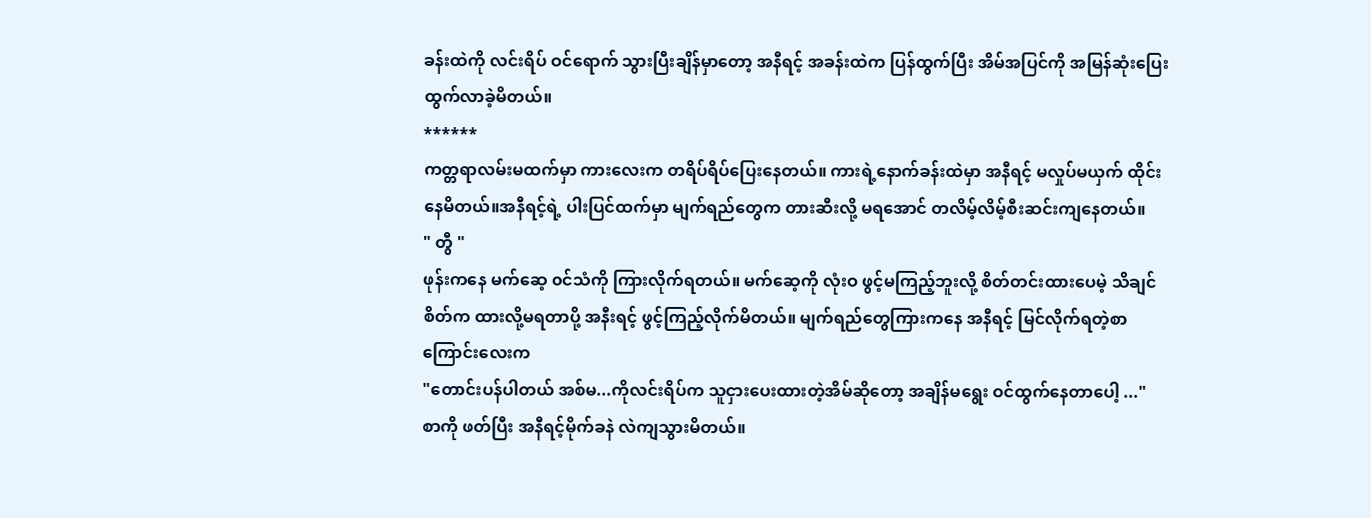ခန်းထဲကို လင်းရိပ် ဝင်ရောက် သွားပြီးချိန်မှာတော့ အနီရင့် အခန်းထဲက ပြန်ထွက်ပြီး အိမ်အပြင်ကို အမြန်ဆုံးပြေးထွက်လာခဲ့မိတယ်။
******
ကတ္တရာလမ်းမထက်မှာ ကားလေးက တရိပ်ရိပ်ပြေးနေတယ်။ ကားရဲ့နောက်ခန်းထဲမှာ အနီရင့် မလှုပ်မယှက် ထိုင်းနေမိတယ်။အနီရင့်ရဲ့ ပါးပြင်ထက်မှာ မျက်ရည်တွေက တားဆီးလို့ မရအောင် တလိမ့်လိမ့်စီးဆင်းကျနေတယ်။
" တွီ "
ဖုန်းကနေ မက်ဆေ့ ၀င်သံကို ကြားလိုက်ရတယ်။ မက်ဆေ့ကို လုံးဝ ဖွင့်မကြည့်ဘူးလို့ စိတ်တင်းထားပေမဲ့ သိချင်စိတ်က ထားလို့မရတာပို့ အနီးရင့် ဖွင့်ကြည့်လိုက်မိတယ်။ မျက်ရည်တွေကြားကနေ အနီရင့် မြင်လိုက်ရတဲ့စာကြောင်းလေးက
"တောင်းပန်ပါတယ် အစ်မ...ကိုလင်းရိပ်က သူငှားပေးထားတဲ့အိမ်ဆိုတော့ အချိန်မရွေး ဝင်ထွက်နေတာပေါ့ ..."
စာကို ဖတ်ပြီး အနီရင့်မိုက်ခနဲ လဲကျသွားမိတယ်။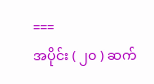===
အပိုင်း ( ၂၀ ) ဆက်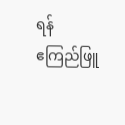ရန်
ဧကြည်ဖြူ